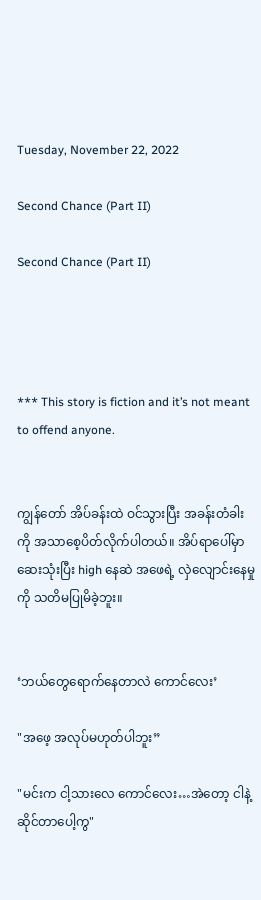Tuesday, November 22, 2022

Second Chance (Part II)

Second Chance (Part II)




*** This story is fiction and it’s not meant to offend anyone.


ကျွန်တော် အိပ်ခန်းထဲ ဝင်သွားပြီး အခန်းတံခါးကို အသာစေ့ပိတ်လိုက်ပါတယ်။ အိပ်ရာပေါ်မှာ ဆေးသုံးပြီး high နေဆဲ အဖေရဲ့ လှဲလျောင်းနေမှုကို သတိမပြုမိခဲ့ဘူး။


‘ဘယ်တွေရောက်နေတာလဲ ကောင်လေး’

"အဖေ့ အလုပ်မဟုတ်ပါဘူး”

"မင်းက ငါ့သားလေ ကောင်လေး…အဲတော့ ငါနဲ့ဆိုင်တာပေါ့ကွ"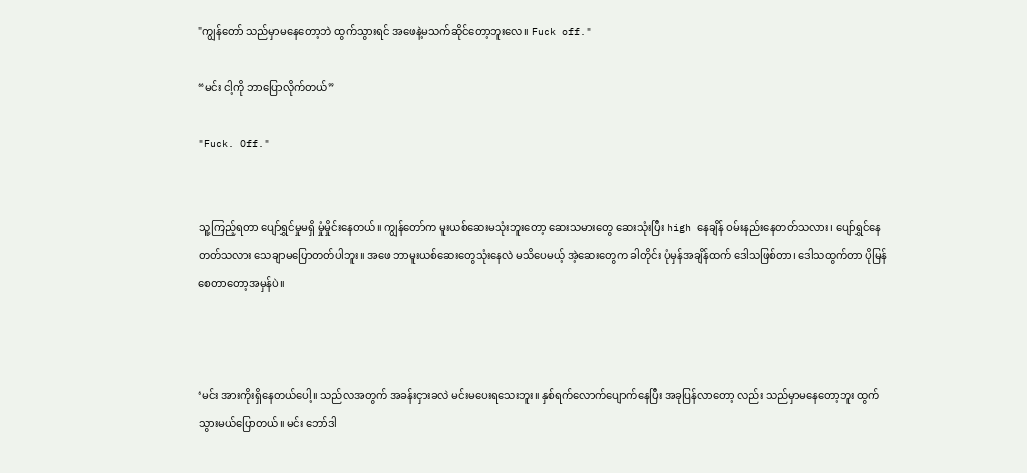"ကျွန်တော် သည်မှာမနေတော့ဘဲ ထွက်သွားရင် အဖေနဲ့မသက်ဆိုင်တော့ဘူးလေ။ Fuck off."

“မင်း ငါ့ကို ဘာပြောလိုက်တယ်”

"Fuck. Off."


သူ့ကြည့်ရတာ ပျော်ရွှင်မှုမရှိ မှုံမှိုင်းနေတယ်။ ကျွန်တော်က မူးယစ်ဆေးမသုံးဘူးတော့ ဆေးသမားတွေ ဆေးသုံးပြီး high နေချိန် ဝမ်းနည်းနေတတ်သလား၊ ပျော်ရွှင်နေတတ်သလား သေချာမပြောတတ်ပါဘူး။ အဖေ ဘာမူးယစ်ဆေးတွေသုံးနေလဲ မသိပေမယ့် အဲ့ဆေးတွေက ခါတိုင်း ပုံမှန်အချိန်ထက် ဒေါသဖြစ်တာ၊ ဒေါသထွက်တာ ပိုမြန်စေတာတော့အမှန်ပဲ။



‘မင်း အားကိုးရှိနေတယ်ပေါ့။ သည်လအတွက် အခန်းငှားခလဲ မင်းမပေးရသေးဘူး။ နှစ်ရက်လောက်ပျောက်နေပြီး အခုပြန်လာတော့ လည်း သည်မှာမနေတော့ဘူး ထွက်သွားမယ်ပြောတယ်။ မင်း ဘော်ဒါ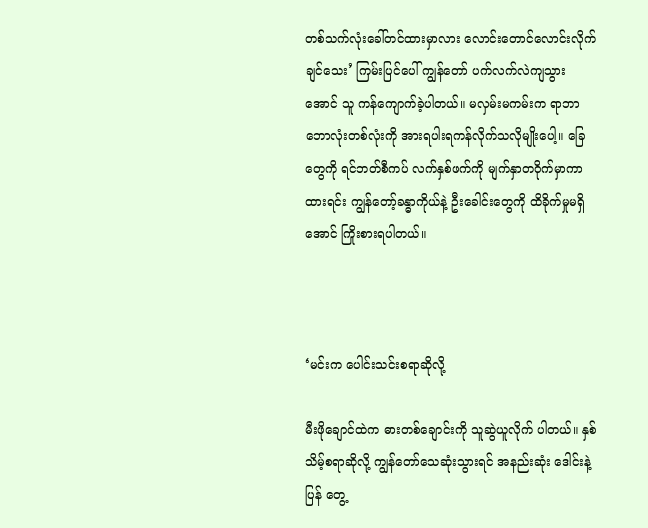တစ်သက်လုံးခေါ်တင်ထားမှာလား လောင်းတောင်လောင်းလိုက်ချင်သေး’ ကြမ်းပြင်ပေါ် ကျွန်တော် ပက်လက်လဲကျသွားအောင် သူ ကန်ကျောက်ခဲ့ပါတယ်။ မလှမ်းမကမ်းက ရာဘာဘောလုံးတစ်လုံးကို အားရပါးရကန်လိုက်သလိုမျိုးပေါ့။ ခြေတွေကို ရင်ဘတ်စီကပ် လက်နှစ်ဖက်ကို မျက်နှာတဝိုက်မှာကာထားရင်း ကျွန်တော့်ခန္ဓာကိုယ်နဲ့ ဦးခေါင်းတွေကို ထိခိုက်မှုမရှိအောင် ကြိုးစားရပါတယ်။



‘မင်းက ပေါင်းသင်းစရာဆိုလို့

မီးဖိုချောင်ထဲက ဓားတစ်ချောင်းကို သူဆွဲယူလိုက် ပါတယ်။ နှစ်သိမ့်စရာဆိုလို့ ကျွန်တော်သေဆုံးသွားရင် အနည်းဆုံး ဒေါင်းနဲ့ပြန် တွေ့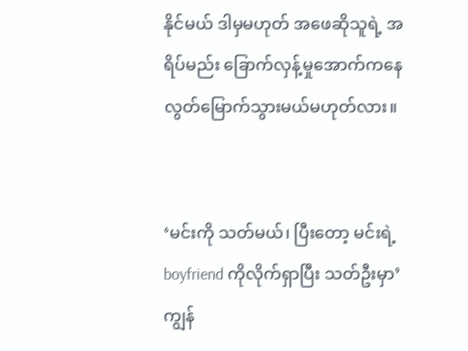နိုင်မယ် ဒါမှမဟုတ် အဖေဆိုသူရဲ့ အရိပ်မည်း ခြောက်လှန့်မှုအောက်ကနေ လွတ်မြောက်သွားမယ်မဟုတ်လား။


‘မင်းကို သတ်မယ်၊ ပြီးတော့ မင်းရဲ့ boyfriend ကိုလိုက်ရှာပြီး သတ်ဦးမှာ’ ကျွန်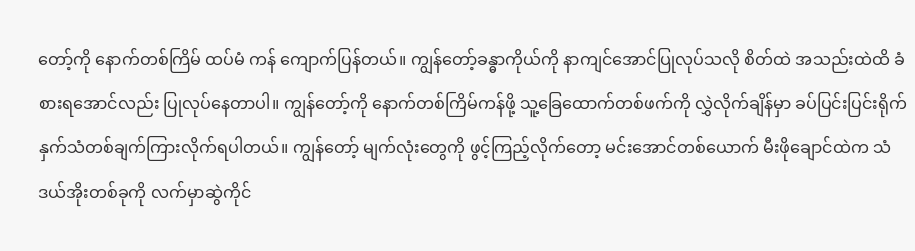တော့်ကို နောက်တစ်ကြိမ် ထပ်မံ ကန် ကျောက်ပြန်တယ်။ ကျွန်တော့်ခန္ဓာကိုယ်ကို နာကျင်အောင်ပြုလုပ်သလို စိတ်ထဲ အသည်းထဲထိ ခံစားရအောင်လည်း ပြုလုပ်နေတာပါ။ ကျွန်တော့်ကို နောက်တစ်ကြိမ်ကန်ဖို့ သူ့ခြေထောက်တစ်ဖက်ကို လွှဲလိုက်ချိန်မှာ ခပ်ပြင်းပြင်းရိုက်နှက်သံတစ်ချက်ကြားလိုက်ရပါတယ်။ ကျွန်တော့် မျက်လုံးတွေကို ဖွင့်ကြည့်လိုက်တော့ မင်းအောင်တစ်ယောက် မီးဖိုချောင်ထဲက သံဒယ်အိုးတစ်ခုကို လက်မှာဆွဲကိုင်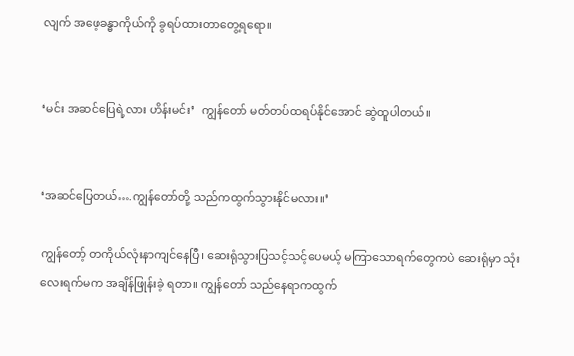လျက် အဖေ့ခန္ဓာကိုယ်ကို ခွရပ်ထားတာတွေ့ရရော။


‘မင်း အဆင်ပြေရဲ့လား ဟိန်းမင်း’  ကျွန်တော် မတ်တပ်ထရပ်နိုင်အောင် ဆွဲထူပါတယ်။


‘အဆင်ပြေတယ်….ကျွန်တော်တို့ သည်ကထွက်သွားနိုင်မလား။’

ကျွန်တော့် တကိုယ်လုံးနာကျင်နေပြီ၊ ဆေးရုံသွားပြသင့်သင့်ပေမယ့် မကြာသောရက်တွေကပဲ ဆေးရုံမှာ သုံးလေးရက်မက အချိန်ဖြုန်းခဲ့ ရတာ။ ကျွန်တော် သည်နေရာကထွက်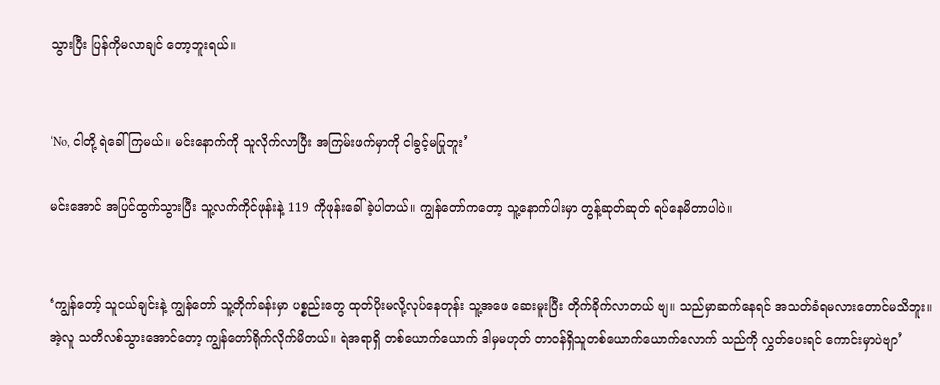သွားပြီး ပြန်ကိုမလာချင် တော့ဘူးရယ်။


‘No, ငါတို့ ရဲခေါ်ကြမယ်။ မင်းနောက်ကို သူလိုက်လာပြီး အကြမ်းဖက်မှာကို ငါခွင့်မပြုဘူး’

မင်းအောင် အပြင်ထွက်သွားပြီး သူ့လက်ကိုင်ဖုန်းနဲ့ 119 ကိုဖုန်းခေါ်ခဲ့ပါတယ်။ ကျွန်တော်ကတော့ သူ့နောက်ပါးမှာ တွန့်ဆုတ်ဆုတ် ရပ်နေမိတာပါပဲ။


‘ကျွန်တော့် သူငယ်ချင်းနဲ့ ကျွန်တော် သူ့တိုက်ခန်းမှာ ပစ္စည်းတွေ ထုတ်ပိုးမလို့လုပ်နေတုန်း သူ့အဖေ ဆေးမူးပြီး တိုက်ခိုက်လာတယ် ဗျ။ သည်မှာဆက်နေရင် အသတ်ခံရမလားတောင်မသိဘူး။ အဲ့လူ သတိလစ်သွားအောင်တော့ ကျွန်တော်ရိုက်လိုက်မိတယ်။ ရဲအရာရှိ တစ်ယောက်ယောက် ဒါမှမဟုတ် တာဝန်ရှိသူတစ်ယောက်ယောက်လောက် သည်ကို လွှတ်ပေးရင် ကောင်းမှာပဲဗျာ’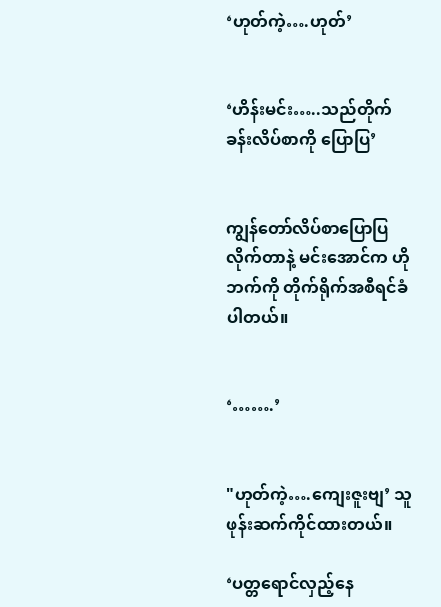‘ဟုတ်ကဲ့….ဟုတ်’


‘ဟိန်းမင်း…..သည်တိုက်ခန်းလိပ်စာကို ပြောပြ’


ကျွန်တော်လိပ်စာပြောပြလိုက်တာနဲ့ မင်းအောင်က ဟိုဘက်ကို တိုက်ရိုက်အစီရင်ခံပါတယ်။


‘…….’


"ဟုတ်ကဲ့….ကျေးဇူးဗျ’ သူ ဖုန်းဆက်ကိုင်ထားတယ်။

‘ပတ္တရောင်လှည့်နေ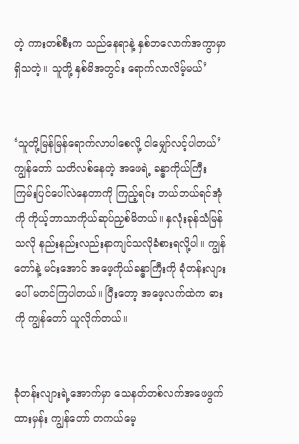တဲ့ ကားတစ်စီးက သည်နေရာနဲ့ နှစ်ဘလောက်အကွာမှာ ရှိသတဲ့။ သူတို့ နှစ်မိအတွင်း ရောက်လာလိမ့်မယ်’


‘သူတို့မြန်မြန်ရောက်လာပါစေလို့ ငါမျှော်လင့်ပါတယ်’ ကျွန်တော် သတိလစ်နေတဲ့ အဖေရဲ့ ခန္ဓာကိုယ်ကြီး ကြမ်းပြင်ပေါ်လဲနေတာကို ကြည့်ရင်း ဘယ်ဘယ်ရင်အုံကို ကိုယ့်ဘာသာကိုယ်ဆုပ်ညှစ်မိတယ်။ နှလုံးခုန်သံမြန်သလို နည်းနည်းလည်းနာကျင်သလိုခံစားရလို့ပါ။ ကျွန်တော်နဲ့ မင်းအောင် အဖေ့ကိုယ်ခန္ဓာကြီးကို ခုံတန်းလျားပေါ် မတင်ကြပါတယ်။ ပြီးတော့ အဖေ့လက်ထဲက ဓားကို ကျွန်တော် ယူလိုက်တယ်။


ခုံတန်းလျားရဲ့အောက်မှာ သေနတ်တစ်လက်အဖေဖွက်ထားမှန်း ကျွန်တော် တကယ်မေ့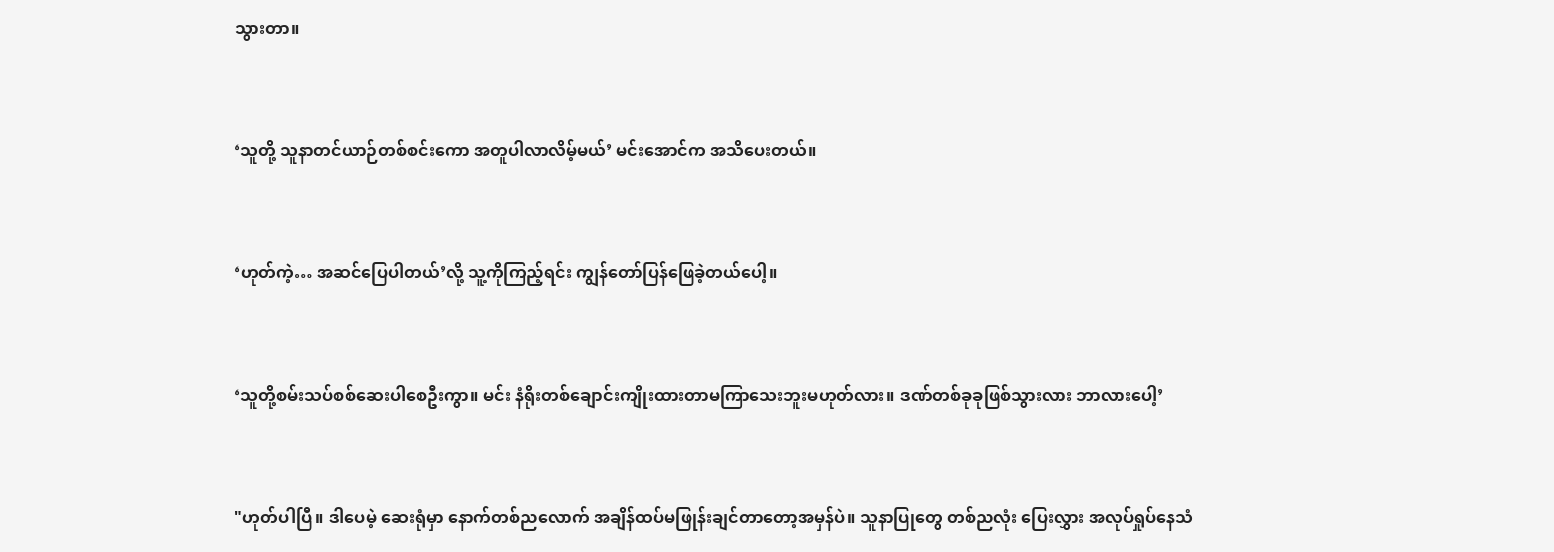သွားတာ။


‘သူတို့ သူနာတင်ယာဉ်တစ်စင်းကော အတူပါလာလိမ့်မယ်’ မင်းအောင်က အသိပေးတယ်။


‘ဟုတ်ကဲ့… အဆင်ပြေပါတယ်’လို့ သူ့ကိုကြည့်ရင်း ကျွန်တော်ပြန်ဖြေခဲ့တယ်ပေါ့။


‘သူတို့စမ်းသပ်စစ်ဆေးပါစေဦးကွာ။ မင်း နံရိုးတစ်ချောင်းကျိုးထားတာမကြာသေးဘူးမဟုတ်လား။ ဒဏ်တစ်ခုခုဖြစ်သွားလား ဘာလားပေါ့’


"ဟုတ်ပါပြီ။ ဒါပေမဲ့ ဆေးရုံမှာ နောက်တစ်ညလောက် အချိန်ထပ်မဖြုန်းချင်တာတော့အမှန်ပဲ။ သူနာပြုတွေ တစ်ညလုံး ပြေးလွှား အလုပ်ရှုပ်နေသံ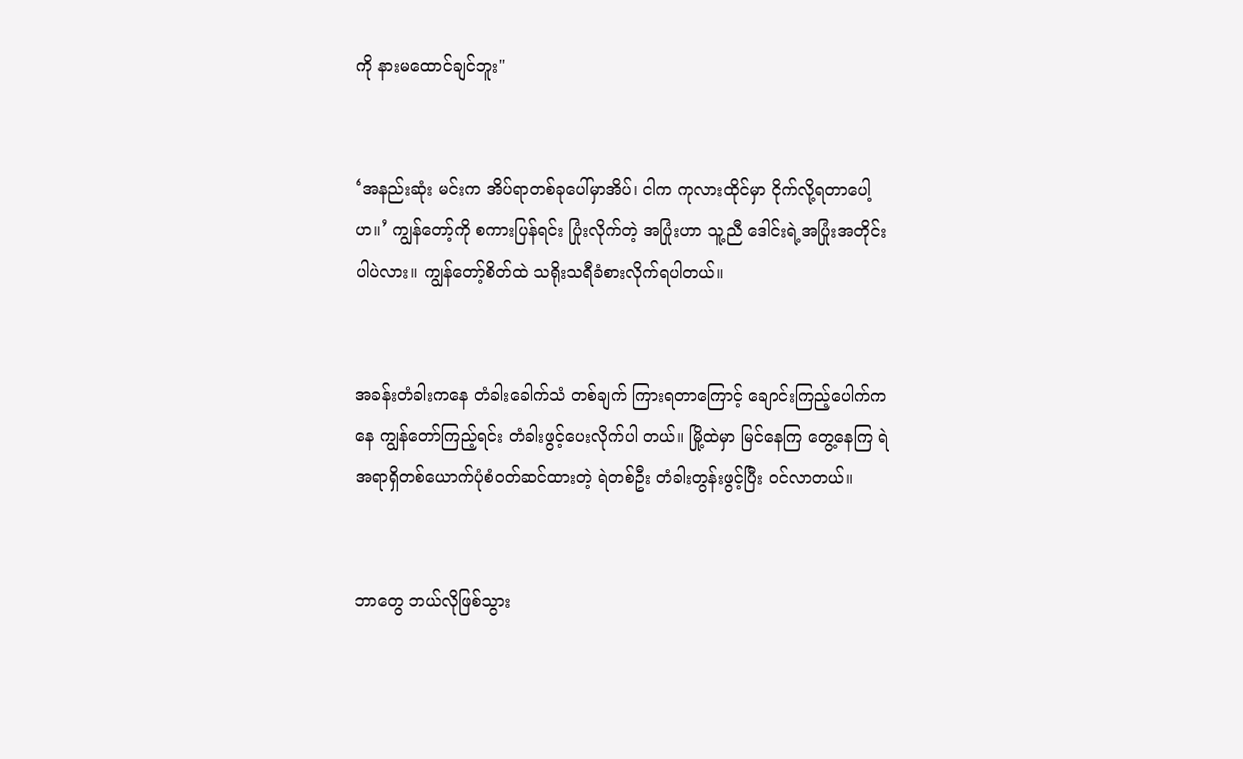ကို နားမထောင်ချင်ဘူး"


‘အနည်းဆုံး မင်းက အိပ်ရာတစ်ခုပေါ်မှာအိပ်၊ ငါက ကုလားထိုင်မှာ ငိုက်လို့ရတာပေါ့ဟ။’ ကျွန်တော့်ကို စကားပြန်ရင်း ပြုံးလိုက်တဲ့ အပြုံးဟာ သူ့ညီ ဒေါင်းရဲ့အပြုံးအတိုင်းပါပဲလား။ ကျွန်တော့်စိတ်ထဲ သရိုးသရီခံစားလိုက်ရပါတယ်။


အခန်းတံခါးကနေ တံခါးခေါက်သံ တစ်ချက် ကြားရတာကြောင့် ချောင်းကြည့်ပေါက်ကနေ ကျွန်တော်ကြည့်ရင်း တံခါးဖွင့်ပေးလိုက်ပါ တယ်။ မြို့ထဲမှာ မြင်နေကြ တွေ့နေကြ ရဲအရာရှိတစ်ယောက်ပုံစံဝတ်ဆင်ထားတဲ့ ရဲတစ်ဦး တံခါးတွန်းဖွင့်ပြီး ဝင်လာတယ်။


ဘာတွေ ဘယ်လိုဖြစ်သွား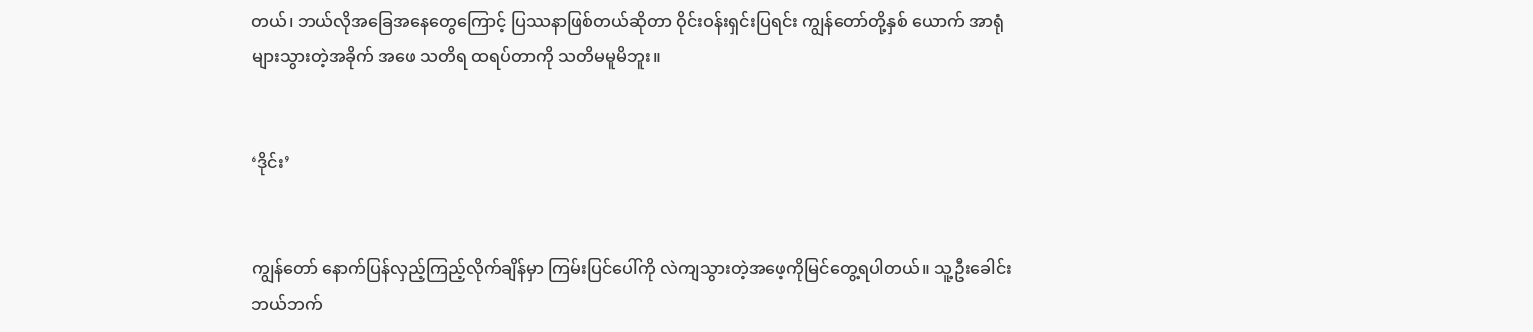တယ်၊ ဘယ်လိုအခြေအနေတွေကြောင့် ပြဿနာဖြစ်တယ်ဆိုတာ ဝိုင်းဝန်းရှင်းပြရင်း ကျွန်တော်တို့နှစ် ယောက် အာရုံများသွားတဲ့အခိုက် အဖေ သတိရ ထရပ်တာကို သတိမမူမိဘူး။


‘ဒိုင်း’


ကျွန်တော် နောက်ပြန်လှည့်ကြည့်လိုက်ချိန်မှာ ကြမ်းပြင်ပေါ်ကို လဲကျသွားတဲ့အဖေ့ကိုမြင်တွေ့ရပါတယ်။ သူ့ဦးခေါင်းဘယ်ဘက်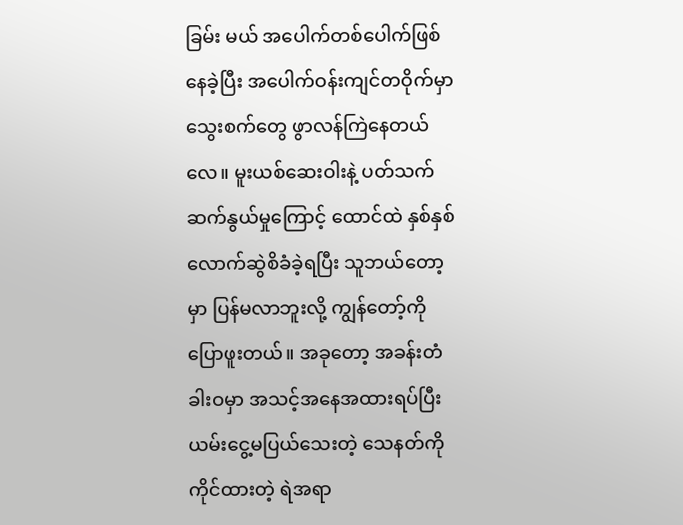ခြမ်း မယ် အပေါက်တစ်ပေါက်ဖြစ်နေခဲ့ပြီး အပေါက်ဝန်းကျင်တဝိုက်မှာ သွေးစက်တွေ ဖွာလန်ကြဲနေတယ်လေ။ မူးယစ်ဆေးဝါးနဲ့ ပတ်သက် ဆက်နွယ်မှုကြောင့် ထောင်ထဲ နှစ်နှစ်လောက်ဆွဲစိခံခဲ့ရပြီး သူဘယ်တော့မှာ ပြန်မလာဘူးလို့ ကျွန်တော့်ကိုပြောဖူးတယ်။ အခုတော့ အခန်းတံခါးဝမှာ အသင့်အနေအထားရပ်ပြီး ယမ်းငွေ့မပြယ်သေးတဲ့ သေနတ်ကိုကိုင်ထားတဲ့ ရဲအရာ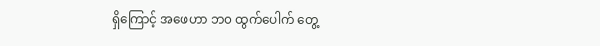ရှိကြောင့် အဖေဟာ ဘ၀ ထွက်ပေါက် တွေ့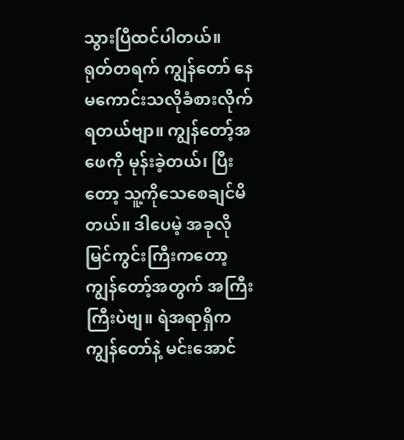သွားပြီထင်ပါတယ်။ ရုတ်တရက် ကျွန်တော် နေမကောင်းသလိုခံစားလိုက်ရတယ်ဗျာ။ ကျွန်တော့်အဖေကို မုန်းခဲ့တယ်၊ ပြီးတော့ သူ့ကိုသေစေချင်မိတယ်။ ဒါပေမဲ့ အခုလိုမြင်ကွင်းကြီးကတော့ ကျွန်တော့်အတွက် အကြီးကြီးပဲဗျ။ ရဲအရာရှိက ကျွန်တော်နဲ့ မင်းအောင်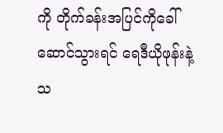ကို တိုက်ခန်းအပြင်ကိုခေါ်ဆောင်သွားရင် ရေဒီယိုဖုန်းနဲ့ သ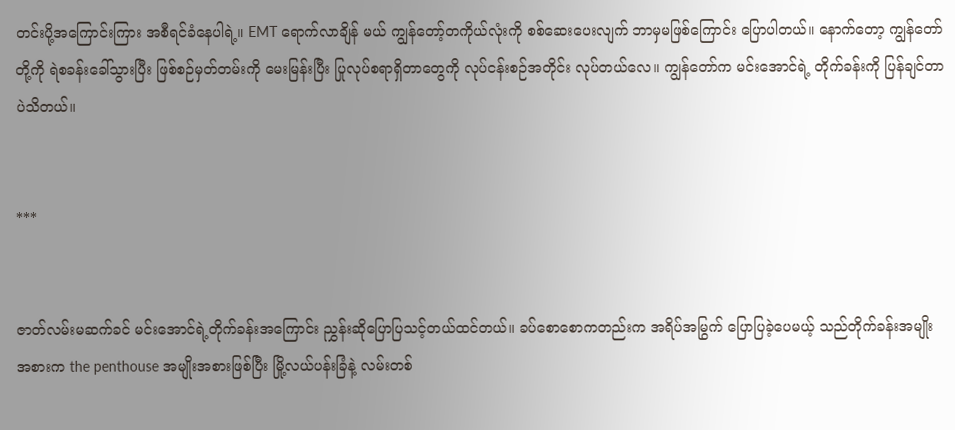တင်းပို့အကြောင်းကြား အစီရင်ခံနေပါရဲ့။ EMT ရောက်လာချိန် မယ် ကျွန်တော့်တကိုယ်လုံးကို စစ်ဆေးပေးလျက် ဘာမှမဖြစ်ကြောင်း ပြောပါတယ်။ နောက်တော့ ကျွန်တော်တို့ကို ရဲစခန်းခေါ်သွားပြီး ဖြစ်စဉ်မှတ်တမ်းကို မေးမြန်းပြီး ပြုလုပ်စရာရှိတာတွေကို လုပ်ငန်းစဉ်အတိုင်း လုပ်တယ်လေ။ ကျွန်တော်က မင်းအောင်ရဲ့ တိုက်ခန်းကို ပြန်ချင်တာပဲသိတယ်။


***


ဇာတ်လမ်းမဆက်ခင် မင်းအောင်ရဲ့တိုက်ခန်းအကြောင်း ညွှန်းဆိုပြောပြသင့်တယ်ထင်တယ်။ ခပ်စောစောကတည်းက အရိပ်အမြွက် ပြောပြခဲ့ပေမယ့် သည်တိုက်ခန်းအမျိုးအစားက the penthouse အမျိုးအစားဖြစ်ပြီး မြို့လယ်ပန်းခြံနဲ့ လမ်းတစ်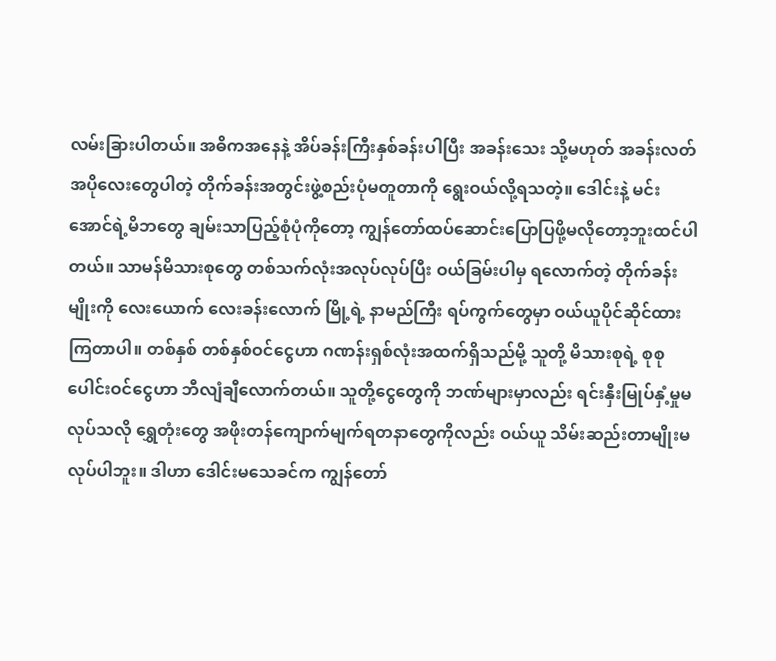လမ်းခြားပါတယ်။ အဓိကအနေနဲ့ အိပ်ခန်းကြီးနှစ်ခန်းပါပြီး အခန်းသေး သို့မဟုတ် အခန်းလတ် အပိုလေးတွေပါတဲ့ တိုက်ခန်းအတွင်းဖွဲ့စည်းပုံမတူတာကို ရွေးဝယ်လို့ရသတဲ့။ ဒေါင်းနဲ့ မင်းအောင်ရဲ့မိဘတွေ ချမ်းသာပြည့်စုံပုံကိုတော့ ကျွန်တော်ထပ်ဆောင်းပြောပြဖို့မလိုတော့ဘူးထင်ပါ တယ်။ သာမန်မိသားစုတွေ တစ်သက်လုံးအလုပ်လုပ်ပြီး ဝယ်ခြမ်းပါမှ ရလောက်တဲ့ တိုက်ခန်းမျိုးကို လေးယောက် လေးခန်းလောက် မြို့ရဲ့ နာမည်ကြီး ရပ်ကွက်တွေမှာ ဝယ်ယူပိုင်ဆိုင်ထားကြတာပါ။ တစ်နှစ် တစ်နှစ်ဝင်ငွေဟာ ဂဏန်းရှစ်လုံးအထက်ရှိသည်မို့ သူတို့ မိသားစုရဲ့ စုစုပေါင်းဝင်ငွေဟာ ဘီလျံချီလောက်တယ်။ သူတို့ငွေတွေကို ဘဏ်များမှာလည်း ရင်းနှီးမြုပ်နှံ့မှုမလုပ်သလို ရွှေတုံးတွေ အဖိုးတန်ကျောက်မျက်ရတနာတွေကိုလည်း ဝယ်ယူ သိမ်းဆည်းတာမျိုးမလုပ်ပါဘူး။ ဒါဟာ ဒေါင်းမသေခင်က ကျွန်တော်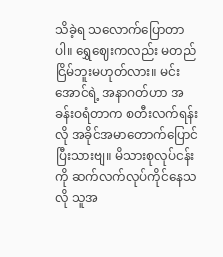သိခဲ့ရ သလောက်ပြောတာပါ။ ရွှေဈေးကလည်း မတည်ငြိမ်ဘူးမဟုတ်လား။ မင်းအောင်ရဲ့ အနာဂတ်ဟာ အခန်းဝရံတာက စတီးလက်ရန်းလို အခိုင်အမာတောက်ပြောင်ပြီးသားဗျ။ မိသားစုလုပ်ငန်းကို ဆက်လက်လုပ်ကိုင်နေသလို သူအ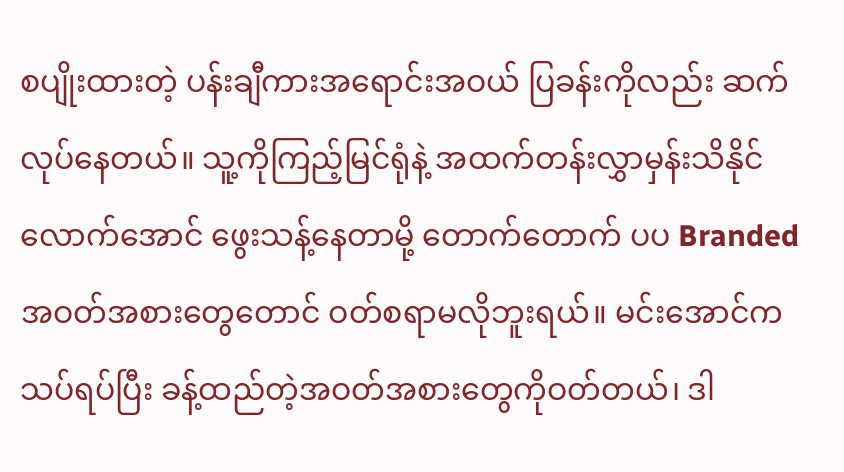စပျိုးထားတဲ့ ပန်းချီကားအရောင်းအဝယ် ပြခန်းကိုလည်း ဆက်လုပ်နေတယ်။ သူ့ကိုကြည့်မြင်ရုံနဲ့ အထက်တန်းလွှာမှန်းသိနိုင်လောက်အောင် ဖွေးသန့်နေတာမို့ တောက်တောက် ပပ Branded အဝတ်အစားတွေတောင် ဝတ်စရာမလိုဘူးရယ်။ မင်းအောင်က သပ်ရပ်ပြီး ခန့်ထည်တဲ့အဝတ်အစားတွေကိုဝတ်တယ်၊ ဒါ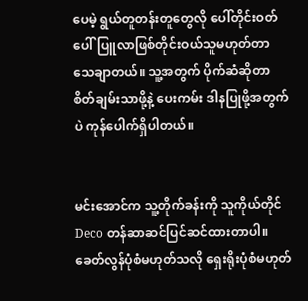ပေမဲ့ ရွယ်တူတန်းတူတွေလို ပေါ်တိုင်းဝတ် ပေါ်ပြူလာဖြစ်တိုင်းဝယ်သူမဟုတ်တာ သေချာတယ်။ သူ့အတွက် ပိုက်ဆံဆိုတာ စိတ်ချမ်းသာဖို့နဲ့ ပေးကမ်း ဒါနပြုဖို့အတွက်ပဲ ကုန်ပေါက်ရှိပါတယ်။


မင်းအောင်က သူ့တိုက်ခန်းကို သူကိုယ်တိုင် Deco တန်ဆာဆင်ပြင်ဆင်ထားတာပါ။ ခေတ်လွန်ပုံစံမဟုတ်သလို ရှေးရိုးပုံစံမဟုတ်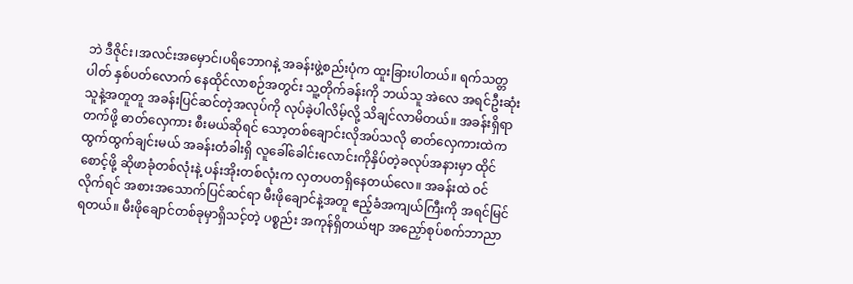ဘဲ ဒီဇိုင်း၊အလင်းအမှောင်၊ပရိဘောဂနဲ့ အခန်းဖွဲ့စည်းပုံက ထူးခြားပါတယ်။ ရက်သတ္တပါတ် နှစ်ပတ်လောက် နေထိုင်လာစဉ်အတွင်း သူ့တိုက်ခန်းကို ဘယ်သူ အဲလေ အရင်ဦးဆုံး သူနဲ့အတူတူ အခန်းပြင်ဆင်တဲ့အလုပ်ကို လုပ်ခဲ့ပါလိမ့်လို့ သိချင်လာမိတယ်။ အခန်းရှိရာတက်ဖို့ ဓာတ်လှေကား စီးမယ်ဆိုရင် သော့တစ်ချောင်းလိုအပ်သလို ဓာတ်လှေကားထဲကထွက်ထွက်ချင်းမယ် အခန်းတံခါးရှိ လူခေါ်ခေါင်းလောင်းကိုနှိပ်တဲ့ခလုပ်အနားမှာ ထိုင်စောင့်ဖို့ ဆိုဖာခုံတစ်လုံးနဲ့ ပန်းအိုးတစ်လုံးက လှတပတရှိနေတယ်လေ။ အခန်းထဲ ဝင်လိုက်ရင် အစားအသောက်ပြင်ဆင်ရာ မီးဖိုချောင်နဲ့အတူ ဧည့်ခံအကျယ်ကြီးကို အရင်မြင်ရတယ်။ မီးဖိုချောင်တစ်ခုမှာရှိသင့်တဲ့ ပစ္စည်း အကုန်ရှိတယ်ဗျာ အညှော်စုပ်စက်ဘာညာ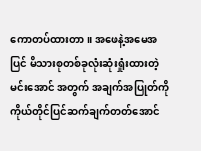ကောတပ်ထားတာ။ အဖေနဲ့အမေအပြင် မိသားစုတစ်ခုလုံးဆုံးရှုံးထားတဲ့ မင်းအောင် အတွက် အချက်အပြုတ်ကို ကိုယ်တိုင်ပြင်ဆက်ချက်တတ်အောင်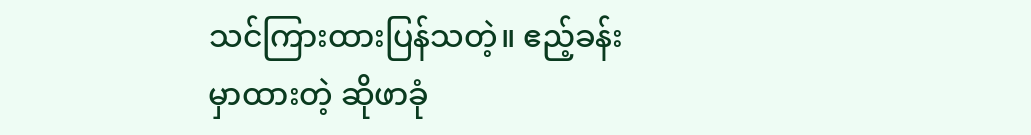သင်ကြားထားပြန်သတဲ့။ ဧည့်ခန်းမှာထားတဲ့ ဆိုဖာခုံ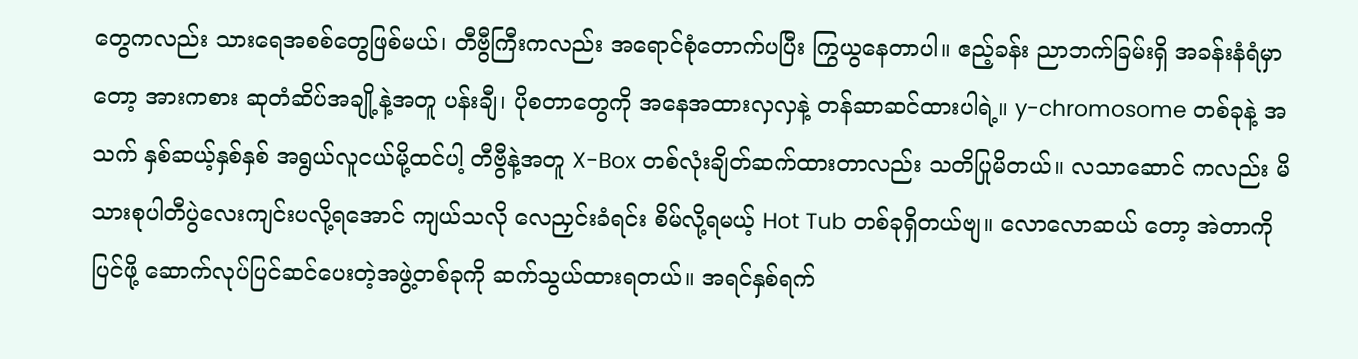တွေကလည်း သားရေအစစ်တွေဖြစ်မယ်၊ တီဗွီကြီးကလည်း အရောင်စုံတောက်ပပြီး ကြွယွနေတာပါ။ ဧည့်ခန်း ညာဘက်ခြမ်းရှိ အခန်းနံရံမှာတော့ အားကစား ဆုတံဆိပ်အချို့နဲ့အတူ ပန်းချီ၊ ပိုစတာတွေကို အနေအထားလှလှနဲ့ တန်ဆာဆင်ထားပါရဲ့။ y-chromosome တစ်ခုနဲ့ အသက် နှစ်ဆယ့်နှစ်နှစ် အရွယ်လူငယ်မို့ထင်ပါ့ တီဗွီနဲ့အတူ X-Box တစ်လုံးချိတ်ဆက်ထားတာလည်း သတိပြုမိတယ်။ လသာဆောင် ကလည်း မိသားစုပါတီပွဲလေးကျင်းပလို့ရအောင် ကျယ်သလို လေညှင်းခံရင်း စိမ်လို့ရမယ့် Hot Tub တစ်ခုရှိတယ်ဗျ။ လောလောဆယ် တော့ အဲတာကို ပြင်ဖို့ ဆောက်လုပ်ပြင်ဆင်ပေးတဲ့အဖွဲ့တစ်ခုကို ဆက်သွယ်ထားရတယ်။ အရင်နှစ်ရက်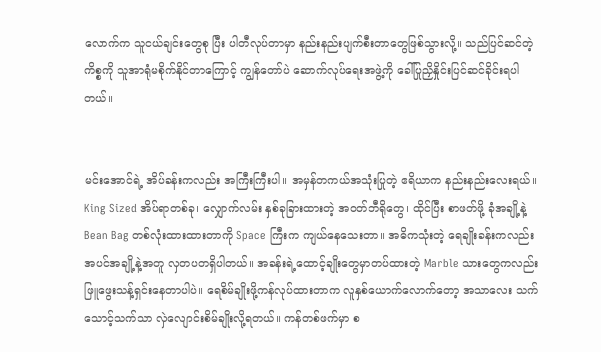လောက်က သူငယ်ချင်းတွေစု ပြီး ပါတီလုပ်တာမှာ နည်းနည်းပျက်စီးတာတွေဖြစ်သွားလို့။ သည်ပြင်ဆင်တဲ့ကိစ္စကို သူအာရုံမစိုက်နိုင်တာကြောင့် ကျွန်တော်ပဲ ဆောက်လုပ်ရေးအဖွဲ့ကို ခေါ်ပြုညှိနှိုင်းပြင်ဆင်ခိုင်းရပါတယ်။


မင်းအောင်ရဲ့ အိပ်ခန်းကလည်း အကြီးကြီးပါ။ အမှန်တကယ်အသုံးပြုတဲ့ ဧရိယာက နည်းနည်းလေးရယ်။ King Sized အိပ်ရာတစ်ခု၊ လျှောက်လမ်း နှစ်ခုခြားထားတဲ့ အဝတ်ဘီရိုတွေ၊ ထိုင်ပြီး စာဖတ်ဖို့ ခုံအချို့နဲ့ Bean Bag တစ်လုံးထားထားတာကို Space ကြီးက ကျယ်နေသေးတာ။ အဓိကသုံးတဲ့ ရေချိုးခန်းကလည်း အပင်အချို့နဲ့အတူ လှတပတရှိပါတယ်။ အခန်းရဲ့ထောင့်ချိုးတွေမှာတပ်ထားတဲ့ Marble သားတွေကလည်း ဖြူဖွေးသန့်ရှင်းနေတာပါပဲ။ ရေစိမ်ချိုးဖို့ကန်လုပ်ထားတာက လူနှစ်ယောက်လောက်တော့ အသာလေး သက်သောင့်သက်သာ လှဲလျောင်းစိမ်ချိုးလို့ရတယ်။ ကန်တစ်ဖက်မှာ စ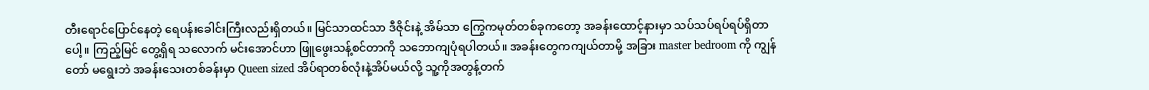တီးရောင်ပြောင်နေတဲ့ ရေပန်းခေါင်းကြီးလည်းရှိတယ်။ မြင်သာထင်သာ ဒီဇိုင်းနဲ့ အိမ်သာ ကြွေကမုတ်တစ်ခုကတော့ အခန်းထောင့်နားမှာ သပ်သပ်ရပ်ရပ်ရှိတာပေါ့။ ကြည့်မြင် တွေ့ရှိရ သလောက် မင်းအောင်ဟာ ဖြူဖွေးသန့်စင်တာကို သဘောကျပုံရပါတယ်။ အခန်းတွေကကျယ်တာမို့ အခြား master bedroom ကို ကျွန်တော် မရွေးဘဲ အခန်းသေးတစ်ခန်းမှာ Queen sized အိပ်ရာတစ်လုံးနဲ့အိပ်မယ်လို့ သူ့ကိုအတွန့်တက်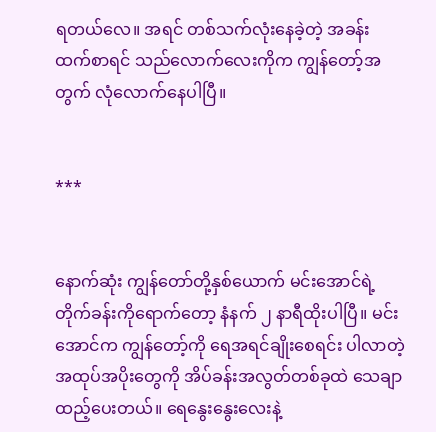ရတယ်လေ။ အရင် တစ်သက်လုံးနေခဲ့တဲ့ အခန်းထက်စာရင် သည်လောက်လေးကိုက ကျွန်တော့်အတွက် လုံလောက်နေပါပြီ။


***


နောက်ဆုံး ကျွန်တော်တို့နှစ်ယောက် မင်းအောင်ရဲ့တိုက်ခန်းကိုရောက်တော့ နံနက် ၂ နာရီထိုးပါပြီ။ မင်းအောင်က ကျွန်တော့်ကို ရေအရင်ချိုးစေရင်း ပါလာတဲ့ အထုပ်အပိုးတွေကို အိပ်ခန်းအလွတ်တစ်ခုထဲ သေချာထည့်ပေးတယ်။ ရေနွေးနွေးလေးနဲ့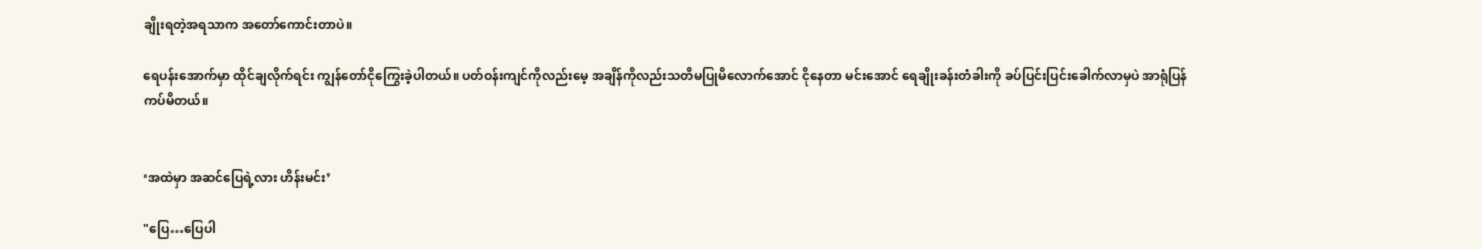ချိုးရတဲ့အရသာက အတော်ကောင်းတာပဲ။

ရေပန်းအောက်မှာ ထိုင်ချလိုက်ရင်း ကျွန်တော်ငိုကြွေးခဲ့ပါတယ်။ ပတ်ဝန်းကျင်ကိုလည်းမေ့ အချိန်ကိုလည်းသတိမပြုမိလောက်အောင် ငိုနေတာ မင်းအောင် ရေချိုးခန်းတံခါးကို ခပ်ပြင်းပြင်းခေါက်လာမှပဲ အာရုံပြန်ကပ်မိတယ်။


‘အထဲမှာ အဆင်ပြေရဲ့လား ဟိန်းမင်း’

"ပြေ…ပြေပါ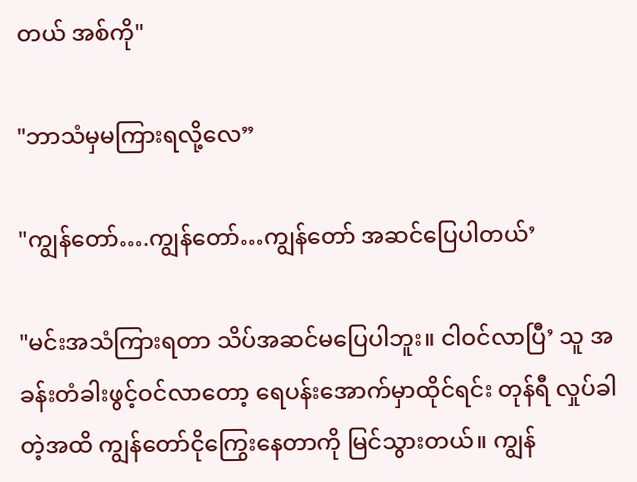တယ် အစ်ကို"

"ဘာသံမှမကြားရလို့လေ”

"ကျွန်တော်….ကျွန်တော်…ကျွန်တော် အဆင်ပြေပါတယ်’

"မင်းအသံကြားရတာ သိပ်အဆင်မပြေပါဘူး။ ငါဝင်လာပြီ’ သူ အခန်းတံခါးဖွင့်ဝင်လာတော့ ရေပန်းအောက်မှာထိုင်ရင်း တုန်ရီ လှုပ်ခါ တဲ့အထိ ကျွန်တော်ငိုကြွေးနေတာကို မြင်သွားတယ်။ ကျွန်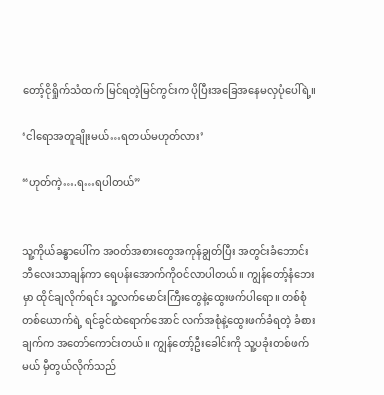တော့်ငိုရှိုက်သံထက် မြင်ရတဲ့မြင်ကွင်းက ပိုပြီးအခြေအနေမလှပုံပေါ်ရဲ့။

‘ငါရောအတူချိုးမယ်…ရတယ်မဟုတ်လား’

“ဟုတ်ကဲ့….ရ…ရပါတယ်”


သူ့ကိုယ်ခန္ဓာပေါ်က အဝတ်အစားတွေအကုန်ချွတ်ပြီး အတွင်းခံဘောင်းဘီလေးသာချန်ကာ ရေပန်းအောက်ကိုဝင်လာပါတယ်။ ကျွန်တော့်နံဘေးမှာ ထိုင်ချလိုက်ရင်း သူ့လက်မောင်းကြီးတွေနဲ့ထွေးဖက်ပါရော။ တစ်စုံတစ်ယောက်ရဲ့ ရင်ခွင်ထဲရောက်အောင် လက်အစုံနဲ့ထွေးဖက်ခံရတဲ့ ခံစားချက်က အတော်ကောင်းတယ်။ ကျွန်တော့်ဦးခေါင်းကို သူ့ပခုံးတစ်ဖက်မယ် မှီတွယ်လိုက်သည်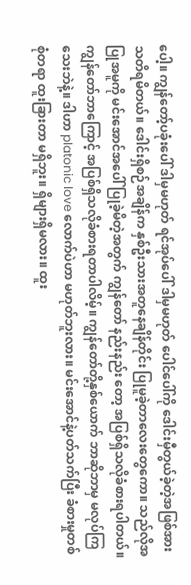ပေါ့။ ကျွန်တော့်ပခုံးပေါ် ဒါမှမဟုတ် ရင်အုပ်ပေါ် ဒါမှမဟုတ် ပေါင်ပေါ်ကို ဒေါင်းမှီတွယ်ခဲ့တဲ့အဖြစ်အား သတိရမိတယ်။ ဒေါင်းရှိစဉ်အချိန်က နှစ်ဦးသားအတူနေချိန်တိုင်း ပြုမူခဲ့တာလေးတွေကော။ သည်လိုအပြုအမူကို မင်းအောင်အပေါ် ပြုခဲ့မိတဲ့အတွက် ကျွန်တော် နည်းနည်း တော့ အပြစ်ရှိသလိုခံစားရပါတယ်။ ကျွန်တော်ဘာကြောင့် အပြစ်ရှိသလိုခံစားရတာပါလိမ့်။ ကျွန်တော်တို့နှစ်ယောက် ဘာဆိုဘာမှ မလုပ်ကြသေးဘဲနဲ့။ ဒါဟာ platonic love လောက်ပဲဟာ မဟုတ်ဘူးလား။ မင်းအောင်နဲ့ပတ်သက်ပြီး ခံစားမှုတစ်စုံတရာ ထူးခြားတာ မရှိဘူး။ ရှိများရှိမလား။ ထူး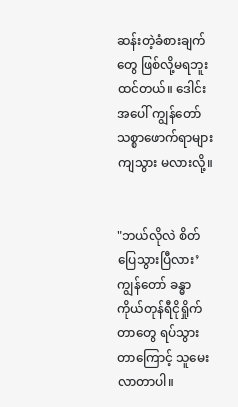ဆန်းတဲ့ခံစားချက်တွေ ဖြစ်လို့မရဘူးထင်တယ်။ ဒေါင်းအပေါ် ကျွန်တော် သစ္စာဖောက်ရာများကျသွား မလားလို့။


"ဘယ်လိုလဲ စိတ်ပြေသွားပြီလား’ ကျွန်တော် ခန္ဓာကိုယ်တုန်ရီငိုရှိုက်တာတွေ ရပ်သွားတာကြောင့် သူမေးလာတာပါ။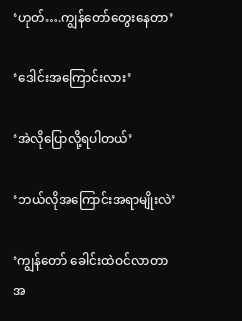‘ဟုတ်….ကျွန်တော်တွေးနေတာ’

‘ဒေါင်းအကြောင်းလား’

‘အဲလိုပြောလို့ရပါတယ်’

‘ဘယ်လိုအကြောင်းအရာမျိုးလဲ’

‘ကျွန်တော် ခေါင်းထဲဝင်လာတာ အ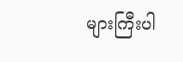များကြီးပါ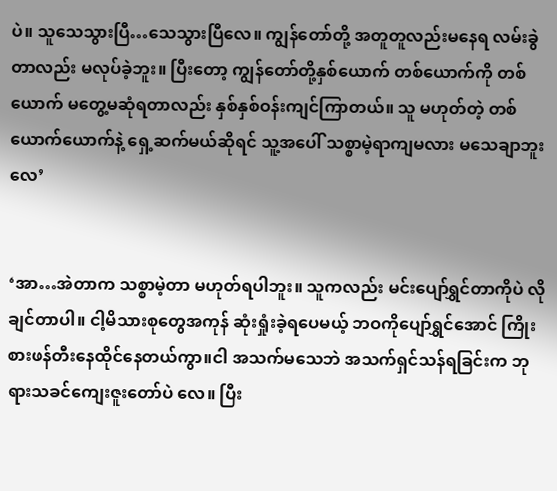ပဲ။ သူသေသွားပြီ…သေသွားပြီလေ။ ကျွန်တော်တို့ အတူတူလည်းမနေရ လမ်းခွဲတာလည်း မလုပ်ခဲ့ဘူး။ ပြီးတော့ ကျွန်တော်တို့နှစ်ယောက် တစ်ယောက်ကို တစ်ယောက် မတွေ့မဆုံရတာလည်း နှစ်နှစ်ဝန်းကျင်ကြာတယ်။ သူ မဟုတ်တဲ့ တစ်ယောက်ယောက်နဲ့ ရှေ့ဆက်မယ်ဆိုရင် သူ့အပေါ် သစ္စာမဲ့ရာကျမလား မသေချာဘူးလေ’


‘အာ…အဲတာက သစ္စာမဲ့တာ မဟုတ်ရပါဘူး။ သူကလည်း မင်းပျော်ရွှင်တာကိုပဲ လိုချင်တာပါ။ ငါ့မိသားစုတွေအကုန် ဆုံးရှုံးခဲ့ရပေမယ့် ဘဝကိုပျော်ရွှင်အောင် ကြိုးစားဖန်တီးနေထိုင်နေတယ်ကွာ။ငါ အသက်မသေဘဲ အသက်ရှင်သန်ရခြင်းက ဘုရားသခင်ကျေးဇူးတော်ပဲ လေ။ ပြီး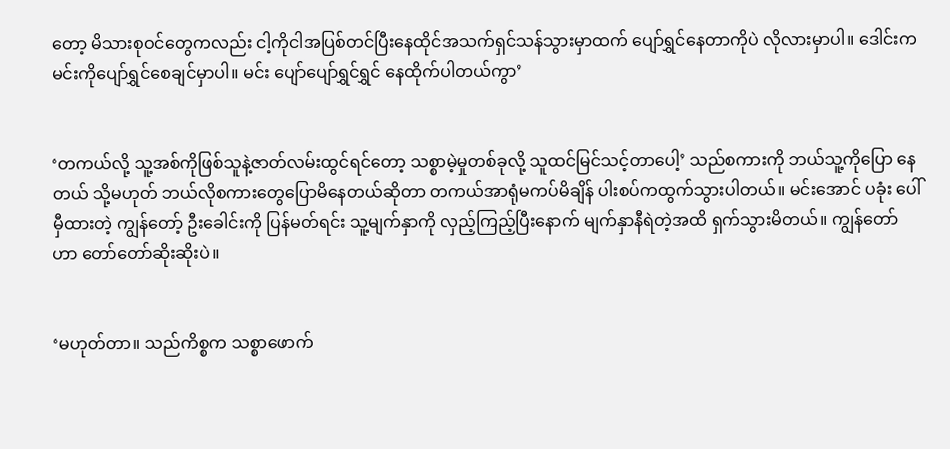တော့ မိသားစုဝင်တွေကလည်း ငါ့ကိုငါအပြစ်တင်ပြီးနေထိုင်အသက်ရှင်သန်သွားမှာထက် ပျော်ရွှင်နေတာကိုပဲ လိုလားမှာပါ။ ဒေါင်းက မင်းကိုပျော်ရွှင်စေချင်မှာပါ။ မင်း ပျော်ပျော်ရွှင်ရွှင် နေထိုက်ပါတယ်ကွာ’


‘တကယ်လို့ သူ့အစ်ကိုဖြစ်သူနဲ့ဇာတ်လမ်းထွင်ရင်တော့ သစ္စာမဲ့မှုတစ်ခုလို့ သူထင်မြင်သင့်တာပေါ့’ သည်စကားကို ဘယ်သူ့ကိုပြော နေတယ် သို့မဟုတ် ဘယ်လိုစကားတွေပြောမိနေတယ်ဆိုတာ တကယ်အာရုံမကပ်မိချိန် ပါးစပ်ကထွက်သွားပါတယ်။ မင်းအောင် ပခုံး ပေါ်မှီထားတဲ့ ကျွန်တော့် ဦးခေါင်းကို ပြန်မတ်ရင်း သူ့မျက်နှာကို လှည့်ကြည့်ပြီးနောက် မျက်နှာနီရဲတဲ့အထိ ရှက်သွားမိတယ်။ ကျွန်တော် ဟာ တော်တော်ဆိုးဆိုးပဲ။


‘မဟုတ်တာ။ သည်ကိစ္စက သစ္စာဖောက်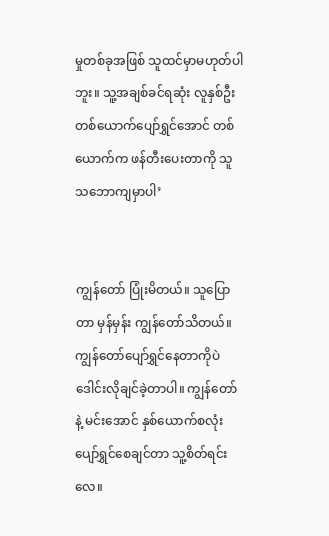မှုတစ်ခုအဖြစ် သူထင်မှာမဟုတ်ပါဘူး။ သူ့အချစ်ခင်ရဆုံး လူနှစ်ဦး တစ်ယောက်ပျော်ရွှင်အောင် တစ်ယောက်က ဖန်တီးပေးတာကို သူသဘောကျမှာပါ’


ကျွန်တော် ပြုံးမိတယ်။ သူပြောတာ မှန်မှန်း ကျွန်တော်သိတယ်။ ကျွန်တော်ပျော်ရွှင်နေတာကိုပဲ ဒေါင်းလိုချင်ခဲ့တာပါ။ ကျွန်တော်နဲ့ မင်းအောင် နှစ်ယောက်စလုံး ပျော်ရွှင်စေချင်တာ သူ့စိတ်ရင်းလေ။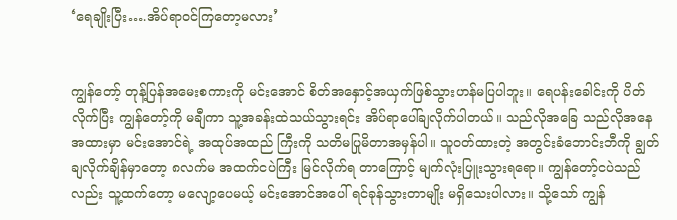‘ရေချိုးပြီး….အိပ်ရာဝင်ကြတော့မလား’


ကျွန်တော့် တုန့်ပြန်အမေးစကားကို မင်းအောင် စိတ်အနှောင့်အယှက်ဖြစ်သွားဟန်မပြပါဘူး။ ရေပန်းခေါင်းကို ပိတ်လိုက်ပြီး ကျွန်တော့်ကို မချီကာ သူ့အခန်းထဲသယ်သွားရင်း အိပ်ရာပေါ်ချလိုက်ပါတယ်။ သည်လိုအခြေ သည်လိုအနေအထားမှာ မင်းအောင်ရဲ့ အထုပ်အထည် ကြီးကို သတိမပြုမိတာအမှန်ပါ။ သူဝတ်ထားတဲ့ အတွင်းခံဘောင်းဘီကို ချွတ်ချလိုက်ချိန်မှာတော့ ၈လက်မ အထက်ငပဲကြီး မြင်လိုက်ရ တာကြောင့် မျက်လုံးပြူးသွားရရော။ ကျွန်တော့်ငပဲသည်လည်း သူ့ထက်တော့ မလျော့ပေမယ့် မင်းအောင်အပေါ် ရင်ခုန်သွားတာမျိုး မရှိသေးပါလား။ သို့သော် ကျွန်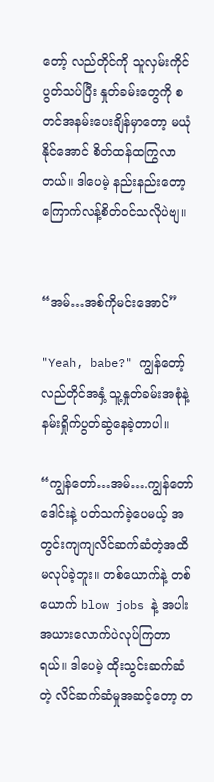တော့် လည်တိုင်ကို သူလှမ်းကိုင်ပွတ်သပ်ပြီး နှုတ်ခမ်းတွေကို စတင်အနမ်းပေးချိန်မှာတော့ မယုံနိုင်အောင် စိတ်ထန်ထကြွလာတယ်။ ဒါပေမဲ့ နည်းနည်းတော့ ကြောက်လန့်စိတ်ဝင်သလိုပဲဗျ။


“အမ်…အစ်ကိုမင်းအောင်”

"Yeah, babe?" ကျွန်တော့်လည်တိုင်အနှံ့ သူ့နှုတ်ခမ်းအစုံနဲ့ နမ်းရှိုက်ပွတ်ဆွဲနေခဲ့တာပါ။

“ကျွန်တော်…အမ်….ကျွန်တော် ဒေါင်းနဲ့ ပတ်သက်ခဲ့ပေမယ့် အတွင်းကျကျလိင်ဆက်ဆံတဲ့အထိ မလုပ်ခဲ့ဘူး။ တစ်ယောက်နဲ့ တစ်ယောက် blow jobs နဲ့ အပါးအယားလောက်ပဲလုပ်ကြတာရယ်။ ဒါပေမဲ့ ထိုးသွင်းဆက်ဆံတဲ့ လိင်ဆက်ဆံမှုအဆင့်တော့ တ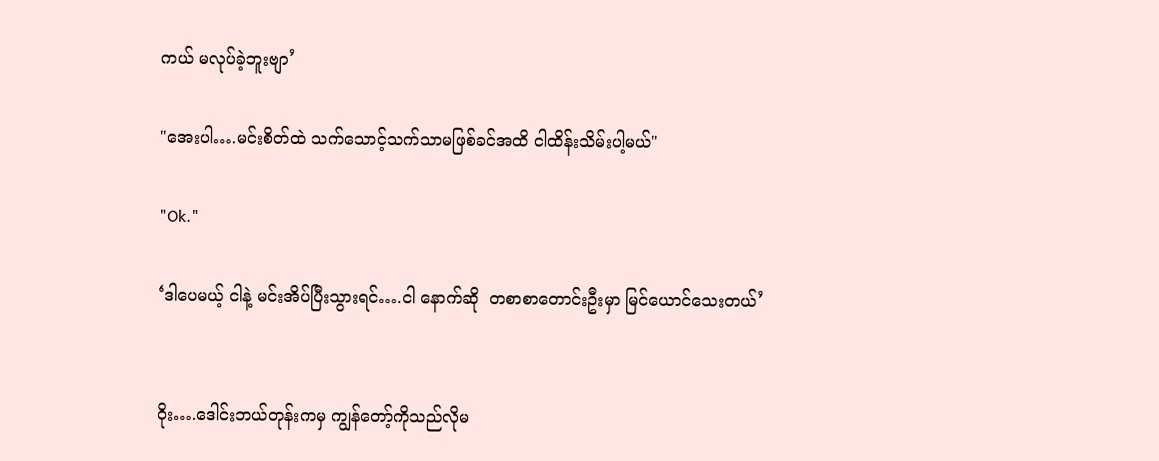ကယ် မလုပ်ခဲ့ဘူးဗျာ’

"အေးပါ….မင်းစိတ်ထဲ သက်သောင့်သက်သာမဖြစ်ခင်အထိ ငါထိန်းသိမ်းပါ့မယ်"

"Ok."

‘ဒါပေမယ့် ငါနဲ့ မင်းအိပ်ပြီးသွားရင်….ငါ နောက်ဆို  တစာစာတောင်းဦးမှာ မြင်ယောင်သေးတယ်’


ဝိုး….ဒေါင်းဘယ်တုန်းကမှ ကျွန်တော့်ကိုသည်လိုမ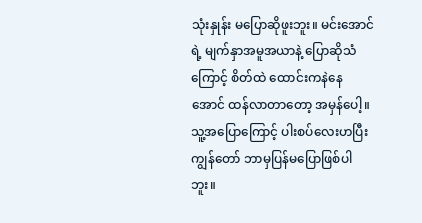သုံးနှုန်း မပြောဆိုဖူးဘူး။ မင်းအောင်ရဲ့ မျက်နှာအမူအယာနဲ့ ပြောဆိုသံကြောင့် စိတ်ထဲ ထောင်းကနဲနေအောင် ထန်လာတာတော့ အမှန်ပေါ့။ သူ့အပြောကြောင့် ပါးစပ်လေးဟပြီး ကျွန်တော် ဘာမှပြန်မပြောဖြစ်ပါဘူး။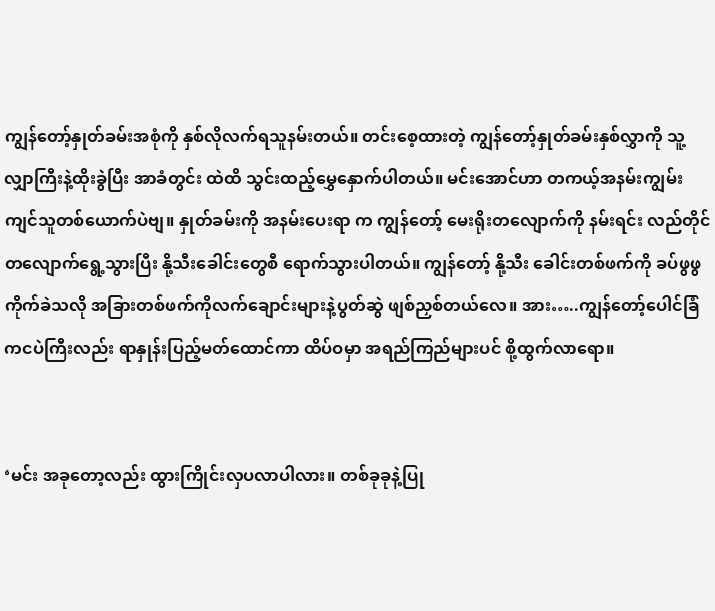ကျွန်တော့်နှုတ်ခမ်းအစုံကို နှစ်လိုလက်ရသူနမ်းတယ်။ တင်းစေ့ထားတဲ့ ကျွန်တော့်နှုတ်ခမ်းနှစ်လွှာကို သူ့လျှာကြီးနဲ့ထိုးခွဲပြီး အာခံတွင်း ထဲထိ သွင်းထည့်မွှေနှောက်ပါတယ်။ မင်းအောင်ဟာ တကယ့်အနမ်းကျွမ်းကျင်သူတစ်ယောက်ပဲဗျ။ နှုတ်ခမ်းကို အနမ်းပေးရာ က ကျွန်တော့် မေးရိုးတလျောက်ကို နမ်းရင်း လည်တိုင်တလျောက်ရွေ့သွားပြီး နို့သီးခေါင်းတွေစီ ရောက်သွားပါတယ်။ ကျွန်တော့် နို့သီး ခေါင်းတစ်ဖက်ကို ခပ်ဖွဖွ ကိုက်ခဲသလို အခြားတစ်ဖက်ကိုလက်ချောင်းများနဲ့ပွတ်ဆွဲ ဖျစ်ညှစ်တယ်လေ။ အား…..ကျွန်တော့်ပေါင်ခြံ ကငပဲကြီးလည်း ရာနှုန်းပြည့်မတ်ထောင်ကာ ထိပ်ဝမှာ အရည်ကြည်များပင် စို့ထွက်လာရော။


‘မင်း အခုတော့လည်း ထွားကြိုင်းလှပလာပါလား။ တစ်ခုခုနဲ့ပြု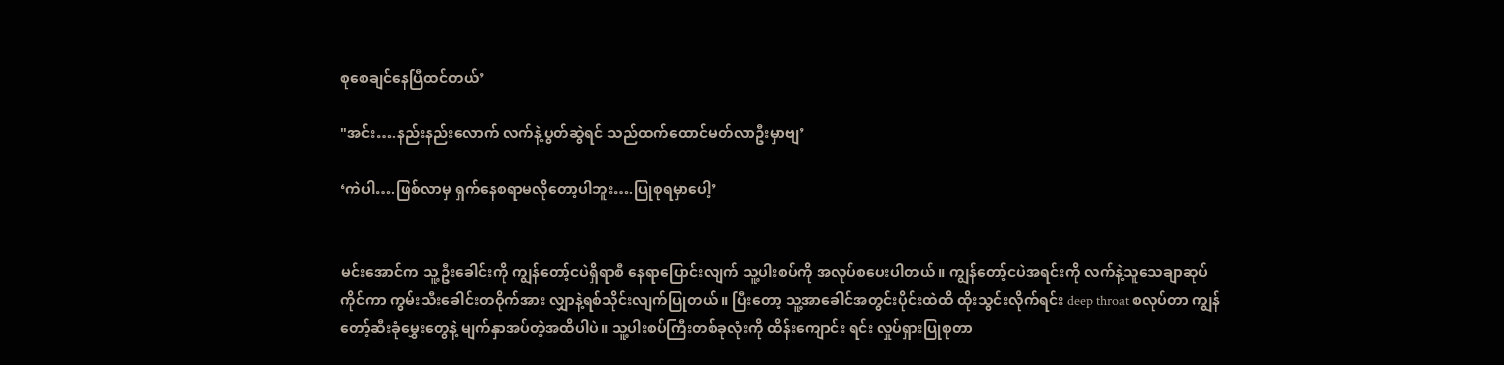စုစေချင်နေပြီထင်တယ်’

"အင်း….နည်းနည်းလောက် လက်နဲ့ပွတ်ဆွဲရင် သည်ထက်ထောင်မတ်လာဦးမှာဗျ’

‘ကဲပါ….ဖြစ်လာမှ ရှက်နေစရာမလိုတော့ပါဘူး….ပြုစုရမှာပေါ့’


မင်းအောင်က သူ့ဦးခေါင်းကို ကျွန်တော့်ငပဲရှိရာစီ နေရာပြောင်းလျက် သူ့ပါးစပ်ကို အလုပ်စပေးပါတယ်။ ကျွန်တော့်ငပဲအရင်းကို လက်နဲ့သူသေချာဆုပ်ကိုင်ကာ ကွမ်းသီးခေါင်းတဝိုက်အား လျှာနဲ့ရစ်သိုင်းလျက်ပြုတယ်။ ပြီးတော့ သူ့အာခေါင်အတွင်းပိုင်းထဲထိ ထိုးသွင်းလိုက်ရင်း deep throat စလုပ်တာ ကျွန်တော့်ဆီးခုံမွှေးတွေနဲ့ မျက်နှာအပ်တဲ့အထိပါပဲ။ သူ့ပါးစပ်ကြီးတစ်ခုလုံးကို ထိန်းကျောင်း ရင်း လှုပ်ရှားပြုစုတာ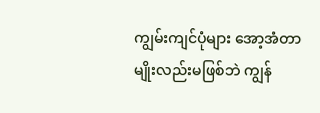ကျွမ်းကျင်ပုံများ အော့အံတာမျိုးလည်းမဖြစ်ဘဲ ကျွန်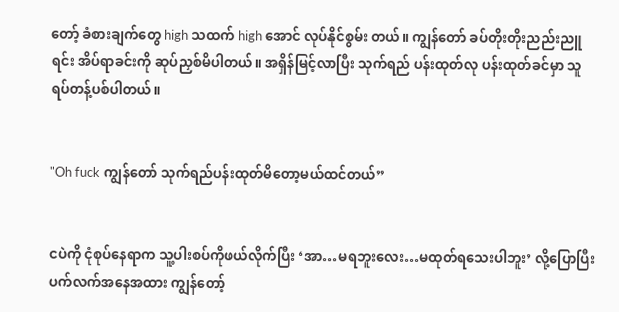တော့် ခံစားချက်တွေ high သထက် high အောင် လုပ်နိုင်စွမ်း တယ်။ ကျွန်တော် ခပ်တိုးတိုးညည်းညူရင်း အိပ်ရာခင်းကို ဆုပ်ညှစ်မိပါတယ်။ အရှိန်မြင့်လာပြီး သုက်ရည် ပန်းထုတ်လု ပန်းထုတ်ခင်မှာ သူရပ်တန့်ပစ်ပါတယ်။


"Oh fuck ကျွန်တော် သုက်ရည်ပန်းထုတ်မိတော့မယ်ထင်တယ်”


ငပဲကို ငုံစုပ်နေရာက သူ့ပါးစပ်ကိုဖယ်လိုက်ပြီး ‘အာ…မရဘူးလေး…မထုတ်ရသေးပါဘူး’ လို့ပြောပြီး ပက်လက်အနေအထား ကျွန်တော့်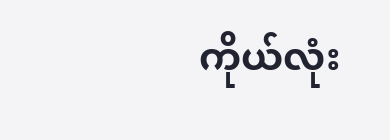ကိုယ်လုံး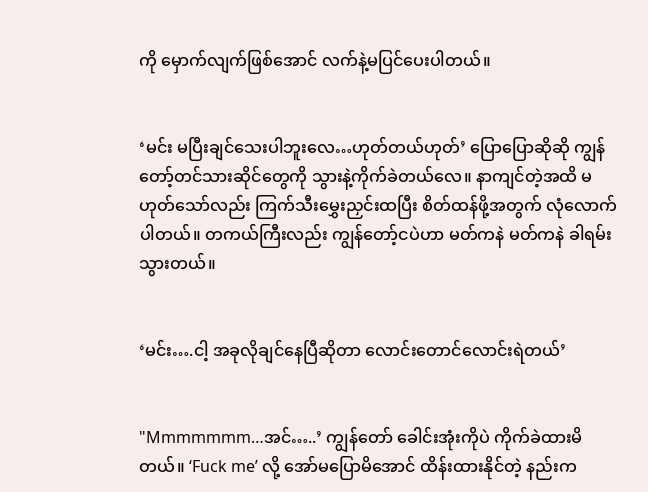ကို မှောက်လျက်ဖြစ်အောင် လက်နဲ့မပြင်ပေးပါတယ်။


‘မင်း မပြီးချင်သေးပါဘူးလေ…ဟုတ်တယ်ဟုတ်’ ပြောပြောဆိုဆို ကျွန်တော့်တင်သားဆိုင်တွေကို သွားနဲ့ကိုက်ခဲတယ်လေ။ နာကျင်တဲ့အထိ မဟုတ်သော်လည်း ကြက်သီးမွှေးညှင်းထပြီး စိတ်ထန်ဖို့အတွက် လုံလောက်ပါတယ်။ တကယ်ကြီးလည်း ကျွန်တော့်ငပဲဟာ မတ်ကနဲ မတ်ကနဲ ခါရမ်းသွားတယ်။


‘မင်း….ငါ့ အခုလိုချင်နေပြီဆိုတာ လောင်းတောင်လောင်းရဲတယ်’


"Mmmmmmm…အင်…..’ ကျွန်တော် ခေါင်းအုံးကိုပဲ ကိုက်ခဲထားမိတယ်။ ‘Fuck me’ လို့ အော်မပြောမိအောင် ထိန်းထားနိုင်တဲ့ နည်းက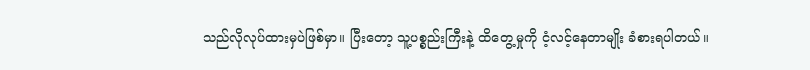သည်လိုလုပ်ထားမှပဲဖြစ်မှာ။ ပြီးတော့ သူ့ပစ္စည်းကြီးနဲ့ ထိတွေ့မှုကို ငံ့လင့်နေတာမျိုး ခံစားရပါတယ်။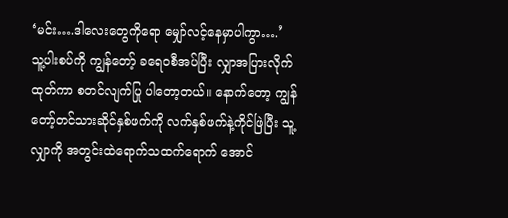‘မင်း….ဒါလေးတွေကိုရော မျှော်လင့်နေမှာပါကွာ….’ သူ့ပါးစပ်ကို ကျွန်တော့် ခရေဝစီအပ်ပြီး လျှာအပြားလိုက်ထုတ်ကာ စတင်လျက်ပြု ပါတော့တယ်။ နောက်တော့ ကျွန်တော့်တင်သားဆိုင်နှစ်ဖက်ကို လက်နှစ်ဖက်နဲ့ကိုင်ဖြဲပြီး သူ့လျှာကို အတွင်းထဲရောက်သထက်ရောက် အောင်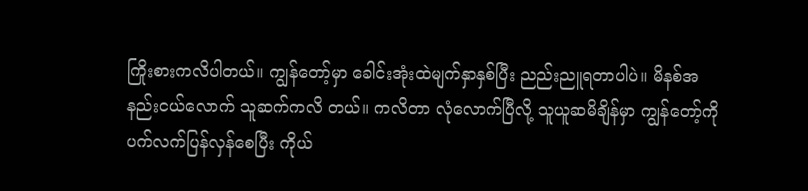ကြိုးစားကလိပါတယ်။ ကျွန်တော့်မှာ ခေါင်းအုံးထဲမျက်နှာနှစ်ပြီး ညည်းညူရတာပါပဲ။ မိနစ်အနည်းငယ်လောက် သူဆက်ကလိ တယ်။ ကလိတာ လုံလောက်ပြီလို့ သူယူဆမိချိန်မှာ ကျွန်တော့်ကို ပက်လက်ပြန်လှန်စေပြီး ကိုယ်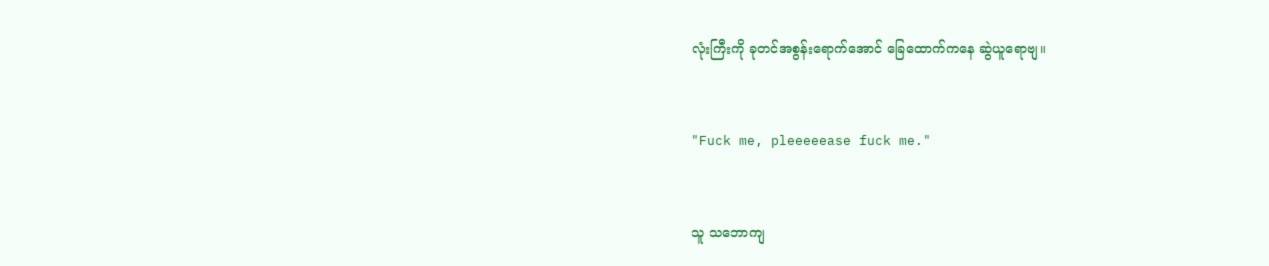လုံးကြီးကို ခုတင်အစွန်းရောက်အောင် ခြေထောက်ကနေ ဆွဲယူရောဗျ။


"Fuck me, pleeeeease fuck me."


သူ သဘောကျ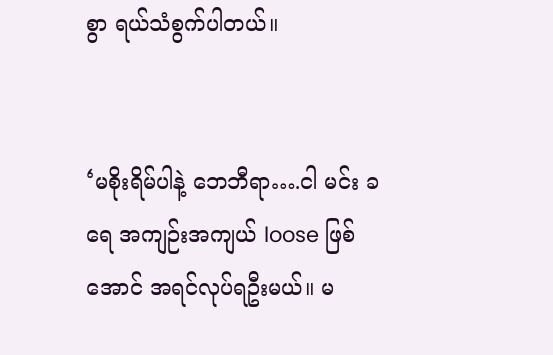စွာ ရယ်သံစွက်ပါတယ်။


‘မစိုးရိမ်ပါနဲ့ ဘေဘီရာ….ငါ မင်း ခရေ အကျဉ်းအကျယ် loose ဖြစ်အောင် အရင်လုပ်ရဦးမယ်။ မ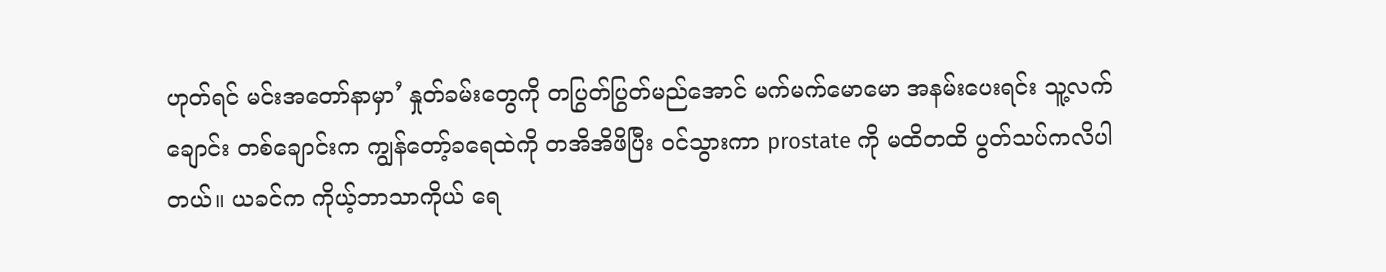ဟုတ်ရင် မင်းအတော်နာမှာ’ နှုတ်ခမ်းတွေကို တပြွတ်ပြွတ်မည်အောင် မက်မက်မောမော အနမ်းပေးရင်း သူ့လက်ချောင်း တစ်ချောင်းက ကျွန်တော့်ခရေထဲကို တအိအိဖိပြီး ဝင်သွားကာ prostate ကို မထိတထိ ပွတ်သပ်ကလိပါတယ်။ ယခင်က ကိုယ့်ဘာသာကိုယ် ရေ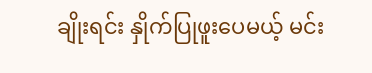ချိုးရင်း နှိုက်ပြုဖူးပေမယ့် မင်း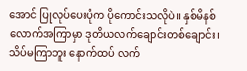အောင် ပြုလုပ်ပေးပုံက ပိုကောင်းသလိုပဲ။ နှစ်မိနစ်လောက်အကြာမှာ ဒုတိယလက်ချောင်းတစ်ချောင်း၊ သိပ်မကြာဘူး နောက်ထပ် လက်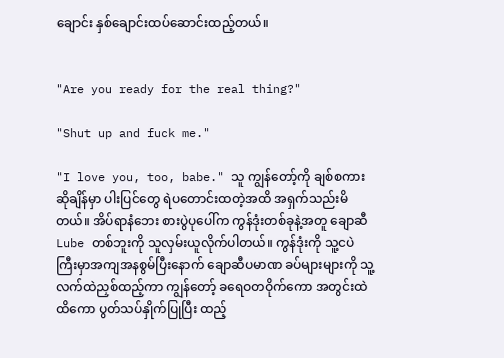ချောင်း နှစ်ချောင်းထပ်ဆောင်းထည့်တယ်။


"Are you ready for the real thing?"

"Shut up and fuck me."

"I love you, too, babe." သူ ကျွန်တော့်ကို ချစ်စကားဆိုချိန်မှာ ပါးပြင်တွေ ရဲပတောင်းထတဲ့အထိ အရှက်သည်းမိတယ်။ အိပ်ရာနံဘေး စားပွဲပုပေါ်က ကွန်ဒုံးတစ်ခုနဲ့အတူ ချောဆီ Lube တစ်ဘူးကို သူလှမ်းယူလိုက်ပါတယ်။ ကွန်ဒုံးကို သူ့ငပဲကြီးမှာအကျအနစွမ်ပြီးနောက် ချောဆီပမာဏ ခပ်များများကို သူ့လက်ထဲညှစ်ထည့်ကာ ကျွန်တော့် ခရေဝတဝိုက်ကော အတွင်းထဲထိကော ပွတ်သပ်နှိုက်ပြုပြီး ထည့်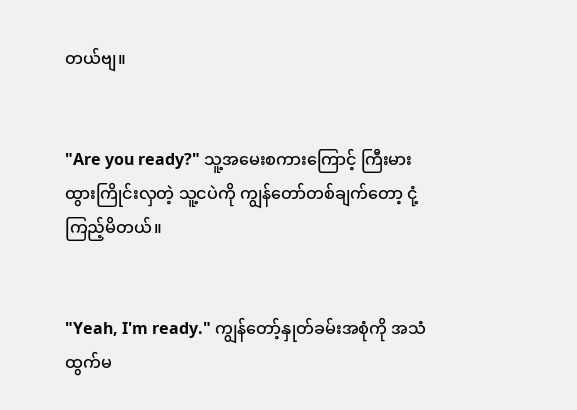တယ်ဗျ။


"Are you ready?" သူ့အမေးစကားကြောင့် ကြီးမားထွားကြိုင်းလှတဲ့ သူ့ငပဲကို ကျွန်တော်တစ်ချက်တော့ ငုံ့ကြည့်မိတယ်။


"Yeah, I'm ready." ကျွန်တော့်နှုတ်ခမ်းအစုံကို အသံထွက်မ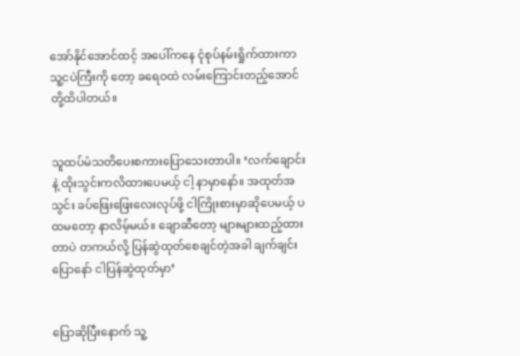အော်နိုင်အောင်ထင့် အပေါ်ကနေ ငုံစုပ်နမ်းရှိုက်ထားကာ သူ့ငပဲကြီးကို တော့ ခရေဝထဲ လမ်းကြောင်းတည့်အောင် တို့ထိပါတယ်။


သူထပ်မံသတိပေးစကားပြောသေးတာပါ။ ‘လက်ချောင်းနဲ့ ထိုးသွင်းကလိထားပေမယ့် ငါ့ နာမှာနော်။ အထုတ်အသွင်း ခပ်ဖြေးဖြေးလေးလုပ်ဖို့ ငါကြိုးစားမှာဆိုပေမယ့် ပထမတော့ နာလိမ့်မယ်။ ချောဆီတော့ များများထည့်ထားတာပဲ တကယ်လို့ ပြန်ဆွဲထုတ်စေချင်တဲ့အခါ ချက်ချင်းပြောနော် ငါပြန်ဆွဲထုတ်မှာ’


ပြောဆိုပြီးနောက် သူ့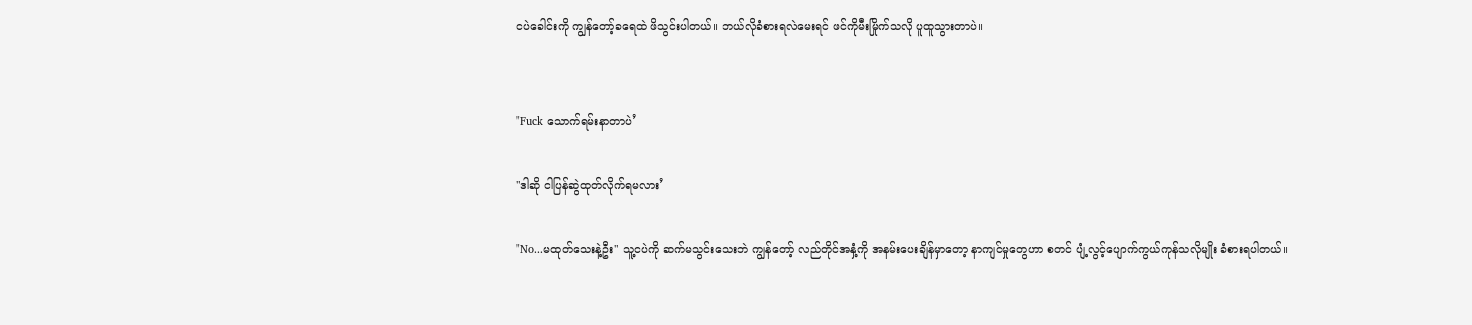ငပဲခေါင်းကို ကျွန်တော့်ခရေထဲ ဖိသွင်းပါတယ်။ ဘယ်လိုခံစားရလဲမေးရင် ဖင်ကိုမီးမြိုက်သလို ပူထူသွားတာပဲ။


"Fuck သောက်ရမ်းနာတာပဲ’

"ဒါဆို ငါပြန်ဆွဲထုတ်လိုက်ရမလား’

"No...မထုတ်သေးနဲ့ဦး" သူ့ငပဲကို ဆက်မသွင်းသေးဘဲ ကျွန်တော့် လည်တိုင်အနှံ့ကို အနမ်းပေးချိန်မှာတော့ နာကျင်မှုတွေဟာ စတင် ပျံ့လွင့်ပျောက်ကွယ်ကုန်သလိုမျိုး ခံစားရပါတယ်။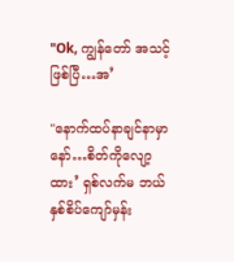"Ok, ကျွန်တော် အသင့်ဖြစ်ပြီ…အ’

"နောက်ထပ်နာချင်နာမှာနော်…စိတ်ကိုလျော့ထား’ ရှစ်လက်မ ဘယ်နှစ်စိပ်ကျော်မှန်း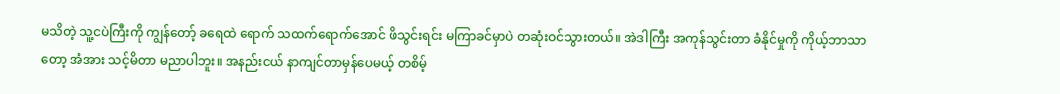မသိတဲ့ သူ့ငပဲကြီးကို ကျွန်တော့် ခရေထဲ ရောက် သထက်ရောက်အောင် ဖိသွင်းရင်း မကြာခင်မှာပဲ တဆုံးဝင်သွားတယ်။ အဲဒါကြီး အကုန်သွင်းတာ ခံနိုင်မှုကို ကိုယ့်ဘာသာတော့ အံအား သင့်မိတာ မညာပါဘူး။ အနည်းငယ် နာကျင်တာမှန်ပေမယ့် တစိမ့်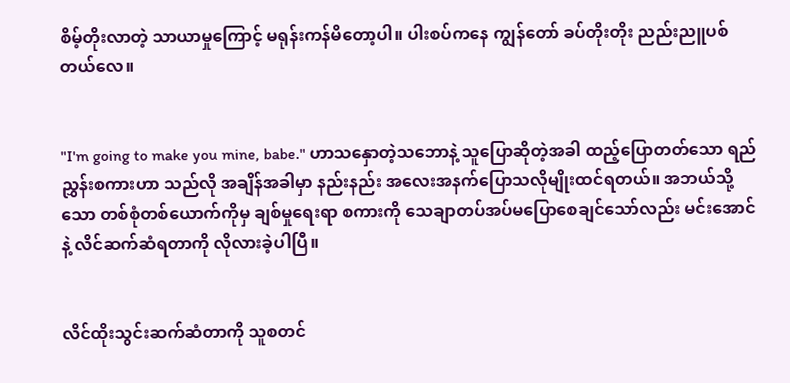စိမ့်တိုးလာတဲ့ သာယာမှုကြောင့် မရုန်းကန်မိတော့ပါ။ ပါးစပ်ကနေ ကျွန်တော် ခပ်တိုးတိုး ညည်းညူပစ်တယ်လေ။


"I'm going to make you mine, babe." ဟာသနှောတဲ့သဘောနဲ့ သူပြောဆိုတဲ့အခါ ထည့်ပြောတတ်သော ရည်ညွှန်းစကားဟာ သည်လို အချိန်အခါမှာ နည်းနည်း အလေးအနက်ပြောသလိုမျိုးထင်ရတယ်။ အဘယ်သို့သော တစ်စုံတစ်ယောက်ကိုမှ ချစ်မှုရေးရာ စကားကို သေချာတပ်အပ်မပြောစေချင်သော်လည်း မင်းအောင်နဲ့ လိင်ဆက်ဆံရတာကို လိုလားခဲ့ပါပြီ။


လိင်ထိုးသွင်းဆက်ဆံတာကို သူစတင်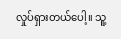လှုပ်ရှားတယ်ပေါ့။ သူ့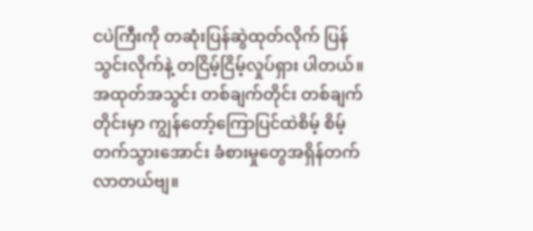ငပဲကြီးကို တဆုံးပြန်ဆွဲထုတ်လိုက် ပြန်သွင်းလိုက်နဲ့ တငြိမ့်ငြိမ့်လှုပ်ရှား ပါတယ်။ အထုတ်အသွင်း တစ်ချက်တိုင်း တစ်ချက်တိုင်းမှာ ကျွန်တော့်ကြောပြင်ထဲစိမ့် စိမ့်တက်သွားအောင်း ခံစားမှုတွေအရှိန်တက် လာတယ်ဗျ။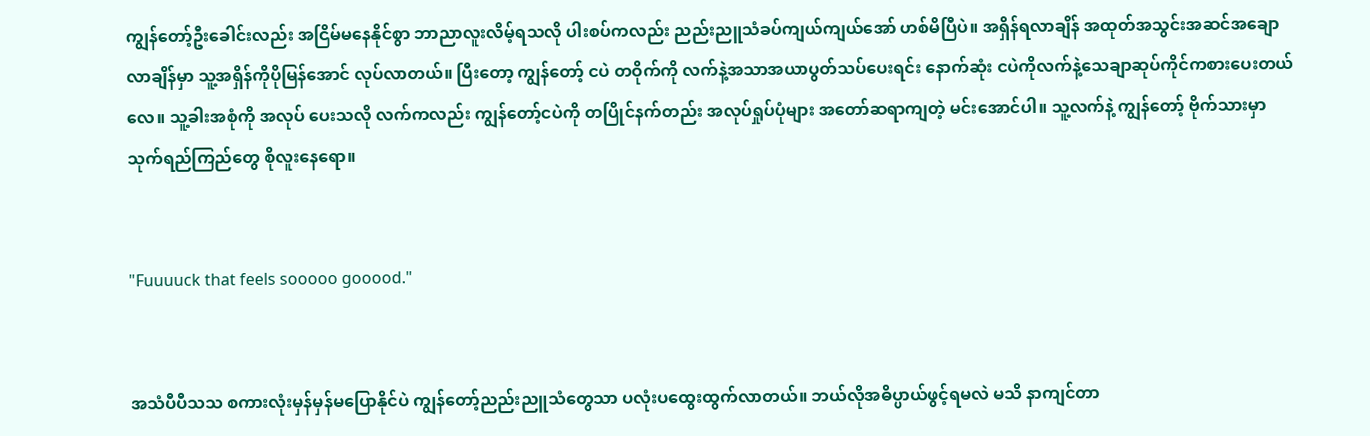ကျွန်တော့်ဦးခေါင်းလည်း အငြိမ်မနေနိုင်စွာ ဘာညာလူးလိမ့်ရသလို ပါးစပ်ကလည်း ညည်းညူသံခပ်ကျယ်ကျယ်အော် ဟစ်မိပြီပဲ။ အရှိန်ရလာချိန် အထုတ်အသွင်းအဆင်အချောလာချိန်မှာ သူ့အရှိန်ကိုပိုမြန်အောင် လုပ်လာတယ်။ ပြီးတော့ ကျွန်တော့် ငပဲ တဝိုက်ကို လက်နဲ့အသာအယာပွတ်သပ်ပေးရင်း နောက်ဆုံး ငပဲကိုလက်နဲ့သေချာဆုပ်ကိုင်ကစားပေးတယ်လေ။ သူ့ခါးအစုံကို အလုပ် ပေးသလို လက်ကလည်း ကျွန်တော့်ငပဲကို တပြိုင်နက်တည်း အလုပ်ရှုပ်ပုံများ အတော်ဆရာကျတဲ့ မင်းအောင်ပါ။ သူ့လက်နဲ့ ကျွန်တော့် ဗိုက်သားမှာ သုက်ရည်ကြည်တွေ စိုလူးနေရော။


"Fuuuuck that feels sooooo gooood."


အသံပီပီသသ စကားလုံးမှန်မှန်မပြောနိုင်ပဲ ကျွန်တော့်ညည်းညူသံတွေသာ ပလုံးပထွေးထွက်လာတယ်။ ဘယ်လိုအဓိပ္ပာယ်ဖွင့်ရမလဲ မသိ နာကျင်တာ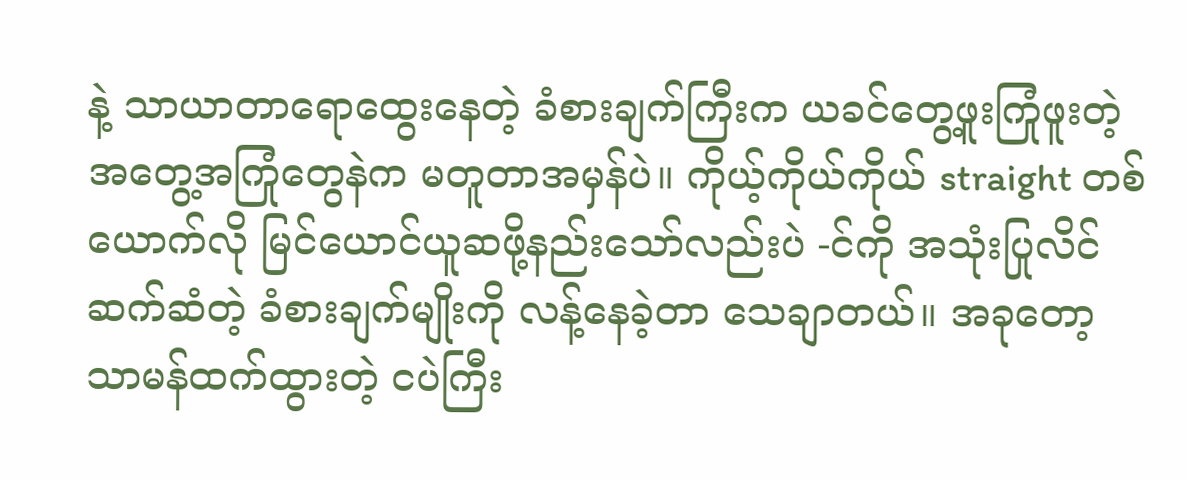နဲ့ သာယာတာရောထွေးနေတဲ့ ခံစားချက်ကြီးက ယခင်တွေ့ဖူးကြုံဖူးတဲ့ အတွေ့အကြုံတွေနဲက မတူတာအမှန်ပဲ။ ကိုယ့်ကိုယ်ကိုယ် straight တစ်ယောက်လို မြင်ယောင်ယူဆဖို့နည်းသော်လည်းပဲ -င်ကို အသုံးပြုလိင်ဆက်ဆံတဲ့ ခံစားချက်မျိုးကို လန့်နေခဲ့တာ သေချာတယ်။ အခုတော့ သာမန်ထက်ထွားတဲ့ ငပဲကြီး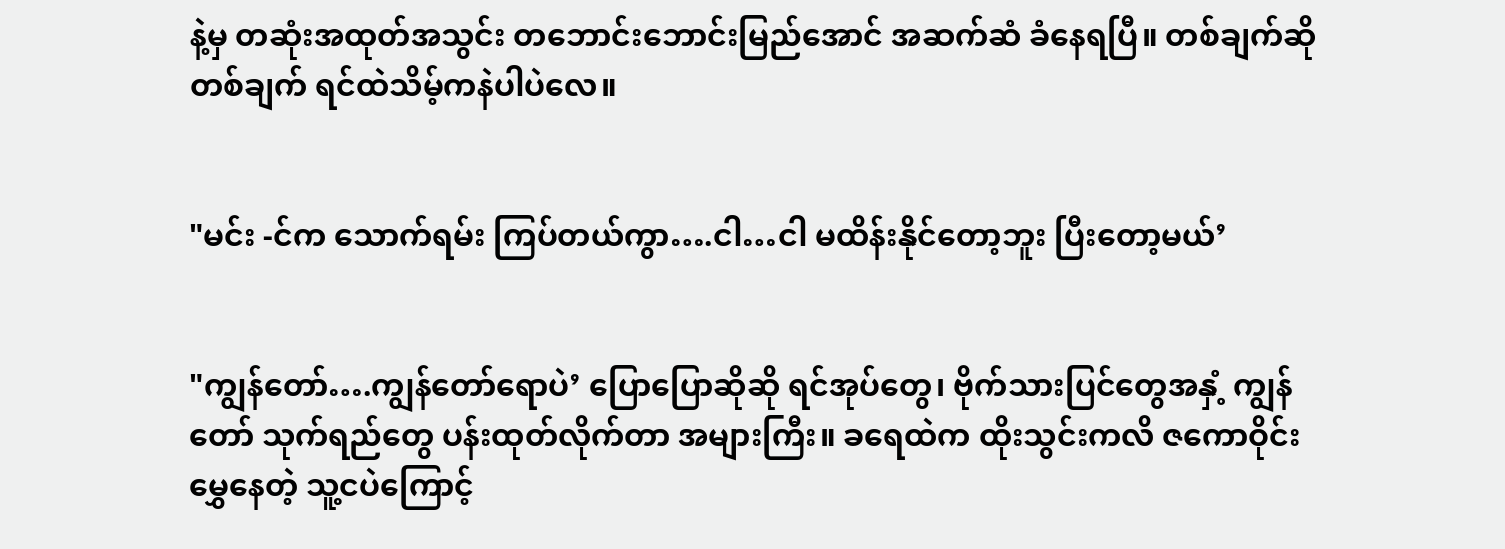နဲ့မှ တဆုံးအထုတ်အသွင်း တဘောင်းဘောင်းမြည်အောင် အဆက်ဆံ ခံနေရပြီ။ တစ်ချက်ဆို တစ်ချက် ရင်ထဲသိမ့်ကနဲပါပဲလေ။


"မင်း -င်က သောက်ရမ်း ကြပ်တယ်ကွာ….ငါ…ငါ မထိန်းနိုင်တော့ဘူး ပြီးတော့မယ်’


"ကျွန်တော်….ကျွန်တော်ရောပဲ’ ပြောပြောဆိုဆို ရင်အုပ်တွေ၊ ဗိုက်သားပြင်တွေအနှံ့ ကျွန်တော် သုက်ရည်တွေ ပန်းထုတ်လိုက်တာ အများကြီး။ ခရေထဲက ထိုးသွင်းကလိ ဇကောဝိုင်းမွှေနေတဲ့ သူ့ငပဲကြောင့်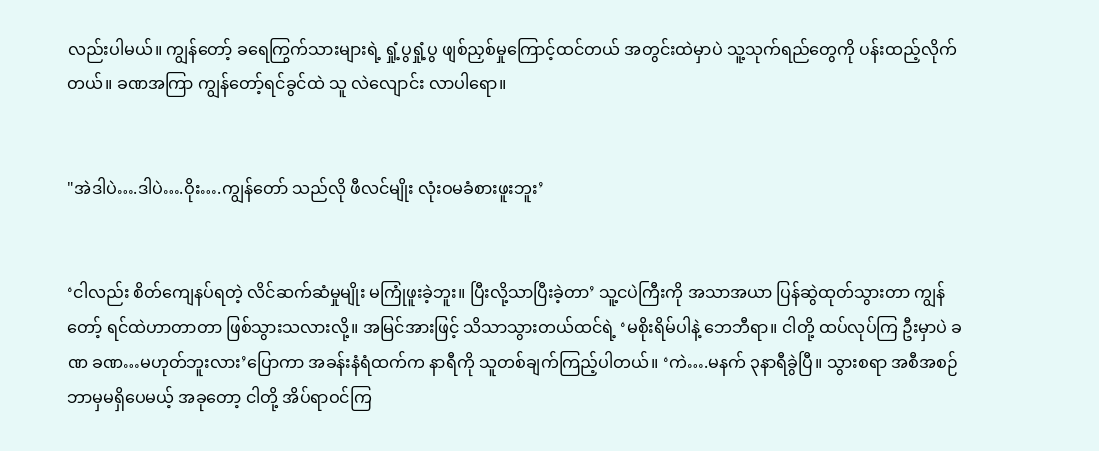လည်းပါမယ်။ ကျွန်တော့် ခရေကြွက်သားများရဲ့ ရှုံ့ပွရှုံ့ပွ ဖျစ်ညှစ်မှုကြောင့်ထင်တယ် အတွင်းထဲမှာပဲ သူ့သုက်ရည်တွေကို ပန်းထည့်လိုက်တယ်။ ခဏအကြာ ကျွန်တော့်ရင်ခွင်ထဲ သူ လဲလျောင်း လာပါရော။


"အဲဒါပဲ….ဒါပဲ….ဝိုး….ကျွန်တော် သည်လို ဖီလင်မျိုး လုံးဝမခံစားဖူးဘူး’


‘ငါလည်း စိတ်ကျေနပ်ရတဲ့ လိင်ဆက်ဆံမှုမျိုး မကြုံဖူးခဲ့ဘူး။ ပြီးလို့သာပြီးခဲ့တာ’ သူ့ငပဲကြီးကို အသာအယာ ပြန်ဆွဲထုတ်သွားတာ ကျွန်တော့် ရင်ထဲဟာတာတာ ဖြစ်သွားသလားလို့။ အမြင်အားဖြင့် သိသာသွားတယ်ထင်ရဲ့ ‘မစိုးရိမ်ပါနဲ့ ဘေဘီရာ။ ငါတို့ ထပ်လုပ်ကြ ဦးမှာပဲ ခဏ ခဏ…မဟုတ်ဘူးလား’ပြောကာ အခန်းနံရံထက်က နာရီကို သူတစ်ချက်ကြည့်ပါတယ်။ ‘ကဲ….မနက် ၃နာရီခွဲပြီ။ သွားစရာ အစီအစဉ် ဘာမှမရှိပေမယ့် အခုတော့ ငါတို့ အိပ်ရာဝင်ကြ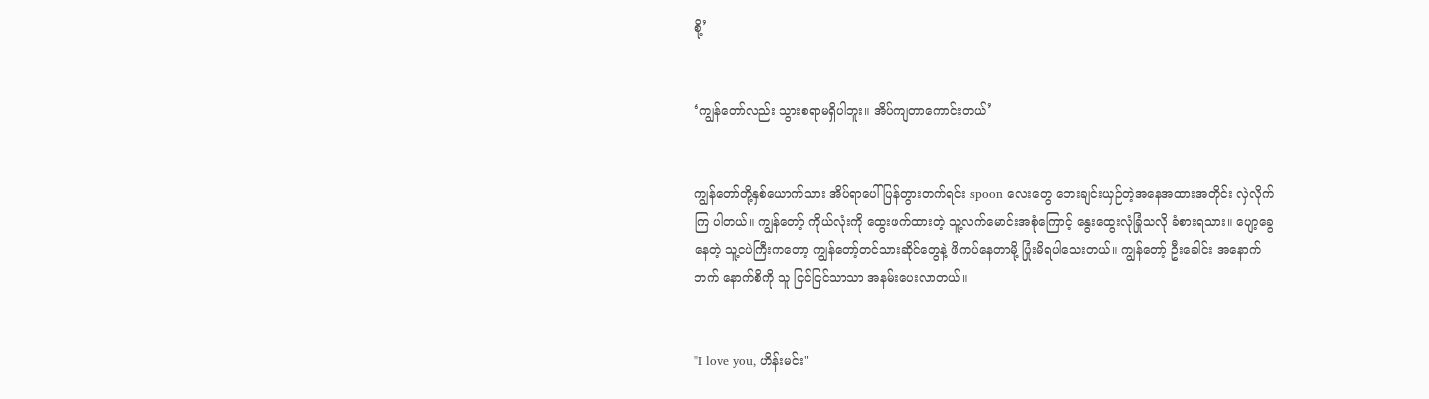စို့’


‘ကျွန်တော်လည်း သွားစရာမရှိပါဘူး။ အိပ်ကျတာကောင်းတယ်’


ကျွန်တော်တို့နှစ်ယောက်သား အိပ်ရာပေါ် ပြန်တွားတက်ရင်း spoon လေးတွေ ဘေးချင်းယှဉ်တဲ့အနေအထားအတိုင်း လှဲလိုက်ကြ ပါတယ်။ ကျွန်တော့် ကိုယ်လုံးကို ထွေးဖက်ထားတဲ့ သူ့လက်မောင်းအစုံကြောင့် နွေးထွေးလုံခြုံသလို ခံစားရသား။ ပျော့ခွေနေတဲ့ သူ့ငပဲကြီးကတော့ ကျွန်တော့်တင်သားဆိုင်တွေနဲ့ ဖိကပ်နေတာမို့ ပြုံးမိရပါသေးတယ်။ ကျွန်တော့် ဦးခေါင်း အနောက်ဘက် နောက်စိကို သူ ငြင်ငြင်သာသာ အနမ်းပေးလာတယ်။


"I love you, ဟိန်းမင်း"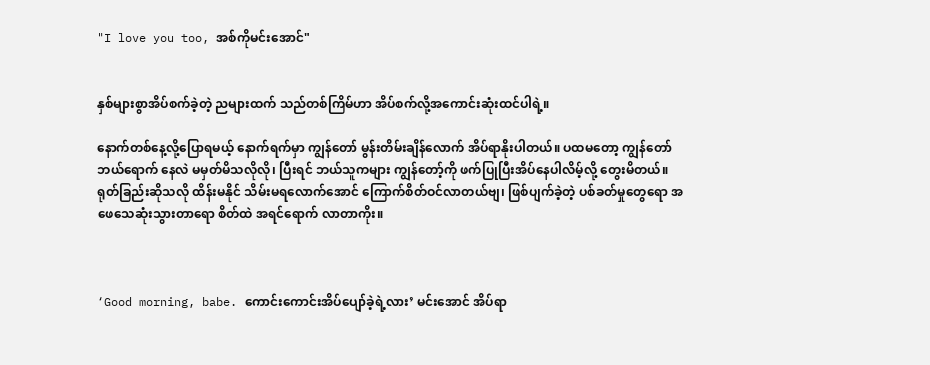"I love you too, အစ်ကိုမင်းအောင်"


နှစ်များစွာအိပ်စက်ခဲ့တဲ့ ညများထက် သည်တစ်ကြိမ်ဟာ အိပ်စက်လို့အကောင်းဆုံးထင်ပါရဲ့။

နောက်တစ်နေ့လို့ပြောရမယ့် နောက်ရက်မှာ ကျွန်တော် မွန်းတိမ်းချိန်လောက် အိပ်ရာနိုးပါတယ်။ ပထမတော့ ကျွန်တော် ဘယ်ရောက် နေလဲ မမှတ်မိသလိုလို၊ ပြီးရင် ဘယ်သူကများ ကျွန်တော့်ကို ဖက်ပြုပြီးအိပ်နေပါလိမ့်လို့ တွေးမိတယ်။ ရုတ်ခြည်းဆိုသလို ထိန်းမနိုင် သိမ်းမရလောက်အောင် ကြောက်စိတ်ဝင်လာတယ်ဗျ၊ ဖြစ်ပျက်ခဲ့တဲ့ ပစ်ခတ်မှုတွေရော အဖေသေဆုံးသွားတာရော စိတ်ထဲ အရင်ရောက် လာတာကိုး။



‘Good morning, babe. ကောင်းကောင်းအိပ်ပျော်ခဲ့ရဲ့လား’ မင်းအောင် အိပ်ရာ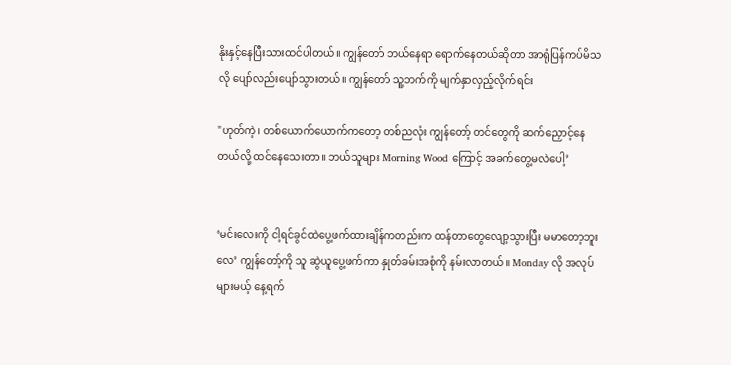နိုးနှင့်နေပြီးသားထင်ပါတယ်။ ကျွန်တော် ဘယ်နေရာ ရောက်နေတယ်ဆိုတာ အာရုံပြန်ကပ်မိသလို ပျော်လည်းပျော်သွားတယ်။ ကျွန်တော် သူ့ဘက်ကို မျက်နှာလှည့်လိုက်ရင်း

"ဟုတ်ကဲ့၊ တစ်ယောက်ယောက်ကတော့ တစ်ညလုံး ကျွန်တော့် တင်တွေကို ဆက်ညှောင့်နေတယ်လို့ ထင်နေသေးတာ။ ဘယ်သူများ Morning Wood ကြောင့် အခက်တွေ့မလဲပေါ့’


‘မင်းလေးကို ငါ့ရင်ခွင်ထဲပွေ့ဖက်ထားချိန်ကတည်းက ထန်တာတွေလျော့သွားပြီး မမာတော့ဘူးလေ’ ကျွန်တော့်ကို သူ ဆွဲယူပွေ့ဖက်ကာ နှုတ်ခမ်းအစုံကို နမ်းလာတယ်။ Monday လို အလုပ်များမယ့် နေ့ရက်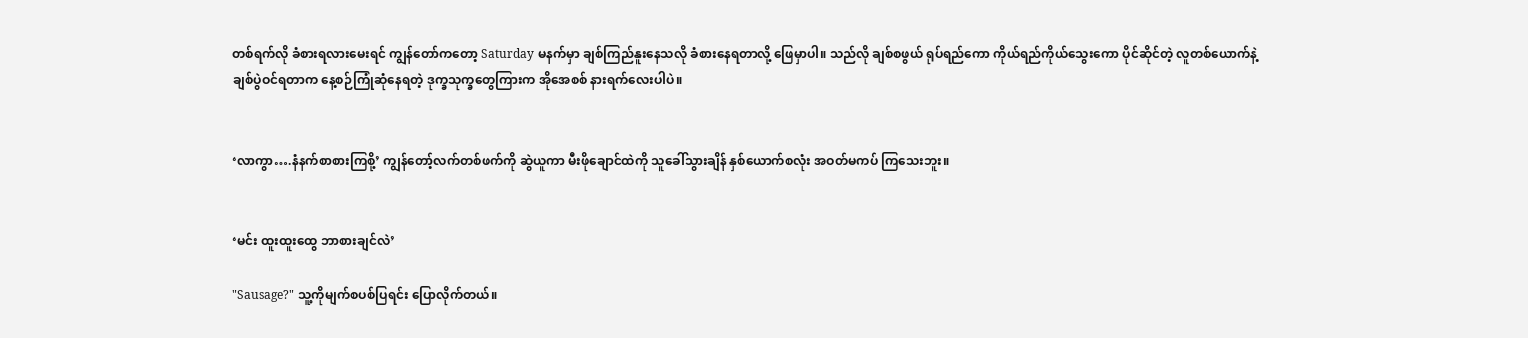တစ်ရက်လို ခံစားရလားမေးရင် ကျွန်တော်ကတော့ Saturday မနက်မှာ ချစ်ကြည်နူးနေသလို ခံစားနေရတာလို့ ဖြေမှာပါ။ သည်လို ချစ်စဖွယ် ရုပ်ရည်ကော ကိုယ်ရည်ကိုယ်သွေးကော ပိုင်ဆိုင်တဲ့ လူတစ်ယောက်နဲ့ ချစ်ပွဲဝင်ရတာက နေ့စဉ်ကြုံဆုံနေရတဲ့ ဒုက္ခသုက္ခတွေကြားက အိုအေစစ် နားရက်လေးပါပဲ။


‘လာကွာ….နံနက်စာစားကြစို့’ ကျွန်တော့်လက်တစ်ဖက်ကို ဆွဲယူကာ မီးဖိုချောင်ထဲကို သူခေါ်သွားချိန် နှစ်ယောက်စလုံး အဝတ်မကပ် ကြသေးဘူး။


‘မင်း ထူးထူးထွေ ဘာစားချင်လဲ’

"Sausage?" သူ့ကိုမျက်စပစ်ပြရင်း ပြောလိုက်တယ်။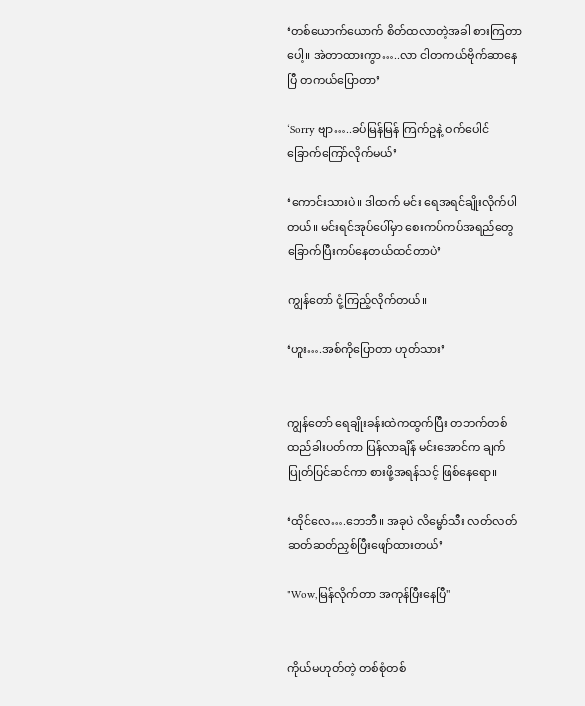‘တစ်ယောက်ယောက် စိတ်ထလာတဲ့အခါ စားကြတာပေါ့။ အဲတာထားကွာ…..လာ ငါတကယ်ဗိုက်ဆာနေပြီ တကယ်ပြောတာ’

‘Sorry ဗျာ…..ခပ်မြန်မြန် ကြက်ဥနဲ့ ဝက်ပေါင်ခြောက်ကြော်လိုက်မယ်’

‘ကောင်းသားပဲ။ ဒါထက် မင်း ရေအရင်ချိုးလိုက်ပါတယ်။ မင်းရင်အုပ်ပေါ်မှာ စေးကပ်ကပ်အရည်တွေခြောက်ပြီးကပ်နေတယ်ထင်တာပဲ’

ကျွန်တော် ငုံ့ကြည့်လိုက်တယ်။

‘ဟူး….အစ်ကိုပြောတာ ဟုတ်သား’


ကျွန်တော် ရေချိုးခန်းထဲကထွက်ပြီး တဘက်တစ်ထည်ခါးပတ်ကာ ပြန်လာချိန် မင်းအောင်က ချက်ပြုတ်ပြင်ဆင်ကာ စားဖို့အရန်သင့် ဖြစ်နေရော။

‘ထိုင်လေ….ဘေဘီ။ အခုပဲ လိမ္မော်သီး လတ်လတ်ဆတ်ဆတ်ညှစ်ပြီးဖျော်ထားတယ်’

"Wow,မြန်လိုက်တာ အကုန်ပြီးနေပြီ"


ကိုယ်မဟုတ်တဲ့ တစ်စုံတစ်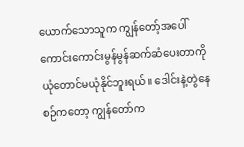ယောက်သောသူက ကျွန်တော့်အပေါ် ကောင်းကောင်းမွန်မွန်ဆက်ဆံပေးတာကို ယုံတောင်မယုံနိုင်ဘူးရယ်။ ဒေါင်းနဲ့တွဲနေစဉ်ကတော့ ကျွန်တော်က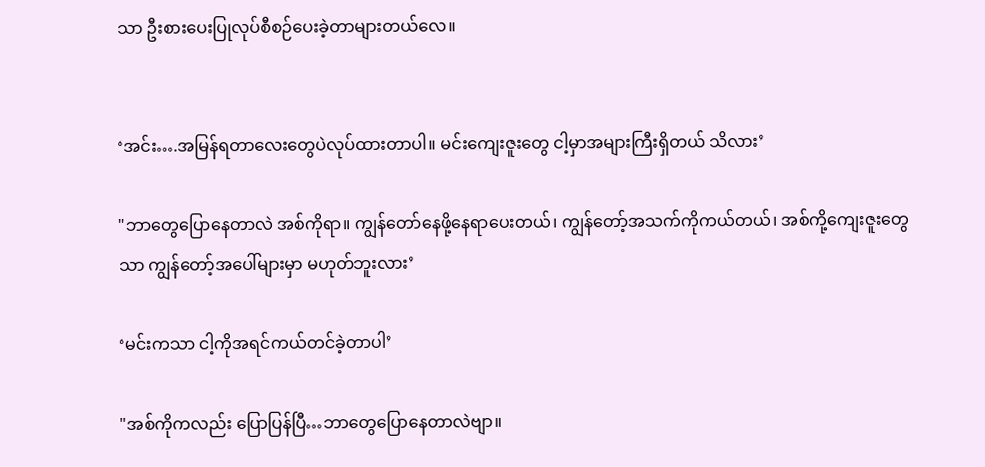သာ ဦးစားပေးပြုလုပ်စီစဉ်ပေးခဲ့တာများတယ်လေ။


‘အင်း….အမြန်ရတာလေးတွေပဲလုပ်ထားတာပါ။ မင်းကျေးဇူးတွေ ငါ့မှာအများကြီးရှိတယ် သိလား’

"ဘာတွေပြောနေတာလဲ အစ်ကိုရာ။ ကျွန်တော်နေဖို့နေရာပေးတယ်၊ ကျွန်တော့်အသက်ကိုကယ်တယ်၊ အစ်ကို့ကျေးဇူးတွေသာ ကျွန်တော့်အပေါ်များမှာ မဟုတ်ဘူးလား’

‘မင်းကသာ ငါ့ကိုအရင်ကယ်တင်ခဲ့တာပါ’

"အစ်ကိုကလည်း ပြောပြန်ပြီ…ဘာတွေပြောနေတာလဲဗျာ။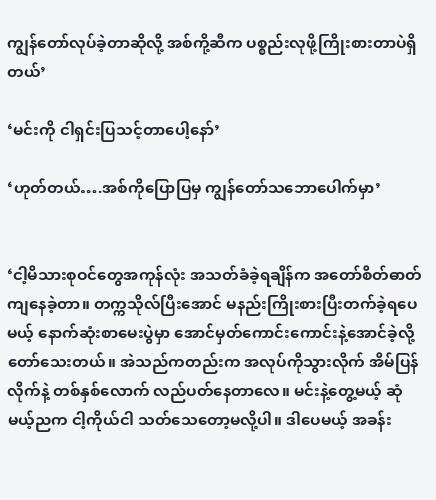ကျွန်တော်လုပ်ခဲ့တာဆိုလို့ အစ်ကို့ဆီက ပစ္စည်းလုဖို့ကြိုးစားတာပဲရှိတယ်’

‘မင်းကို ငါရှင်းပြသင့်တာပေါ့နော်’

‘ဟုတ်တယ်….အစ်ကိုပြောပြမှ ကျွန်တော်သဘောပေါက်မှာ’


‘ငါ့မိသားစုဝင်တွေအကုန်လုံး အသတ်ခံခဲ့ရချိန်က အတော်စိတ်ဓာတ်ကျနေခဲ့တာ။ တက္ကသိုလ်ပြီးအောင် မနည်းကြိုးစားပြီးတက်ခဲ့ရပေ မယ့် နောက်ဆုံးစာမေးပွဲမှာ အောင်မှတ်ကောင်းကောင်းနဲ့အောင်ခဲ့လို့တော်သေးတယ်။ အဲသည်ကတည်းက အလုပ်ကိုသွားလိုက် အိမ်ပြန်လိုက်နဲ့ တစ်နှစ်လောက် လည်ပတ်နေတာလေ။ မင်းနဲ့တွေ့မယ့် ဆုံမယ့်ညက ငါ့ကိုယ်ငါ သတ်သေတော့မလို့ပါ။ ဒါပေမယ့် အခန်း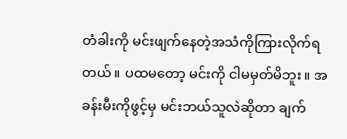တံခါးကို မင်းဖျက်နေတဲ့အသံကိုကြားလိုက်ရတယ်။ ပထမတော့ မင်းကို ငါမမှတ်မိဘူး။ အခန်းမီးကိုဖွင့်မှ မင်းဘယ်သူလဲဆိုတာ ချက်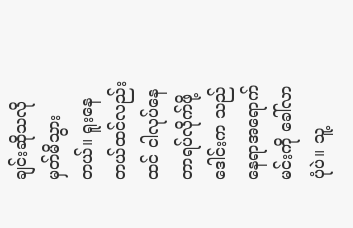ချင်းဆိုသလို မှတ်မိသွားတယ်။ ရူးနေတယ်ထင်လည်းထင် ငါလုပ်နေတာရပ်လိုက်ဖို့ ဒေါင်းက သည်နေရာအရောက် မင်းကို ခေါ်လာပုံပဲ။ သူ့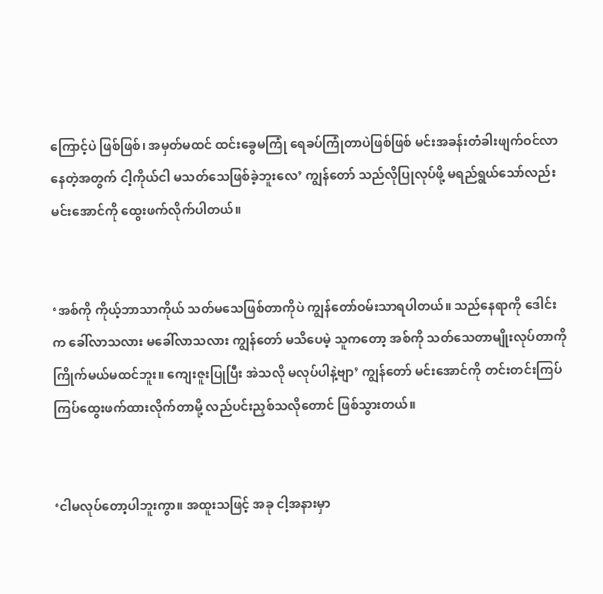ကြောင့်ပဲ ဖြစ်ဖြစ်၊ အမှတ်မထင် ထင်းခွေမကြုံ ရေခပ်ကြုံတာပဲဖြစ်ဖြစ် မင်းအခန်းတံခါးဖျက်ဝင်လာနေတဲ့အတွက် ငါ့ကိုယ်ငါ မသတ်သေဖြစ်ခဲ့ဘူးလေ’ ကျွန်တော် သည်လိုပြုလုပ်ဖို့ မရည်ရွယ်သော်လည်း မင်းအောင်ကို ထွေးဖက်လိုက်ပါတယ်။


‘အစ်ကို ကိုယ့်ဘာသာကိုယ် သတ်မသေဖြစ်တာကိုပဲ ကျွန်တော်ဝမ်းသာရပါတယ်။ သည်နေရာကို ဒေါင်းက ခေါ်လာသလား မခေါ်လာသလား ကျွန်တော် မသိပေမဲ့ သူကတော့ အစ်ကို သတ်သေတာမျိုးလုပ်တာကို ကြိုက်မယ်မထင်ဘူး။ ကျေးဇူးပြုပြီး အဲသလို မလုပ်ပါနဲ့ဗျာ’ ကျွန်တော် မင်းအောင်ကို တင်းတင်းကြပ်ကြပ်ထွေးဖက်ထားလိုက်တာမို့ လည်ပင်းညှစ်သလိုတောင် ဖြစ်သွားတယ်။


‘ငါမလုပ်တော့ပါဘူးကွာ။ အထူးသဖြင့် အခု ငါ့အနားမှာ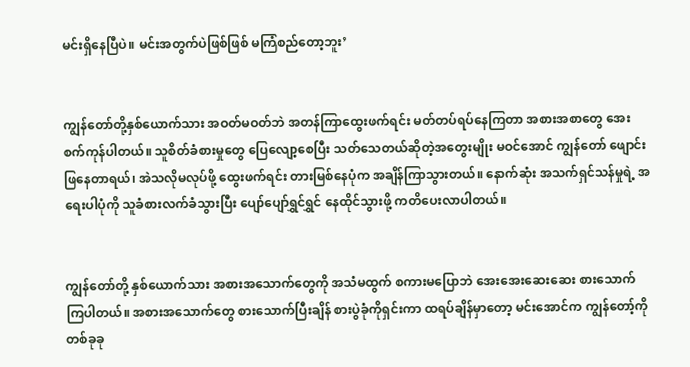မင်းရှိနေပြီပဲ။ မင်းအတွက်ပဲဖြစ်ဖြစ် မကြံစည်တော့ဘူး’


ကျွန်တော်တို့နှစ်ယောက်သား အဝတ်မဝတ်ဘဲ အတန်ကြာထွေးဖက်ရင်း မတ်တပ်ရပ်နေကြတာ အစားအစာတွေ အေးစက်ကုန်ပါတယ်။ သူစိတ်ခံစားမှုတွေ ပြေလျော့စေပြီး သတ်သေတယ်ဆိုတဲ့အတွေးမျိုး မဝင်အောင် ကျွန်တော် ဖျောင်းဖြနေတာရယ်၊ အဲသလိုမလုပ်ဖို့ ထွေးဖက်ရင်း တားမြစ်နေပုံက အချိန်ကြာသွားတယ်။ နောက်ဆုံး အသက်ရှင်သန်မှုရဲ့ အရေးပါပုံကို သူခံစားလက်ခံသွားပြီး ပျော်ပျော်ရွှင်ရွှင် နေထိုင်သွားဖို့ ကတိပေးလာပါတယ်။


ကျွန်တော်တို့ နှစ်ယောက်သား အစားအသောက်တွေကို အသံမထွက် စကားမပြောဘဲ အေးအေးဆေးဆေး စားသောက်ကြပါတယ်။ အစားအသောက်တွေ စားသောက်ပြီးချိန် စားပွဲခုံကိုရှင်းကာ ထရပ်ချိန်မှာတော့ မင်းအောင်က ကျွန်တော့်ကို တစ်ခုခု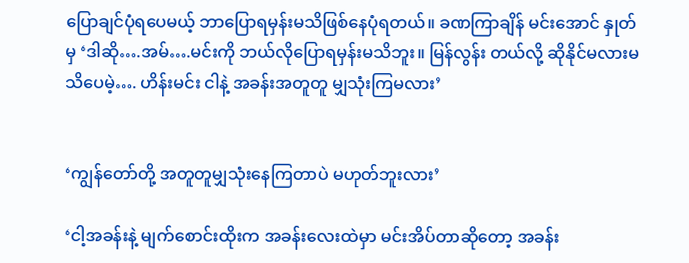ပြောချင်ပုံရပေမယ့် ဘာပြောရမှန်းမသိဖြစ်နေပုံရတယ်။ ခဏကြာချိန် မင်းအောင် နှုတ်မှ ‘ဒါဆို….အမ်….မင်းကို ဘယ်လိုပြောရမှန်းမသိဘူး။ မြန်လွန်း တယ်လို့ ဆိုနိုင်မလားမသိပေမဲ့…. ဟိန်းမင်း ငါနဲ့ အခန်းအတူတူ မျှသုံးကြမလား’


‘ကျွန်တော်တို့ အတူတူမျှသုံးနေကြတာပဲ မဟုတ်ဘူးလား’

‘ငါ့အခန်းနဲ့ မျက်စောင်းထိုးက အခန်းလေးထဲမှာ မင်းအိပ်တာဆိုတော့ အခန်း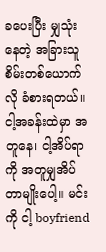ခပေးပြီး မျှသုံးနေတဲ့ အခြားသူစိမ်းတစ်ယောက်လို ခံစားရတယ်။ ငါ့အခန်းထဲမှာ အတူနေ၊ ငါ့အိပ်ရာကို အတူမျှအိပ်တာမျိုးပေါ့။ မင်းကို ငါ့ boyfriend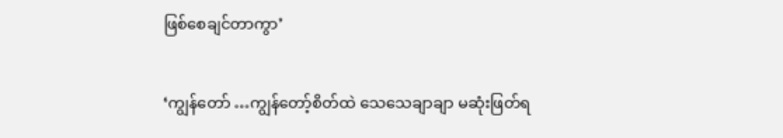ဖြစ်စေချင်တာကွာ’

‘ကျွန်တော် …ကျွန်တော့်စိတ်ထဲ သေသေချာချာ မဆုံးဖြတ်ရ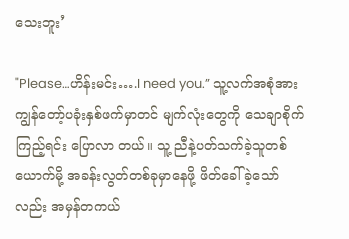သေးဘူး’

"Please…ဟိန်းမင်း….I need you.” သူ့လက်အစုံအား ကျွန်တော့်ပခုံးနှစ်ဖက်မှာတင် မျက်လုံးတွေကို သေချာစိုက်ကြည့်ရင်း ပြောလာ တယ်။ သူ့ ညီနဲ့ပတ်သက်ခဲ့သူတစ်ယောက်မို့ အခန်းလွတ်တစ်ခုမှာနေဖို့ ဖိတ်ခေါ်ခဲ့သော်လည်း အမှန်တကယ်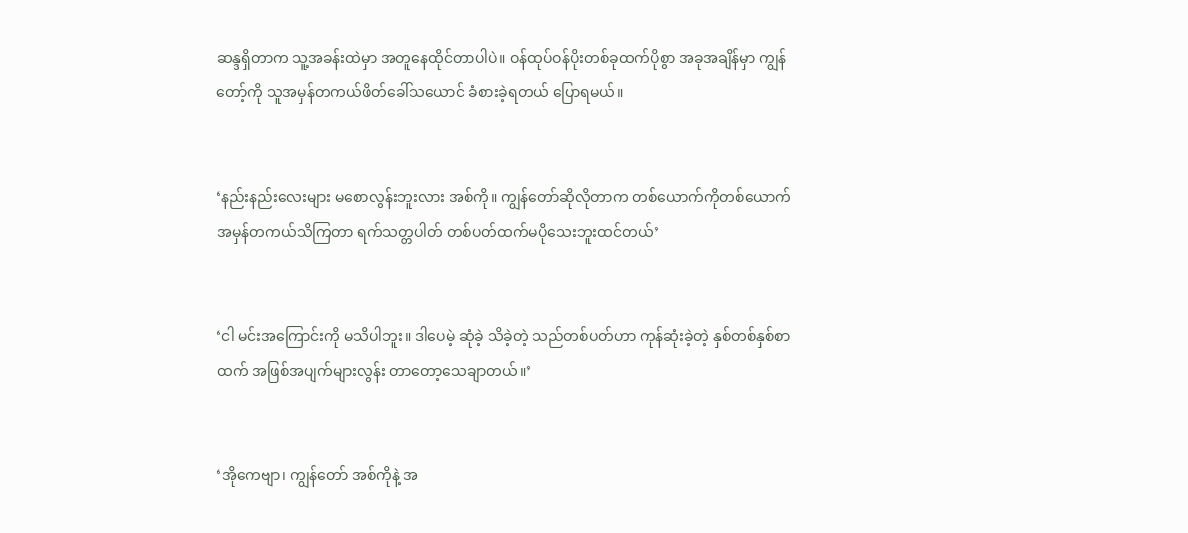ဆန္ဒရှိတာက သူ့အခန်းထဲမှာ အတူနေထိုင်တာပါပဲ။ ဝန်ထုပ်ဝန်ပိုးတစ်ခုထက်ပိုစွာ အခုအချိန်မှာ ကျွန်တော့်ကို သူအမှန်တကယ်ဖိတ်ခေါ်သယောင် ခံစားခဲ့ရတယ် ပြောရမယ်။


‘နည်းနည်းလေးများ မစောလွန်းဘူးလား အစ်ကို။ ကျွန်တော်ဆိုလိုတာက တစ်ယောက်ကိုတစ်ယောက် အမှန်တကယ်သိကြတာ ရက်သတ္တပါတ် တစ်ပတ်ထက်မပိုသေးဘူးထင်တယ်’


‘ငါ မင်းအကြောင်းကို မသိပါဘူး။ ဒါပေမဲ့ ဆုံခဲ့ သိခဲ့တဲ့ သည်တစ်ပတ်ဟာ ကုန်ဆုံးခဲ့တဲ့ နှစ်တစ်နှစ်စာထက် အဖြစ်အပျက်များလွန်း တာတော့သေချာတယ်။’


‘အိုကေဗျာ၊ ကျွန်တော် အစ်ကိုနဲ့ အ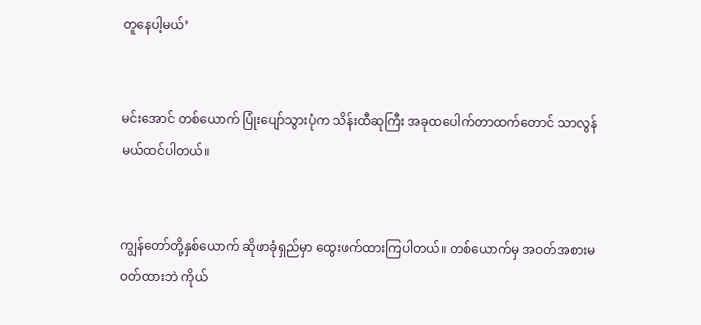တူနေပါ့မယ်’


မင်းအောင် တစ်ယောက် ပြုံးပျော်သွားပုံက သိန်းထီဆုကြီး အခုထပေါက်တာထက်တောင် သာလွန်မယ်ထင်ပါတယ်။


ကျွန်တော်တို့နှစ်ယောက် ဆိုဖာခုံရှည်မှာ ထွေးဖက်ထားကြပါတယ်။ တစ်ယောက်မှ အဝတ်အစားမဝတ်ထားဘဲ ကိုယ်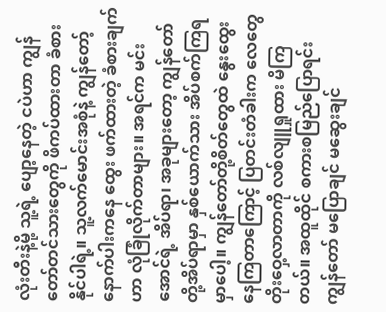လုံးတီးနဲ့မို့ သူ့ရဲ့ ပျော့နေတဲ့ ငပဲဟာ ကျွန်တော်တင်သားတွေကို ဖိကပ်ထားတာ ခံစားနိုင်ပါရဲ့။ သူ့လက်မောင်းအစုံနဲ့ ကျွန်တော့်နောက်ပါးကနေ ထွေး ဖက်ထားတဲ့ ခံစားချက်ဟာ လုံခြုံလိုက်တာများ။ အရင်က မင်းအောင်ရဲ့ အိပ်ရာ၊ အခုများတော့ ကျွန်တော်တို့အိပ်ရာမှာ နှစ်ယောက်သား အိပ်စက်ကြရမှာပေါ့။ ကျွန်တော်တို့စိတ်တွေထဲ နွေးထွေးနေကြတာကြောင့် ပြတင်းတံခါးက လေတွေ တိုးဝှေ့လာတာကို လစ်လျူရှုထား မိကြတယ်။ အထူထိုင် စကားစမြည်ပြောရင်း ကျွန်တော် မပြောချင် မဆွေးချင်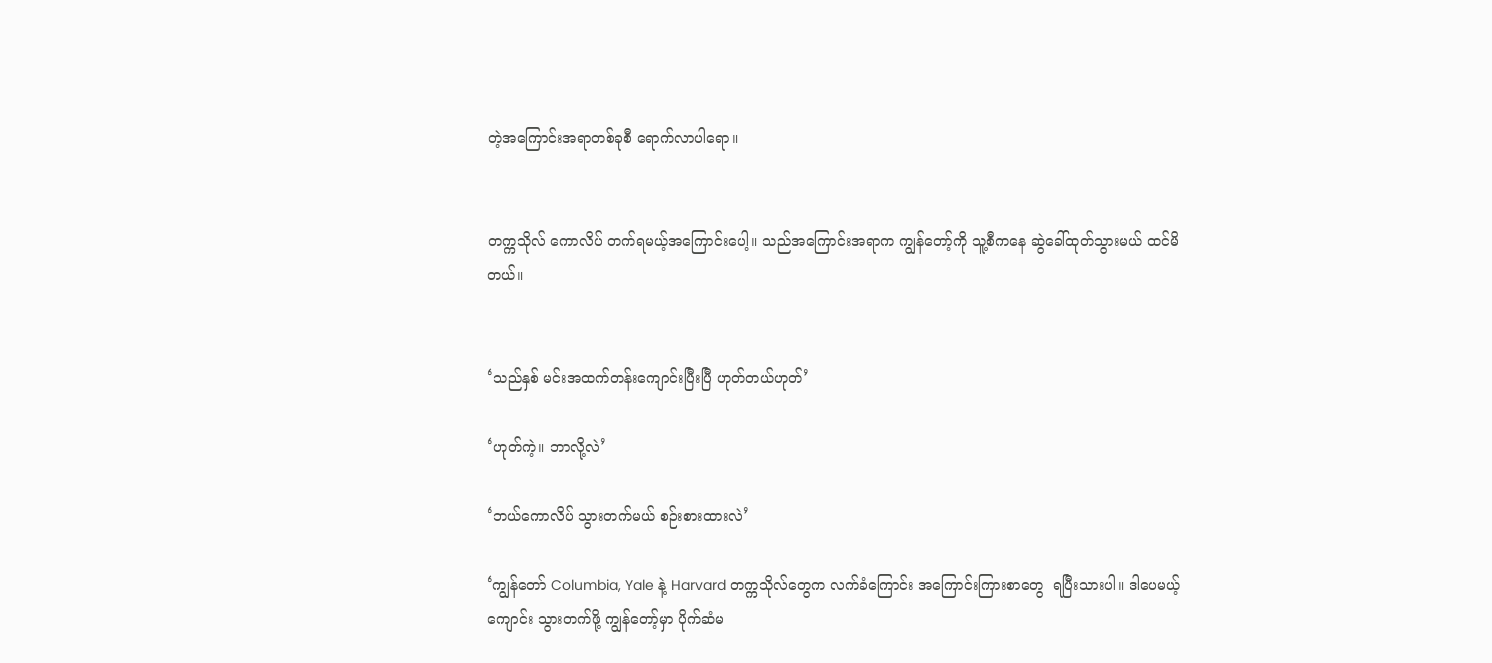တဲ့အကြောင်းအရာတစ်ခုစီ ရောက်လာပါရော။


တက္ကသိုလ် ကောလိပ် တက်ရမယ့်အကြောင်းပေါ့။ သည်အကြောင်းအရာက ကျွန်တော့်ကို သူ့စီကနေ ဆွဲခေါ်ထုတ်သွားမယ် ထင်မိတယ်။


‘သည်နှစ် မင်းအထက်တန်းကျောင်းပြီးပြီ ဟုတ်တယ်ဟုတ်’

‘ဟုတ်ကဲ့။ ဘာလို့လဲ’

‘ဘယ်ကောလိပ် သွားတက်မယ် စဉ်းစားထားလဲ’

‘ကျွန်တော် Columbia, Yale နဲ့ Harvard တက္ကသိုလ်တွေက လက်ခံကြောင်း အကြောင်းကြားစာတွေ  ရပြီးသားပါ။ ဒါပေမယ့် ကျောင်း သွားတက်ဖို့ ကျွန်တော့်မှာ ပိုက်ဆံမ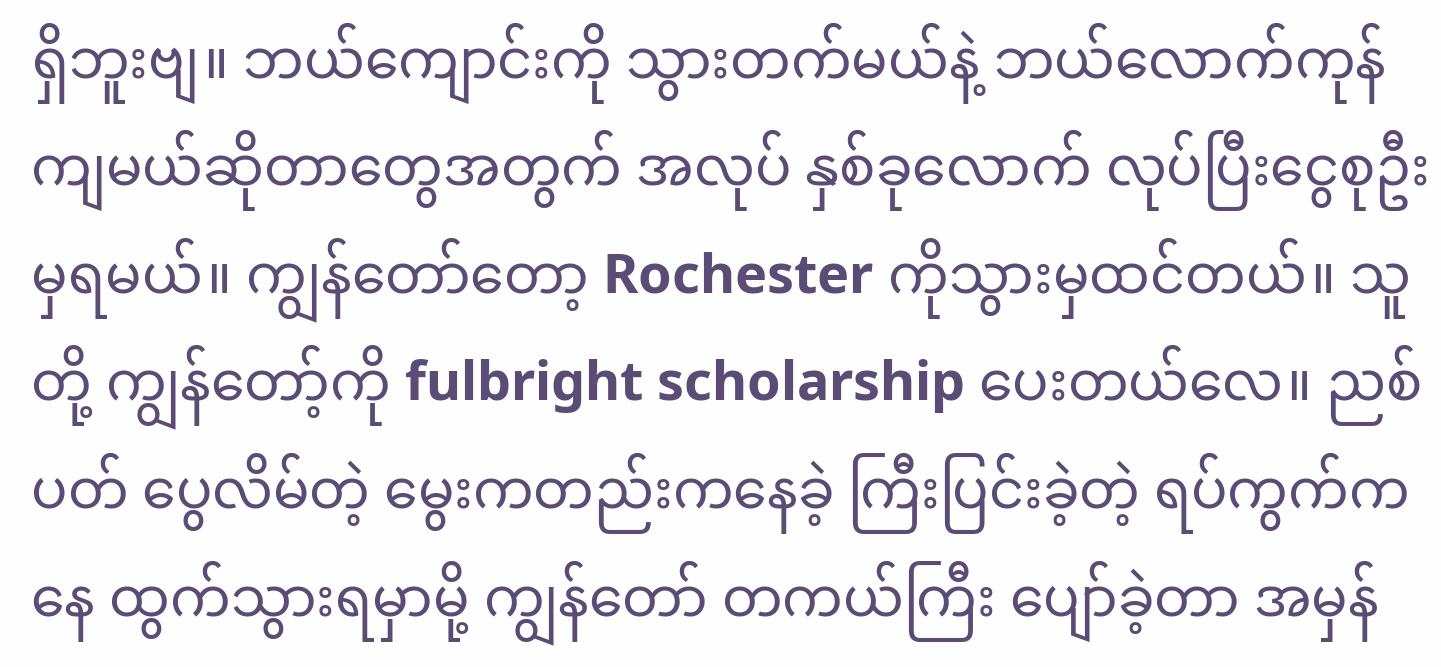ရှိဘူးဗျ။ ဘယ်ကျောင်းကို သွားတက်မယ်နဲ့ ဘယ်လောက်ကုန်ကျမယ်ဆိုတာတွေအတွက် အလုပ် နှစ်ခုလောက် လုပ်ပြီးငွေစုဦးမှရမယ်။ ကျွန်တော်တော့ Rochester ကိုသွားမှထင်တယ်။ သူတို့ ကျွန်တော့်ကို fulbright scholarship ပေးတယ်လေ။ ညစ်ပတ် ပွေလိမ်တဲ့ မွေးကတည်းကနေခဲ့ ကြီးပြင်းခဲ့တဲ့ ရပ်ကွက်ကနေ ထွက်သွားရမှာမို့ ကျွန်တော် တကယ်ကြီး ပျော်ခဲ့တာ အမှန်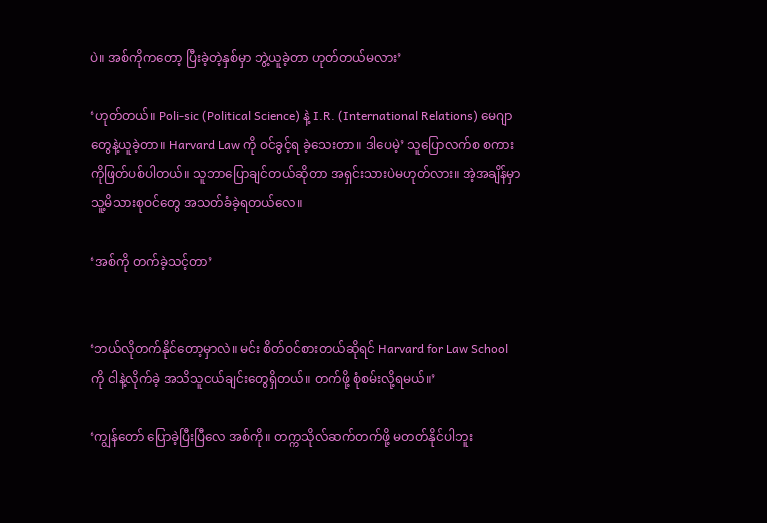ပဲ။ အစ်ကိုကတော့ ပြီးခဲ့တဲ့နှစ်မှာ ဘွဲ့ယူခဲ့တာ ဟုတ်တယ်မလား’

‘ဟုတ်တယ်။ Poli-sic (Political Science) နဲ့ I.R. (International Relations) မေဂျာတွေနဲ့ယူခဲ့တာ။ Harvard Law ကို ဝင်ခွင့်ရ ခဲ့သေးတာ။ ဒါပေမဲ့’ သူပြောလက်စ စကားကိုဖြတ်ပစ်ပါတယ်။ သူဘာပြောချင်တယ်ဆိုတာ အရှင်းသားပဲမဟုတ်လား။ အဲ့အချိန်မှာ သူ့မိသားစုဝင်တွေ အသတ်ခံခဲ့ရတယ်လေ။

‘အစ်ကို တက်ခဲ့သင့်တာ’


‘ဘယ်လိုတက်နိုင်တော့မှာလဲ။ မင်း စိတ်ဝင်စားတယ်ဆိုရင် Harvard for Law School ကို ငါနဲ့လိုက်ခဲ့ အသိသူငယ်ချင်းတွေရှိတယ်။ တက်ဖို့ စုံစမ်းလို့ရမယ်။’

‘ကျွန်တော် ပြောခဲ့ပြီးပြီလေ အစ်ကို။ တက္ကသိုလ်ဆက်တက်ဖို့ မတတ်နိုင်ပါဘူး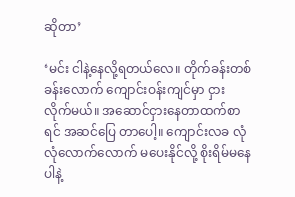ဆိုတာ’

‘မင်း ငါနဲ့နေလို့ရတယ်လေ။ တိုက်ခန်းတစ်ခန်းလောက် ကျောင်းဝန်းကျင်မှာ ငှားလိုက်မယ်။ အဆောင်ငှားနေတာထက်စာရင် အဆင်ပြေ တာပေါ့။ ကျောင်းလခ လုံလုံလောက်လောက် မပေးနိုင်လို့ စိုးရိမ်မနေပါနဲ့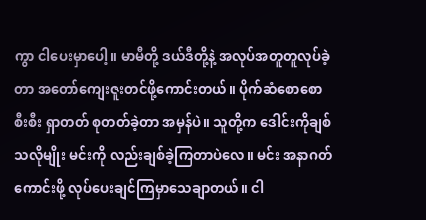ကွာ ငါပေးမှာပေါ့။ မာမီတို့ ဒယ်ဒီတို့နဲ့ အလုပ်အတူတူလုပ်ခဲ့ တာ အတော်ကျေးဇူးတင်ဖို့ကောင်းတယ်။ ပိုက်ဆံစောစောစီးစီး ရှာတတ် စုတတ်ခဲ့တာ အမှန်ပဲ။ သူတို့က ဒေါင်းကိုချစ်သလိုမျိုး မင်းကို လည်းချစ်ခဲ့ကြတာပဲလေ။ မင်း အနာဂတ်ကောင်းဖို့ လုပ်ပေးချင်ကြမှာသေချာတယ်။ ငါ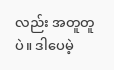လည်း အတူတူပဲ။ ဒါပေမဲ့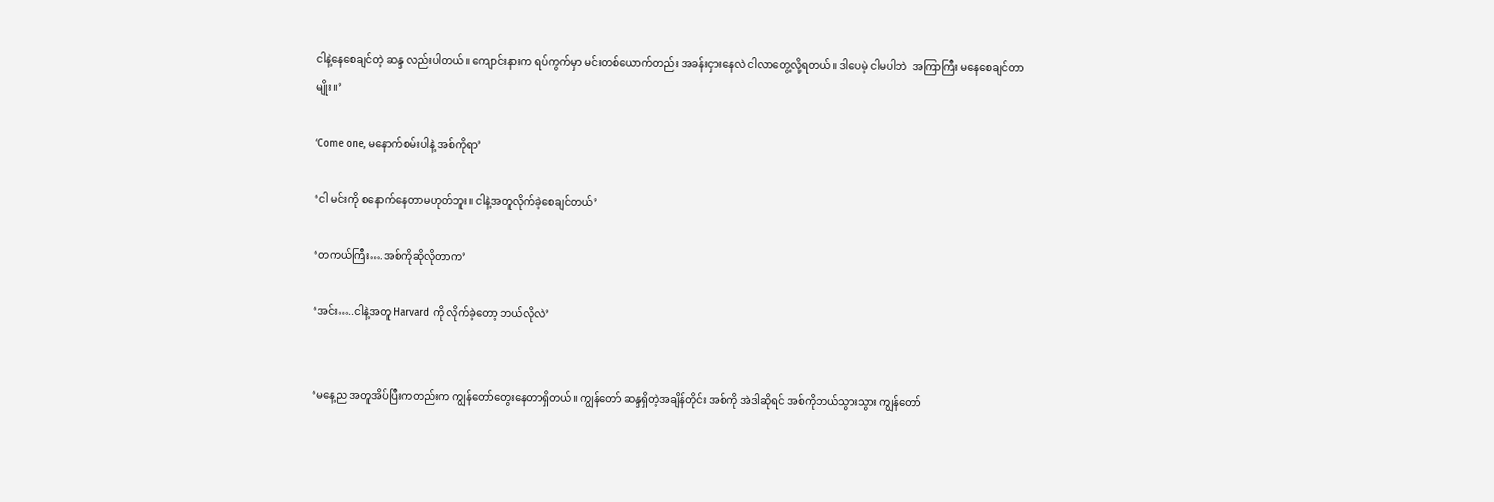ငါနဲ့နေစေချင်တဲ့ ဆန္ဒ လည်းပါတယ်။ ကျောင်းနားက ရပ်ကွက်မှာ မင်းတစ်ယောက်တည်း အခန်းငှားနေလဲ ငါလာတွေ့လို့ရတယ်။ ဒါပေမဲ့ ငါမပါဘဲ  အကြာကြီး မနေစေချင်တာမျိုး။’

‘Come one, မနောက်စမ်းပါနဲ့ အစ်ကိုရာ’

‘ငါ မင်းကို စနောက်နေတာမဟုတ်ဘူး။ ငါနဲ့အတူလိုက်ခဲ့စေချင်တယ်’

‘တကယ်ကြီး….အစ်ကိုဆိုလိုတာက’

‘အင်း…..ငါနဲ့အတူ Harvard ကို လိုက်ခဲ့တော့ ဘယ်လိုလဲ’


‘မနေ့ည အတူအိပ်ပြီးကတည်းက ကျွန်တော်တွေးနေတာရှိတယ်။ ကျွန်တော် ဆန္ဒရှိတဲ့အချိန်တိုင်း အစ်ကို အဲဒါဆိုရင် အစ်ကိုဘယ်သွားသွား ကျွန်တော်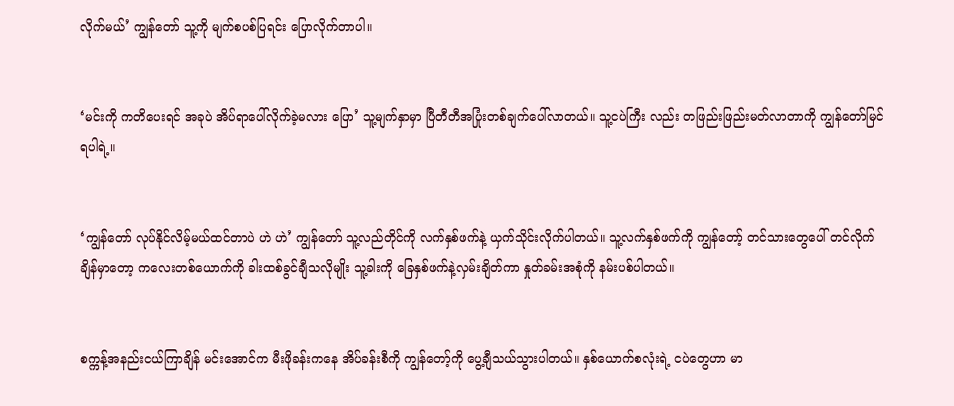လိုက်မယ်’ ကျွန်တော် သူ့ကို မျက်စပစ်ပြရင်း ပြောလိုက်တာပါ။


‘မင်းကို ကတိပေးရင် အခုပဲ အိပ်ရာပေါ်လိုက်ခဲ့မလား ပြော’ သူ့မျက်နှာမှာ ပြီတီတီအပြုံးတစ်ချက်ပေါ်လာတယ်။ သူ့ငပဲကြီး လည်း တဖြည်းဖြည်းမတ်လာတာကို ကျွန်တော်မြင်ရပါရဲ့။


‘ကျွန်တော် လုပ်နိုင်လိမ့်မယ်ထင်တာပဲ ဟဲ ဟဲ’ ကျွန်တော် သူ့လည်တိုင်ကို လက်နှစ်ဖက်နဲ့ ယှက်သိုင်းလိုက်ပါတယ်။ သူ့လက်နှစ်ဖက်ကို ကျွန်တော့် တင်သားတွေပေါ် တင်လိုက်ချိန်မှာတော့ ကလေးတစ်ယောက်ကို ခါးထစ်ခွင်ချီသလိုမျိုး သူ့ခါးကို ခြေနှစ်ဖက်နဲ့လှမ်းချိတ်ကာ နှုတ်ခမ်းအစုံကို နမ်းပစ်ပါတယ်။


စက္ကန့်အနည်းငယ်ကြာချိန် မင်းအောင်က မီးဖိုခန်းကနေ အိပ်ခန်းစီကို ကျွန်တော့်ကို ပွေ့ချီသယ်သွားပါတယ်။ နှစ်ယောက်စလုံးရဲ့ ငပဲတွေဟာ မာ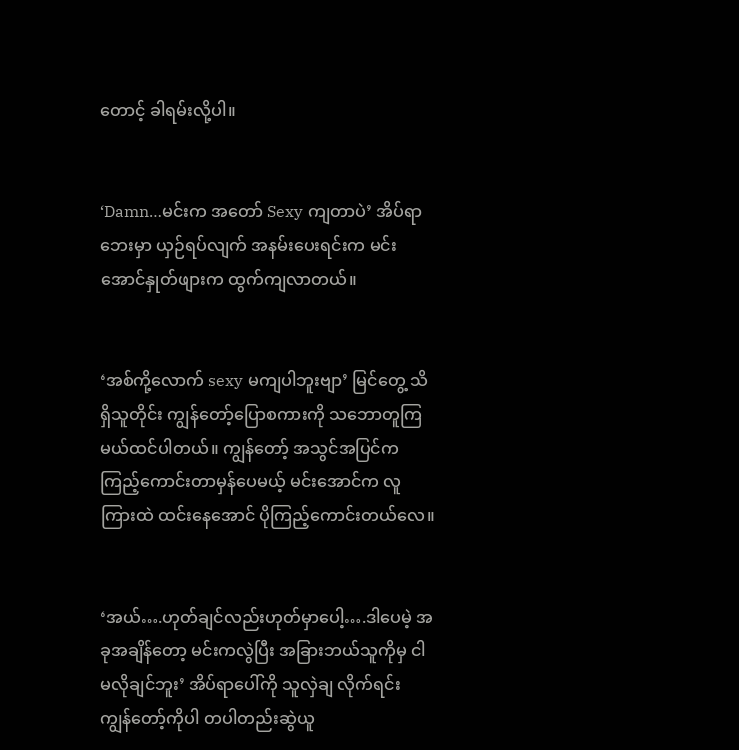တောင့် ခါရမ်းလို့ပါ။


‘Damn…မင်းက အတော် Sexy ကျတာပဲ’ အိပ်ရာဘေးမှာ ယှဉ်ရပ်လျက် အနမ်းပေးရင်းက မင်းအောင်နှုတ်ဖျားက ထွက်ကျလာတယ်။


‘အစ်ကို့လောက် sexy မကျပါဘူးဗျာ’ မြင်တွေ့ သိရှိသူတိုင်း ကျွန်တော့်ပြောစကားကို သဘောတူကြမယ်ထင်ပါတယ်။ ကျွန်တော့် အသွင်အပြင်က ကြည့်ကောင်းတာမှန်ပေမယ့် မင်းအောင်က လူကြားထဲ ထင်းနေအောင် ပိုကြည့်ကောင်းတယ်လေ။


‘အယ်….ဟုတ်ချင်လည်းဟုတ်မှာပေါ့….ဒါပေမဲ့ အခုအချိန်တော့ မင်းကလွဲပြီး အခြားဘယ်သူကိုမှ ငါမလိုချင်ဘူး’ အိပ်ရာပေါ်ကို သူလှဲချ လိုက်ရင်း ကျွန်တော့်ကိုပါ တပါတည်းဆွဲယူ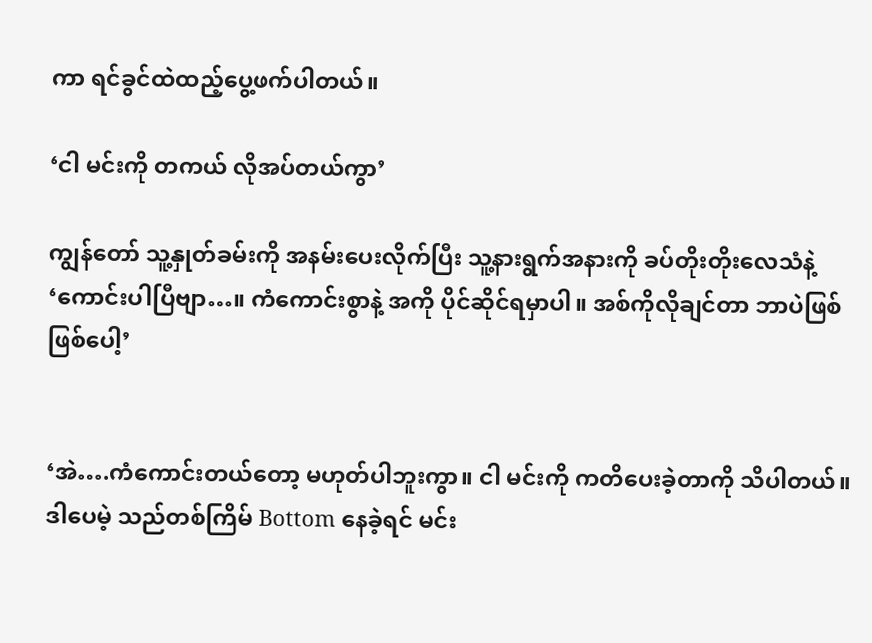ကာ ရင်ခွင်ထဲထည့်ပွေ့ဖက်ပါတယ်။

‘ငါ မင်းကို တကယ် လိုအပ်တယ်ကွာ’

ကျွန်တော် သူ့နှုတ်ခမ်းကို အနမ်းပေးလိုက်ပြီး သူ့နားရွက်အနားကို ခပ်တိုးတိုးလေသံနဲ့ ‘ကောင်းပါပြီဗျာ…။ ကံကောင်းစွာနဲ့ အကို ပိုင်ဆိုင်ရမှာပါ။ အစ်ကိုလိုချင်တာ ဘာပဲဖြစ်ဖြစ်ပေါ့’


‘အဲ….ကံကောင်းတယ်တော့ မဟုတ်ပါဘူးကွာ။ ငါ မင်းကို ကတိပေးခဲ့တာကို သိပါတယ်။ ဒါပေမဲ့ သည်တစ်ကြိမ် Bottom နေခဲ့ရင် မင်း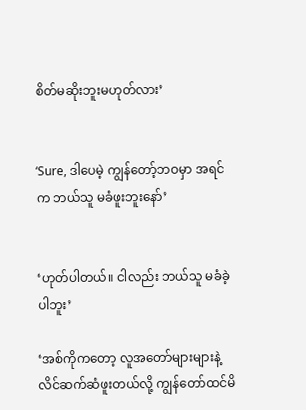စိတ်မဆိုးဘူးမဟုတ်လား’


‘Sure, ဒါပေမဲ့ ကျွန်တော့်ဘဝမှာ အရင်က ဘယ်သူ မခံဖူးဘူးနော်’


‘ဟုတ်ပါတယ်။ ငါလည်း ဘယ်သူ မခံခဲ့ပါဘူး’

‘အစ်ကိုကတော့ လူအတော်များများနဲ့ လိင်ဆက်ဆံဖူးတယ်လို့ ကျွန်တော်ထင်မိ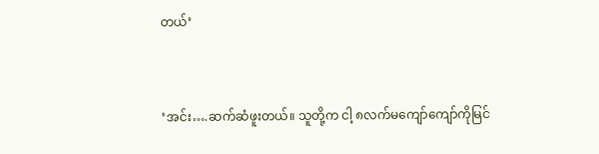တယ်’


‘အင်း….ဆက်ဆံဖူးတယ်။ သူတို့က ငါ့ ၈လက်မကျော်ကျော်ကိုမြင်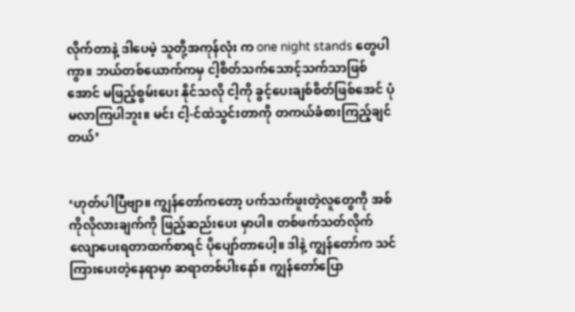လိုက်တာနဲ့ ဒါပေမဲ့ သူတို့အကုန်လုံး က one night stands တွေပါကွာ။ ဘယ်တစ်ယောက်ကမှ ငါ့စိတ်သက်သောင့်သက်သာဖြစ်အောင် မဖြည့်စွမ်းပေး နိုင်သလို ငါ့ကို ခွင့်ပေးချစ်စိတ်ဖြစ်အေင် ပုံမလာကြပါဘူး။ မင်း ငါ့-င်ထဲသွင်းတာကို တကယ်ခံစားကြည့်ချင်တယ်’


‘ဟုတ်ပါပြီဗျာ။ ကျွန်တော်ကတော့ ပက်သက်ဖူးတဲ့လူတွေကို အစ်ကိုလိုလားချက်ကို ဖြည့်ဆည်းပေး မှာပါ။ တစ်ဖက်သတ်လိုက်လျောပေးရတာထက်စာရင် ပိုပျော်တာပေါ့။ ဒါနဲ့ ကျွန်တော်က သင်ကြားပေးတဲ့နေရာမှာ ဆရာတစ်ပါးနော်။ ကျွန်တော်ပြော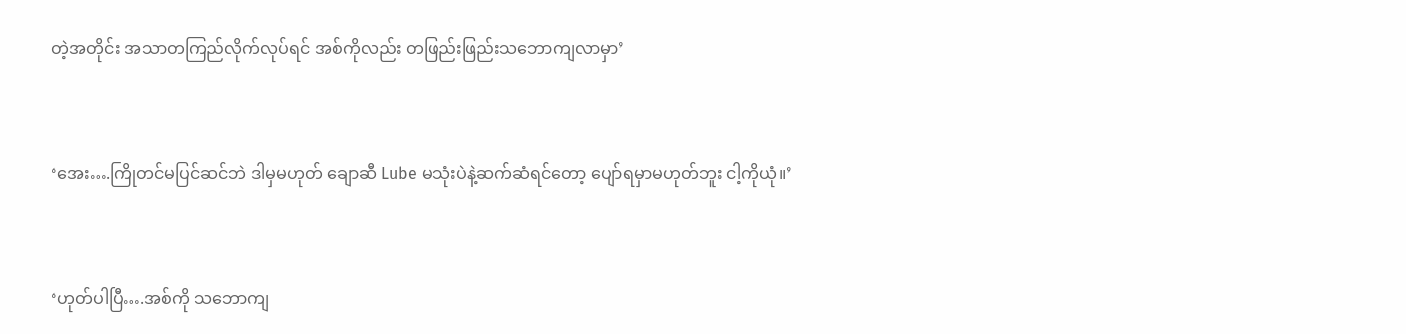တဲ့အတိုင်း အသာတကြည်လိုက်လုပ်ရင် အစ်ကိုလည်း တဖြည်းဖြည်းသဘောကျလာမှာ’


‘အေး….ကြိုတင်မပြင်ဆင်ဘဲ ဒါမှမဟုတ် ချောဆီ Lube မသုံးပဲနဲ့ဆက်ဆံရင်တော့ ပျော်ရမှာမဟုတ်ဘူး ငါ့ကိုယုံ။’


‘ဟုတ်ပါပြီ….အစ်ကို သဘောကျ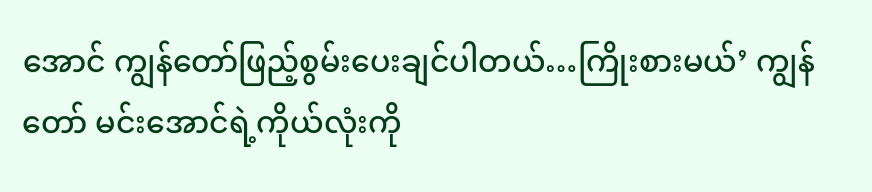အောင် ကျွန်တော်ဖြည့်စွမ်းပေးချင်ပါတယ်…ကြိုးစားမယ်’ ကျွန်တော် မင်းအောင်ရဲ့ကိုယ်လုံးကို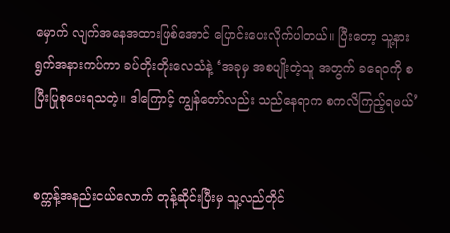မှောက် လျက်အနေအထားဖြစ်အောင် ပြောင်းပေးလိုက်ပါတယ်။ ပြီးတော့ သူ့နားရွက်အနားကပ်ကာ ခပ်တိုးတိုးလေသံနဲ့ ‘အခုမှ အစပျိုးတဲ့သူ အတွက် ခရေဝကို စပြီးပြုစုပေးရသတဲ့။ ဒါကြောင့် ကျွန်တော်လည်း သည်နေရာက စကလိကြည့်ရမယ်’


စက္ကန့်အနည်းငယ်လောက် တုန့်ဆိုင်းပြီးမှ သူ့လည်တိုင်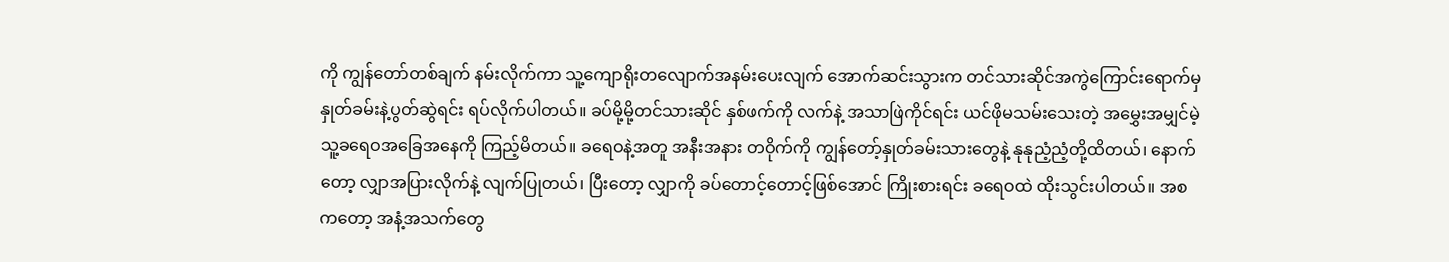ကို ကျွန်တော်တစ်ချက် နမ်းလိုက်ကာ သူ့ကျောရိုးတလျောက်အနမ်းပေးလျက် အောက်ဆင်းသွားက တင်သားဆိုင်အကွဲကြောင်းရောက်မှ နှုတ်ခမ်းနဲ့ပွတ်ဆွဲရင်း ရပ်လိုက်ပါတယ်။ ခပ်မို့မို့တင်သားဆိုင် နှစ်ဖက်ကို လက်နဲ့ အသာဖြဲကိုင်ရင်း ယင်ဖိုမသမ်းသေးတဲ့ အမွှေးအမျှင်မဲ့ သူ့ခရေဝအခြေအနေကို ကြည့်မိတယ်။ ခရေဝနဲ့အတူ အနီးအနား တဝိုက်ကို ကျွန်တော့်နှုတ်ခမ်းသားတွေနဲ့ နုနုညံ့ညံ့တို့ထိတယ်၊ နောက်တော့ လျှာအပြားလိုက်နဲ့ လျက်ပြုတယ်၊ ပြီးတော့ လျှာကို ခပ်တောင့်တောင့်ဖြစ်အောင် ကြိုးစားရင်း ခရေဝထဲ ထိုးသွင်းပါတယ်။ အစကတော့ အနံ့အသက်တွေ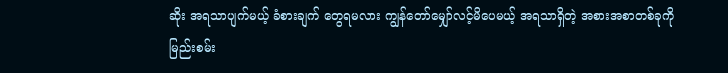ဆိုး အရသာပျက်မယ့် ခံစားချက် တွေရမလား ကျွန်တော်မျှော်လင့်မိပေမယ့် အရသာရှိတဲ့ အစားအစာတစ်ခုကို မြည်းစမ်း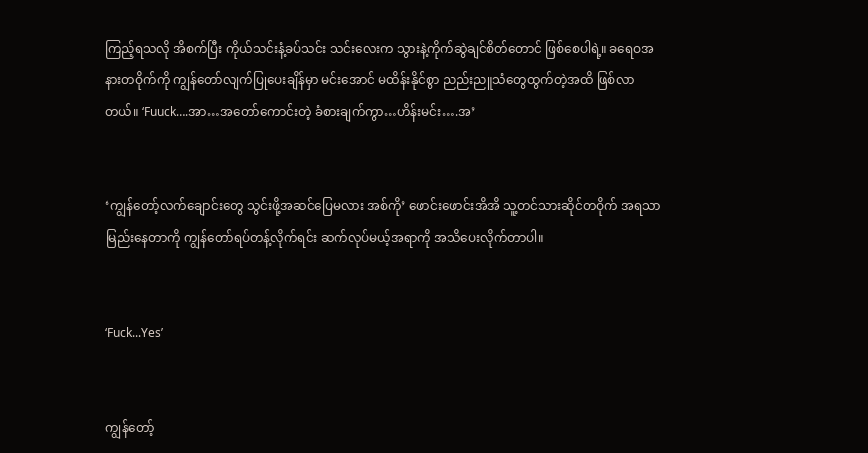ကြည့်ရသလို အိစက်ပြီး ကိုယ်သင်းနံ့ခပ်သင်း သင်းလေးက သွားနဲ့ကိုက်ဆွဲချင်စိတ်တောင် ဖြစ်စေပါရဲ့။ ခရေဝအနားတဝိုက်ကို ကျွန်တော်လျက်ပြုပေးချိန်မှာ မင်းအောင် မထိန်းနိုင်စွာ ညည်းညူသံတွေထွက်တဲ့အထိ ဖြစ်လာတယ်။ ‘Fuuck….အာ…အတော်ကောင်းတဲ့ ခံစားချက်ကွာ…ဟိန်းမင်း….အ’


‘ကျွန်တော့်လက်ချောင်းတွေ သွင်းဖို့အဆင်ပြေမလား အစ်ကို’ ဖောင်းဖောင်းအိအိ သူ့တင်သားဆိုင်တဝိုက် အရသာမြည်းနေတာကို ကျွန်တော်ရပ်တန့်လိုက်ရင်း ဆက်လုပ်မယ့်အရာကို အသိပေးလိုက်တာပါ။


‘Fuck...Yes’


ကျွန်တော့်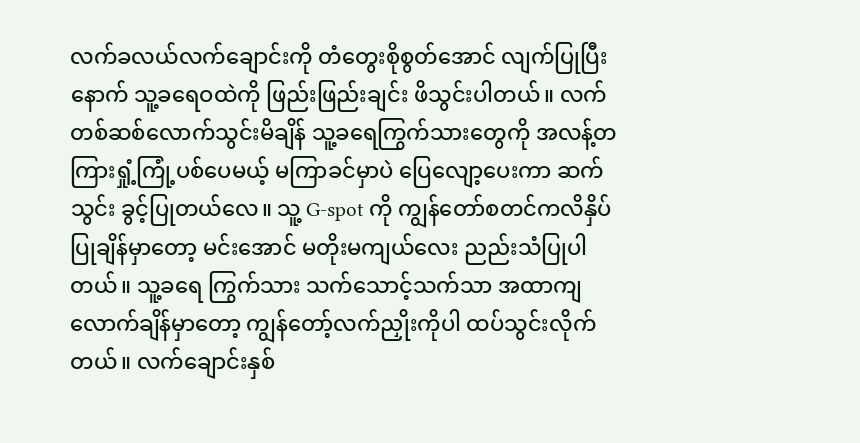လက်ခလယ်လက်ချောင်းကို တံတွေးစိုစွတ်အောင် လျက်ပြုပြီးနောက် သူ့ခရေဝထဲကို ဖြည်းဖြည်းချင်း ဖိသွင်းပါတယ်။ လက် တစ်ဆစ်လောက်သွင်းမိချိန် သူ့ခရေကြွက်သားတွေကို အလန့်တကြားရှုံ့ကြုံ့ပစ်ပေမယ့် မကြာခင်မှာပဲ ပြေလျော့ပေးကာ ဆက်သွင်း ခွင့်ပြုတယ်လေ။ သူ့ G-spot ကို ကျွန်တော်စတင်ကလိနှိပ်ပြုချိန်မှာတော့ မင်းအောင် မတိုးမကျယ်လေး ညည်းသံပြုပါတယ်။ သူ့ခရေ ကြွက်သား သက်သောင့်သက်သာ အထာကျလောက်ချိန်မှာတော့ ကျွန်တော့်လက်ညှိုးကိုပါ ထပ်သွင်းလိုက်တယ်။ လက်ချောင်းနှစ်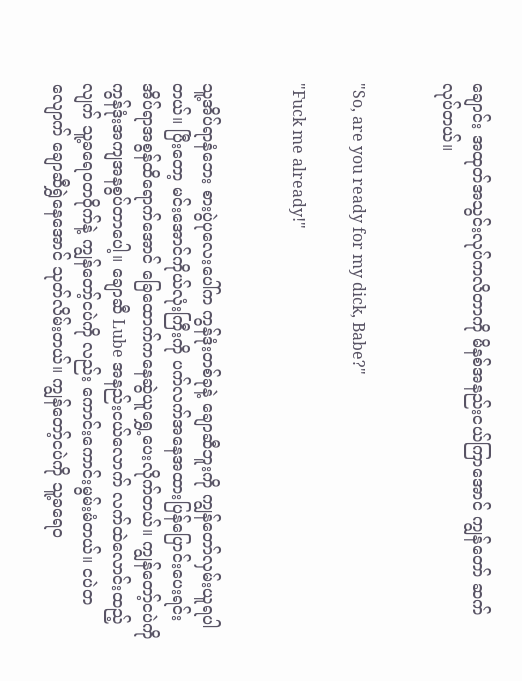ချောင်း အထုတ်အသွင်းလုပ်ကလိတာကို မိနစ်အနည်းငယ်ကြာအောင် ကျွန်တော် ဆက်လုပ်တယ်။


"So, are you ready for my dick, Babe?"

"Fuck me already!"


သူ့အိပ်ရာနံဘေး စားပွဲပုလေးပေါ်က ကွန်ဒုံးတစ်ခုနဲ့ ချောဆီဘူးကို ကျွန်တော်လှမ်းယူရပါတယ်။ ပြီးတော့ မင်းအောင်ကိုယ်လုံးကြီးကို ပက်လက်အနေအထားပြန်ပြောင်းပေးရင်း အိပ်ရာအစွန်ထိရောက်အောင် ခြေထောက်ကနေဆွဲယူရွှေ့ပေးလိုက်တယ်။ ကျွန်တော့်ငပဲကို ကွန်ဒုံးအကျအနစွပ်တာပေါ့။ ချောဆီ Lube အနည်းငယ်လောက် လက်ထဲလောင်းထည့်လျက် သူ့ခရေဝတဝိုက်နဲ့ ကျွန်တော့်ငပဲကို လည်း ကောင်းကောင်းမွမ်းမံတယ်။ ငပဲတလျောက် ချောဆီရွှဲနေအောင် သုတ်လိမ်းတယ်။ ကျွန်တော့်ငပဲကို သူ့ခရေဝ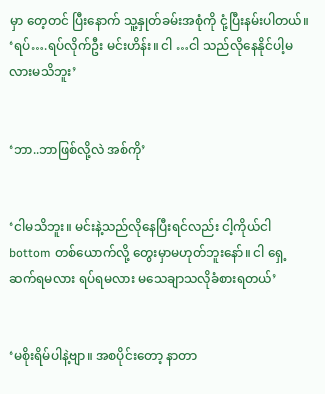မှာ တေ့တင် ပြီးနောက် သူ့နှုတ်ခမ်းအစုံကို ငုံ့ပြီးနမ်းပါတယ်။ ‘ရပ်….ရပ်လိုက်ဦး မင်းဟိန်း။ ငါ …ငါ သည်လိုနေနိုင်ပါ့မလားမသိဘူး’


‘ဘာ..ဘာဖြစ်လို့လဲ အစ်ကို’


‘ငါမသိဘူး။ မင်းနဲ့သည်လိုနေပြီးရင်လည်း ငါ့ကိုယ်ငါ bottom တစ်ယောက်လို့ တွေးမှာမဟုတ်ဘူးနော်။ ငါ ရှေ့ဆက်ရမလား ရပ်ရမလား မသေချာသလိုခံစားရတယ်’


‘မစိုးရိမ်ပါနဲ့ဗျာ။ အစပိုင်းတော့ နာတာ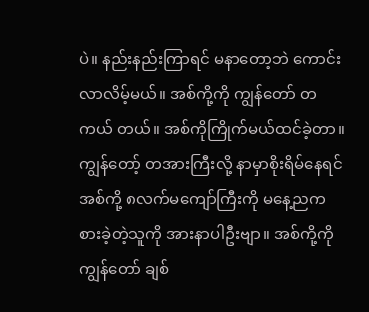ပဲ။ နည်းနည်းကြာရင် မနာတော့ဘဲ ကောင်းလာလိမ့်မယ်။ အစ်ကို့ကို ကျွန်တော် တကယ် တယ်။ အစ်ကိုကြိုက်မယ်ထင်ခဲ့တာ။ ကျွန်တော့် တအားကြီးလို့ နာမှာစိုးရိမ်နေရင် အစ်ကို့ ၈လက်မကျော်ကြီးကို မနေ့ညက စားခဲ့တဲ့သူကို အားနာပါဦးဗျာ။ အစ်ကို့ကို ကျွန်တော် ချစ်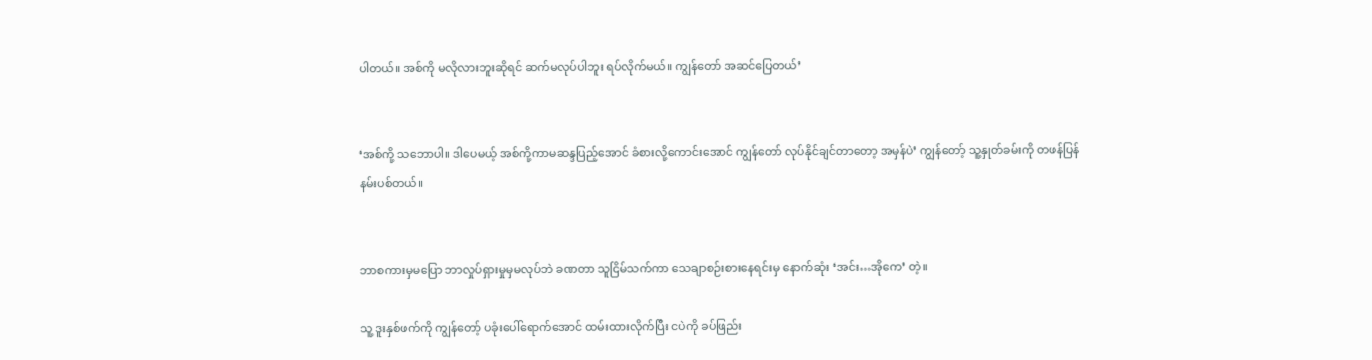ပါတယ်။ အစ်ကို မလိုလားဘူးဆိုရင် ဆက်မလုပ်ပါဘူး ရပ်လိုက်မယ်။ ကျွန်တော် အဆင်ပြေတယ်’


‘အစ်ကို့ သဘောပါ။ ဒါပေမယ့် အစ်ကို့ကာမဆန္ဒပြည့်အောင် ခံစားလို့ကောင်းအောင် ကျွန်တော် လုပ်နိုင်ချင်တာတော့ အမှန်ပဲ’ ကျွန်တော့် သူ့နှုတ်ခမ်းကို တဖန်ပြန်နမ်းပစ်တယ်။


ဘာစကားမှမပြော ဘာလှုပ်ရှားမှုမှမလုပ်ဘဲ ခဏတာ သူငြိမ်သက်ကာ သေချာစဉ်းစားနေရင်းမှ နောက်ဆုံး ‘အင်း…အိုကေ’ တဲ့။

သူ့ ဒူးနှစ်ဖက်ကို ကျွန်တော့် ပခုံးပေါ်ရောက်အောင် ထမ်းထားလိုက်ပြီး ငပဲကို ခပ်ဖြည်း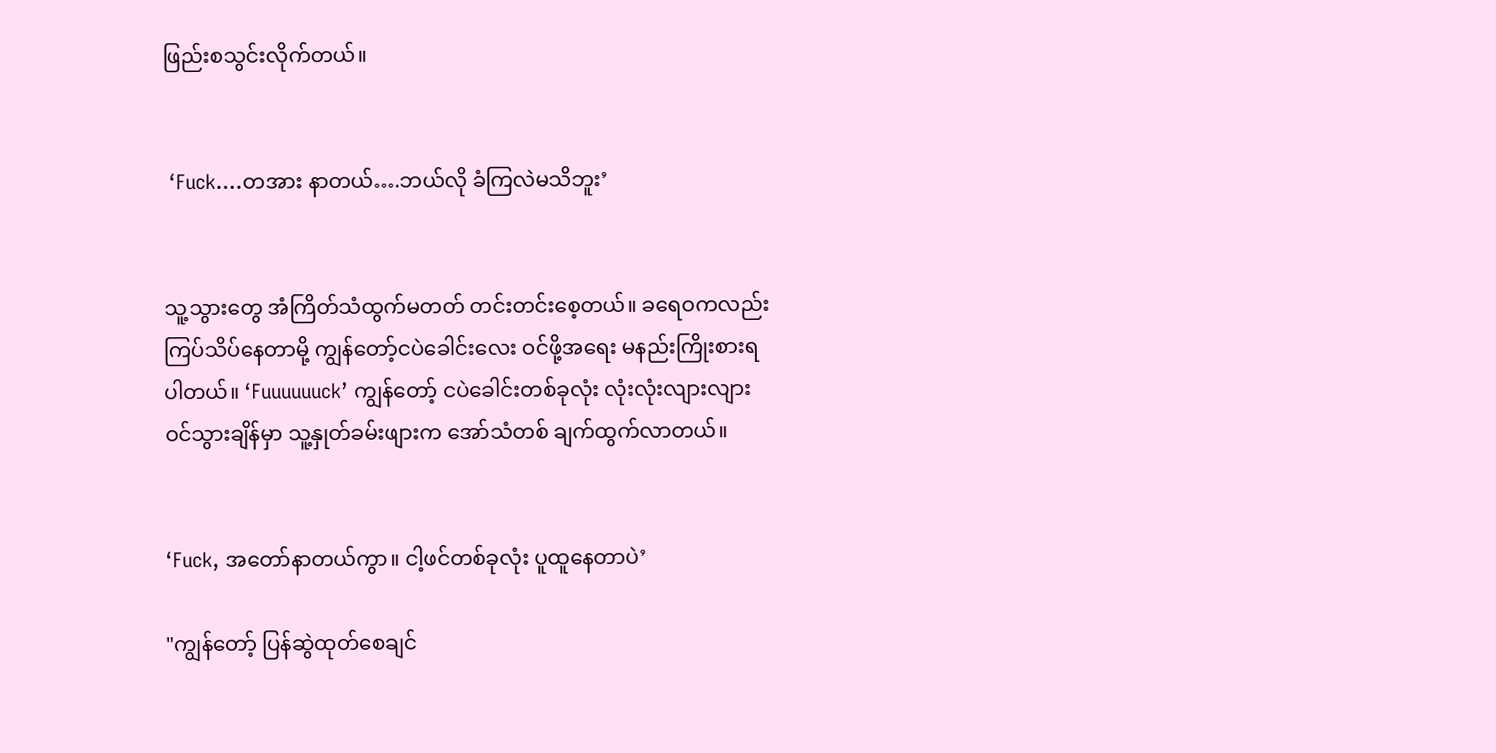ဖြည်းစသွင်းလိုက်တယ်။


 ‘Fuck….တအား နာတယ်….ဘယ်လို ခံကြလဲမသိဘူး’


သူ့သွားတွေ အံကြိတ်သံထွက်မတတ် တင်းတင်းစေ့တယ်။ ခရေဝကလည်း ကြပ်သိပ်နေတာမို့ ကျွန်တော့်ငပဲခေါင်းလေး ဝင်ဖို့အရေး မနည်းကြိုးစားရပါတယ်။ ‘Fuuuuuuck’ ကျွန်တော့် ငပဲခေါင်းတစ်ခုလုံး လုံးလုံးလျားလျားဝင်သွားချိန်မှာ သူ့နှုတ်ခမ်းဖျားက အော်သံတစ် ချက်ထွက်လာတယ်။


‘Fuck, အတော်နာတယ်ကွာ။ ငါ့ဖင်တစ်ခုလုံး ပူထူနေတာပဲ’

"ကျွန်တော့် ပြန်ဆွဲထုတ်စေချင်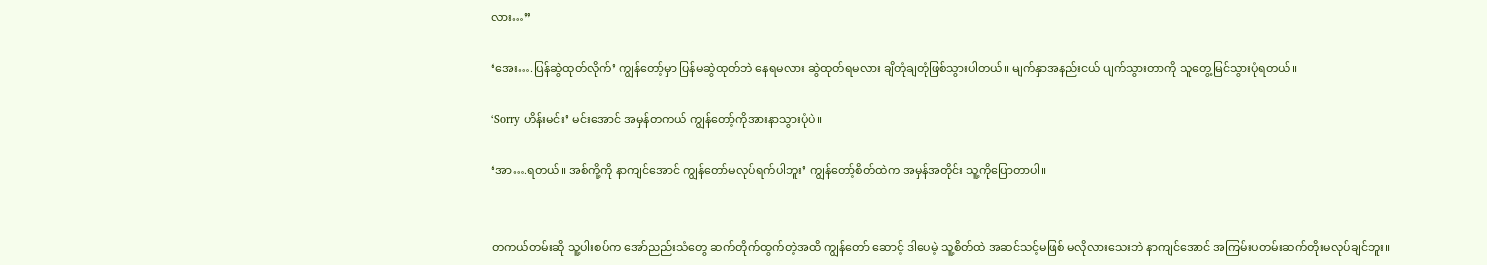လား…”

‘အေး….ပြန်ဆွဲထုတ်လိုက်’ ကျွန်တော့်မှာ ပြန်မဆွဲထုတ်ဘဲ နေရမလား ဆွဲထုတ်ရမလား ချိတုံချတုံဖြစ်သွားပါတယ်။ မျက်နှာအနည်းငယ် ပျက်သွားတာကို သူတွေ့မြင်သွားပုံရတယ်။

‘Sorry ဟိန်းမင်း’ မင်းအောင် အမှန်တကယ် ကျွန်တော့်ကိုအားနာသွားပုံပဲ။

‘အာ….ရတယ်။ အစ်ကို့ကို နာကျင်အောင် ကျွန်တော်မလုပ်ရက်ပါဘူး’ ကျွန်တော့်စိတ်ထဲက အမှန်အတိုင်း သူ့ကိုပြောတာပါ။


တကယ်တမ်းဆို သူ့ပါးစပ်က အော်ညည်းသံတွေ ဆက်တိုက်ထွက်တဲ့အထိ ကျွန်တော် ဆောင့် ဒါပေမဲ့ သူ့စိတ်ထဲ အဆင်သင့်မဖြစ် မလိုလားသေးဘဲ နာကျင်အောင် အကြမ်းပတမ်းဆက်တိုးမလုပ်ချင်ဘူး။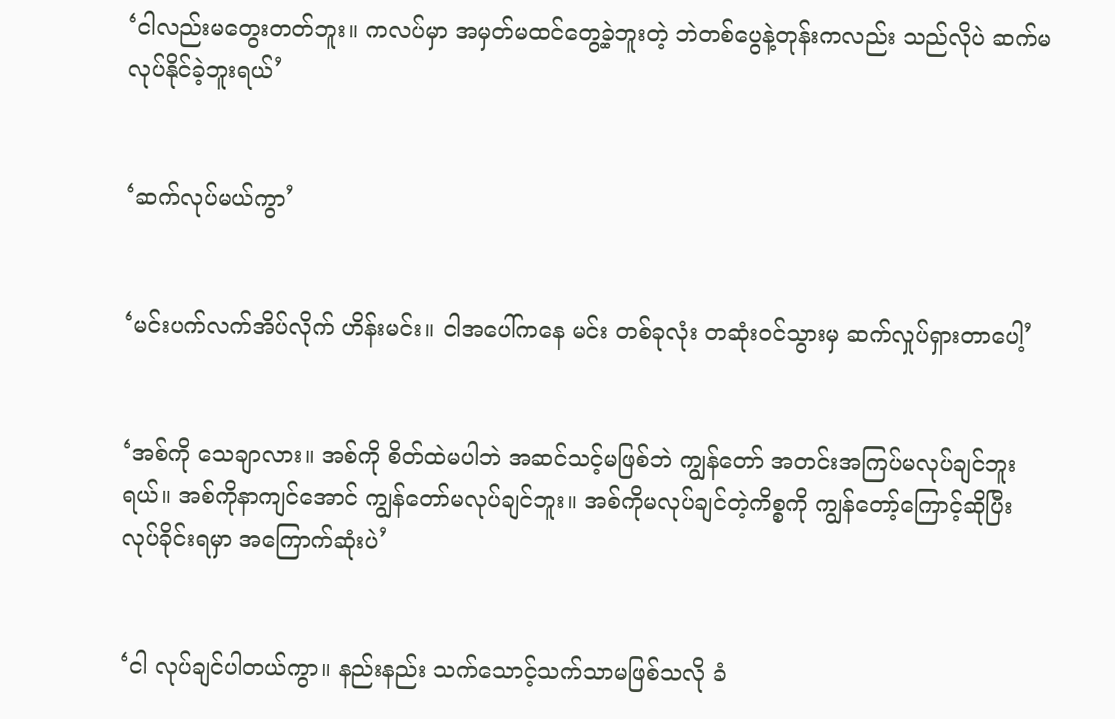‘ငါလည်းမတွေးတတ်ဘူး။ ကလပ်မှာ အမှတ်မထင်တွေ့ခဲ့ဘူးတဲ့ ဘဲတစ်ပွေနဲ့တုန်းကလည်း သည်လိုပဲ ဆက်မလုပ်နိုင်ခဲ့ဘူးရယ်’


‘ဆက်လုပ်မယ်ကွာ’


‘မင်းပက်လက်အိပ်လိုက် ဟိန်းမင်း။ ငါအပေါ်ကနေ မင်း တစ်ခုလုံး တဆုံးဝင်သွားမှ ဆက်လှုပ်ရှားတာပေါ့’


‘အစ်ကို သေချာလား။ အစ်ကို စိတ်ထဲမပါဘဲ အဆင်သင့်မဖြစ်ဘဲ ကျွန်တော် အတင်းအကြပ်မလုပ်ချင်ဘူးရယ်။ အစ်ကိုနာကျင်အောင် ကျွန်တော်မလုပ်ချင်ဘူး။ အစ်ကိုမလုပ်ချင်တဲ့ကိစ္စကို ကျွန်တော့်ကြောင့်ဆိုပြီး လုပ်ခိုင်းရမှာ အကြောက်ဆုံးပဲ’


‘ငါ လုပ်ချင်ပါတယ်ကွာ။ နည်းနည်း သက်သောင့်သက်သာမဖြစ်သလို ခံ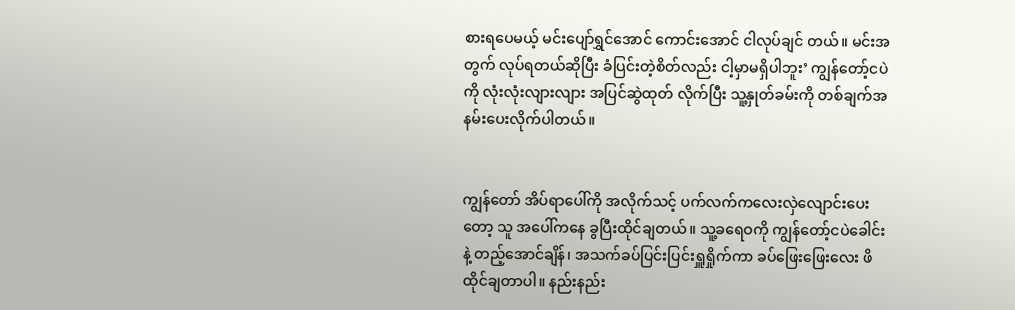စားရပေမယ့် မင်းပျော်ရွှင်အောင် ကောင်းအောင် ငါလုပ်ချင် တယ်။ မင်းအတွက် လုပ်ရတယ်ဆိုပြီး ခံပြင်းတဲ့စိတ်လည်း ငါ့မှာမရှိပါဘူး’ ကျွန်တော့်ငပဲကို လုံးလုံးလျားလျား အပြင်ဆွဲထုတ် လိုက်ပြီး သူ့နှုတ်ခမ်းကို တစ်ချက်အနမ်းပေးလိုက်ပါတယ်။


ကျွန်တော် အိပ်ရာပေါ်ကို အလိုက်သင့် ပက်လက်ကလေးလှဲလျောင်းပေးတော့ သူ အပေါ်ကနေ ခွပြီးထိုင်ချတယ်။ သူ့ခရေဝကို ကျွန်တော့်ငပဲခေါင်းနဲ့ တည့်အောင်ချိန်၊ အသက်ခပ်ပြင်းပြင်းရှူရှိုက်ကာ ခပ်ဖြေးဖြေးလေး ဖိထိုင်ချတာပါ။ နည်းနည်း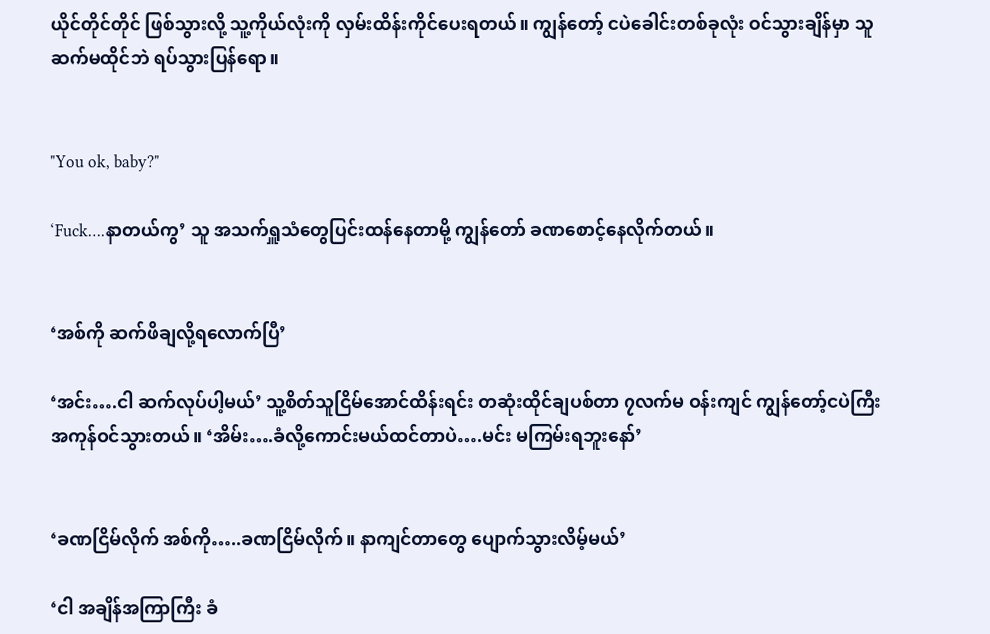ယိုင်တိုင်တိုင် ဖြစ်သွားလို့ သူ့ကိုယ်လုံးကို လှမ်းထိန်းကိုင်ပေးရတယ်။ ကျွန်တော့် ငပဲခေါင်းတစ်ခုလုံး ဝင်သွားချိန်မှာ သူဆက်မထိုင်ဘဲ ရပ်သွားပြန်ရော။


"You ok, baby?"

‘Fuck….နာတယ်ကွ’ သူ အသက်ရှူသံတွေပြင်းထန်နေတာမို့ ကျွန်တော် ခဏစောင့်နေလိုက်တယ်။


‘အစ်ကို ဆက်ဖိချလို့ရလောက်ပြီ’

‘အင်း….ငါ ဆက်လုပ်ပါ့မယ်’ သူ့စိတ်သူငြိမ်အောင်ထိန်းရင်း တဆုံးထိုင်ချပစ်တာ ၇လက်မ ဝန်းကျင် ကျွန်တော့်ငပဲကြီး အကုန်ဝင်သွားတယ်။ ‘အိမ်း….ခံလို့ကောင်းမယ်ထင်တာပဲ….မင်း မကြမ်းရဘူးနော်’


‘ခဏငြိမ်လိုက် အစ်ကို…..ခဏငြိမ်လိုက်။ နာကျင်တာတွေ ပျောက်သွားလိမ့်မယ်’

‘ငါ အချိန်အကြာကြီး ခံ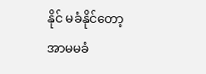နိုင် မခံနိုင်တော့ အာမမခံ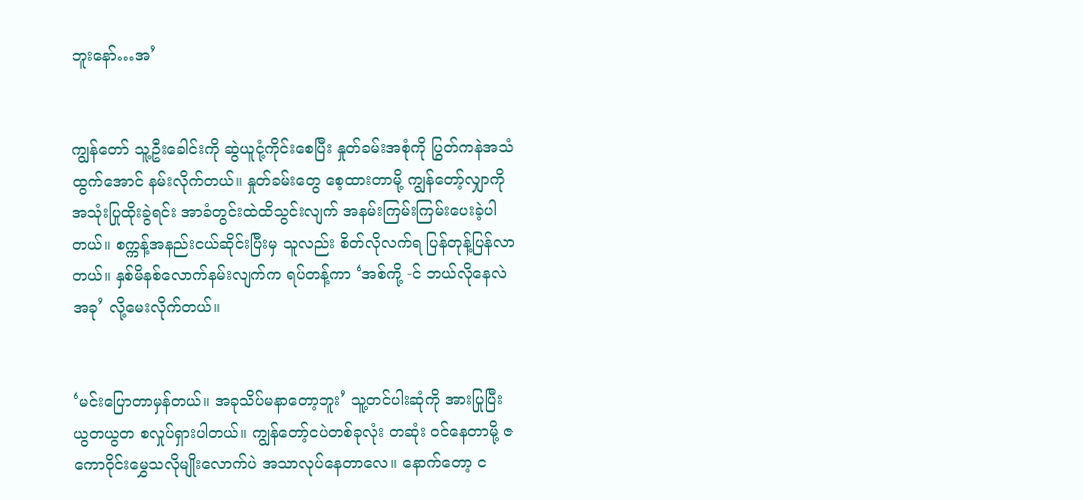ဘူးနော်…အ’


ကျွန်တော် သူ့ဦးခေါင်းကို ဆွဲယူငုံ့ကိုင်းစေပြီး နှုတ်ခမ်းအစုံကို ပြွတ်ကနဲအသံထွက်အောင် နမ်းလိုက်တယ်။ နှုတ်ခမ်းတွေ စေ့ထားတာမို့ ကျွန်တော့်လျှာကို အသုံးပြုထိုးခွဲရင်း အာခံတွင်းထဲထိသွင်းလျက် အနမ်းကြမ်းကြမ်းပေးခဲ့ပါတယ်။ စက္ကန့်အနည်းငယ်ဆိုင်းပြီးမှ သူလည်း စိတ်လိုလက်ရ ပြန်တုန့်ပြန်လာတယ်။ နှစ်မိနစ်လောက်နမ်းလျက်က ရပ်တန့်ကာ ‘အစ်ကို့ -င် ဘယ်လိုနေလဲအခု’ လို့မေးလိုက်တယ်။


‘မင်းပြောတာမှန်တယ်။ အခုသိပ်မနာတော့ဘူး’ သူ့တင်ပါးဆုံကို အားပြုပြီး ယွတယွတ စလှုပ်ရှားပါတယ်။ ကျွန်တော့်ငပဲတစ်ခုလုံး တဆုံး ဝင်နေတာမို့ ဇကောဝိုင်းမွှေသလိုမျိုးလောက်ပဲ အသာလုပ်နေတာလေ။ နောက်တော့ င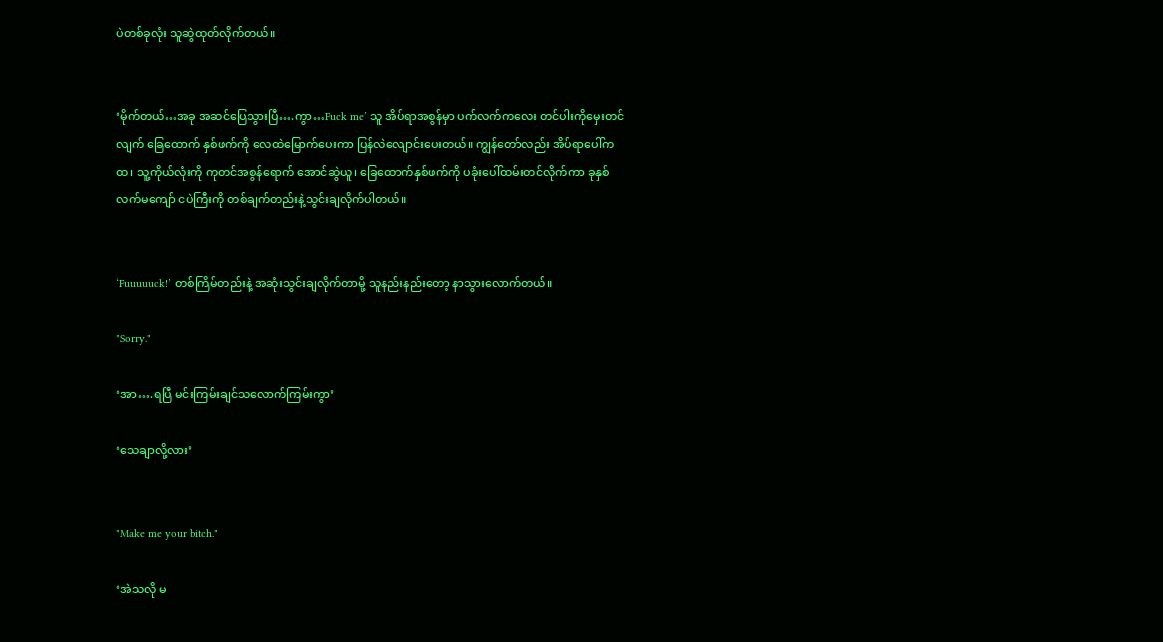ပဲတစ်ခုလုံး သူဆွဲထုတ်လိုက်တယ်။


‘မိုက်တယ်…အခု အဆင်ပြေသွားပြီ….ကွာ…Fuck me’ သူ အိပ်ရာအစွန်မှာ ပက်လက်ကလေး တင်ပါးကိုမှေးတင်လျက် ခြေထောက် နှစ်ဖက်ကို လေထဲမြောက်ပေးကာ ပြန်လဲလျောင်းပေးတယ်။ ကျွန်တော်လည်း အိပ်ရာပေါ်ကထ၊ သူ့ကိုယ်လုံးကို ကုတင်အစွန်ရောက် အောင်ဆွဲယူ၊ ခြေထောက်နှစ်ဖက်ကို ပခုံးပေါ်ထမ်းတင်လိုက်ကာ ခုနှစ်လက်မကျော် ငပဲကြီးကို တစ်ချက်တည်းနဲ့သွင်းချလိုက်ပါတယ်။


‘Fuuuuuck!’ တစ်ကြိမ်တည်းနဲ့ အဆုံးသွင်းချလိုက်တာမို့ သူနည်းနည်းတော့ နာသွားလောက်တယ်။

"Sorry."

‘အာ….ရပြီ မင်းကြမ်းချင်သလောက်ကြမ်းကွာ’

‘သေချာလို့လား’


"Make me your bitch."

‘အဲသလို မ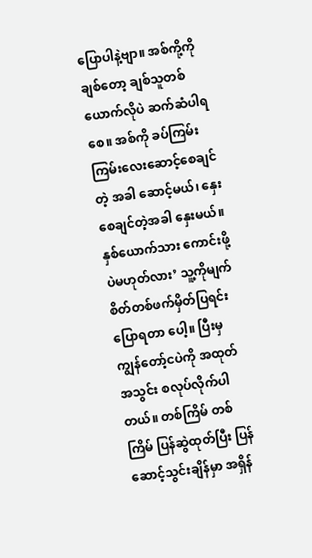ပြောပါနဲ့ဗျာ။ အစ်ကို့ကိုချစ်တော့ ချစ်သူတစ်ယောက်လိုပဲ ဆက်ဆံပါရစေ။ အစ်ကို ခပ်ကြမ်းကြမ်းလေးဆောင့်စေချင်တဲ့ အခါ ဆောင့်မယ်၊ နှေးစေချင်တဲ့အခါ နှေးမယ်။ နှစ်ယောက်သား ကောင်းဖို့ပဲမဟုတ်လား’ သူ့ကိုမျက်စိတ်တစ်ဖက်မှိတ်ပြရင်း ပြောရတာ ပေါ့။ ပြီးမှ ကျွန်တော့်ငပဲကို အထုတ် အသွင်း စလုပ်လိုက်ပါတယ်။ တစ်ကြိမ် တစ်ကြိမ် ပြန်ဆွဲထုတ်ပြီး ပြန်ဆောင့်သွင်းချိန်မှာ အရှိန်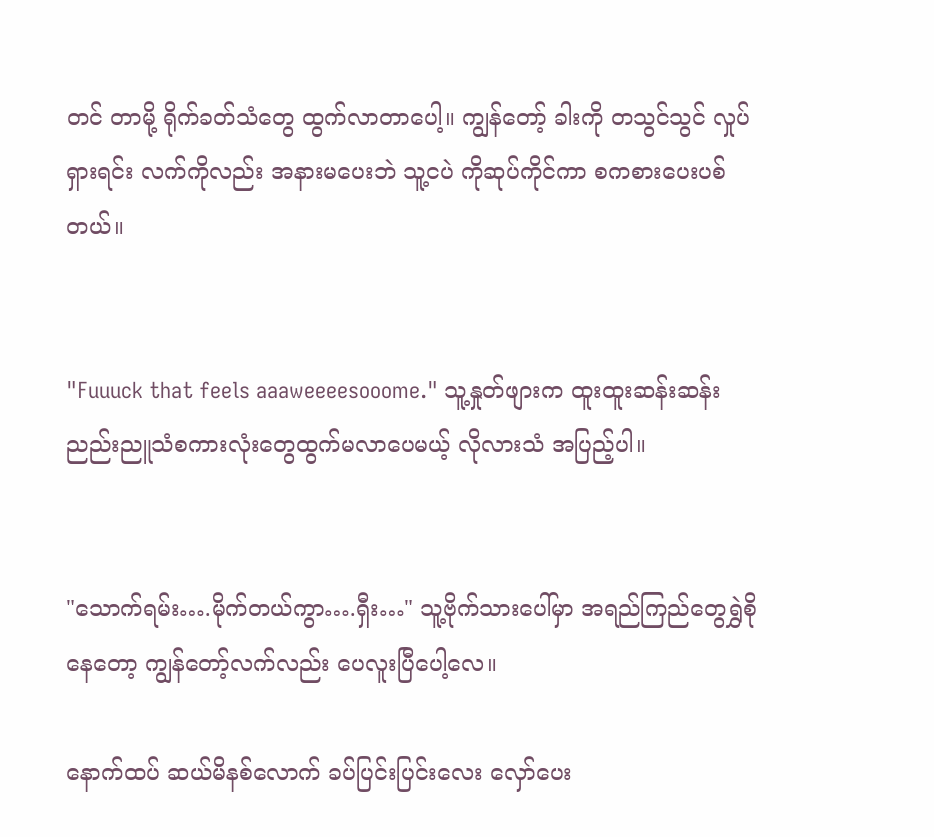တင် တာမို့ ရိုက်ခတ်သံတွေ ထွက်လာတာပေါ့။ ကျွန်တော့် ခါးကို တသွင်သွင် လှုပ်ရှားရင်း လက်ကိုလည်း အနားမပေးဘဲ သူ့ငပဲ ကိုဆုပ်ကိုင်ကာ စကစားပေးပစ်တယ်။


"Fuuuck that feels aaaweeeesooome." သူ့နှုတ်ဖျားက ထူးထူးဆန်းဆန်း ညည်းညူသံစကားလုံးတွေထွက်မလာပေမယ့် လိုလားသံ အပြည့်ပါ။


"သောက်ရမ်း….မိုက်တယ်ကွာ….ရှီး…" သူ့ဗိုက်သားပေါ်မှာ အရည်ကြည်တွေရွှဲစိုနေတော့ ကျွန်တော့်လက်လည်း ပေလူးပြီပေါ့လေ။

နောက်ထပ် ဆယ်မိနစ်လောက် ခပ်ပြင်းပြင်းလေး လှော်ပေး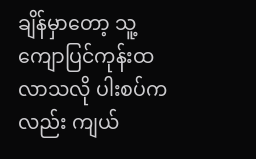ချိန်မှာတော့ သူ့ကျောပြင်ကုန်းထလာသလို ပါးစပ်ကလည်း ကျယ်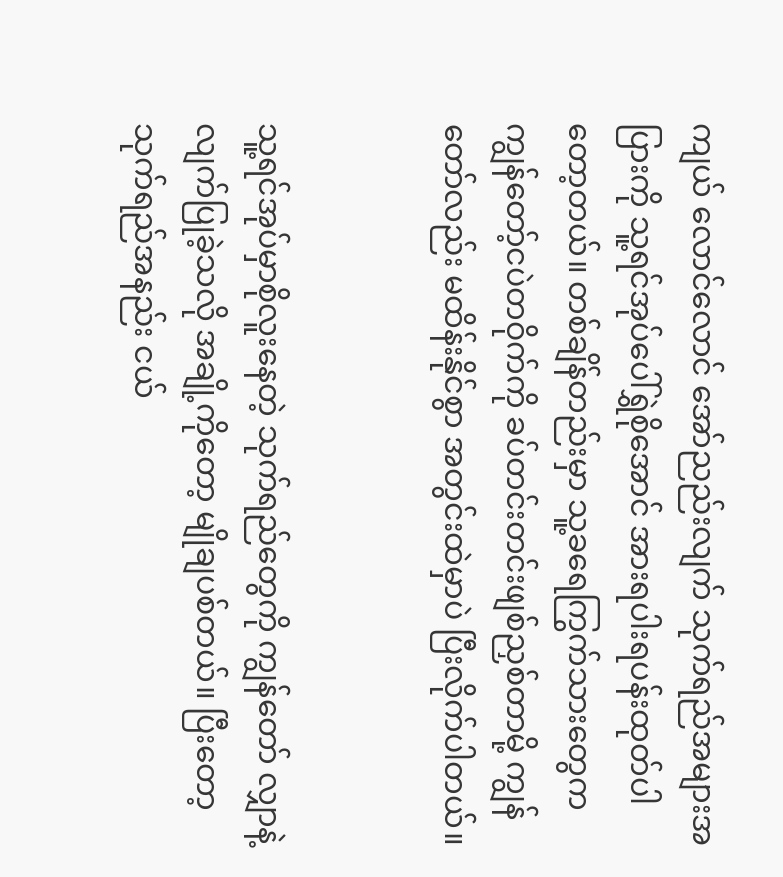ကျယ် လောင်လောင် အော်ညည်းလျက် သုက်ရည်အများအပြားကို သူ့ရင်အုပ်ပေါ်ရွှဲစိုအောင် အားရပါးရပန်းထုတ်ပါတော့တယ်။ တစ်ချိန်တည်းမှာ သူ့ခရေကြွက်သားတွေက ကျွန်တော့်ငပဲတဝိုက်ကို ခပ်တင်းတင်းဖျစ်ညှစ်တာမို့ ကျွန်တော်လည်း မထိန်းနိုင်စွာ အတွင်းထဲမှာပဲ ပြီးလိုက်ပါတယ်။


သူ့ရင်အုပ်မှာစိုလူးနေတဲ့ သုက်ရည်တွေကို ကျွန်တော် လျှာနဲ့လျက်ပြုခဲ့သလို အချို့ကိုတော့ မျိုချပစ်တယ်။ ပြီးတော့ သုက်ရည်အနည်း ငယ်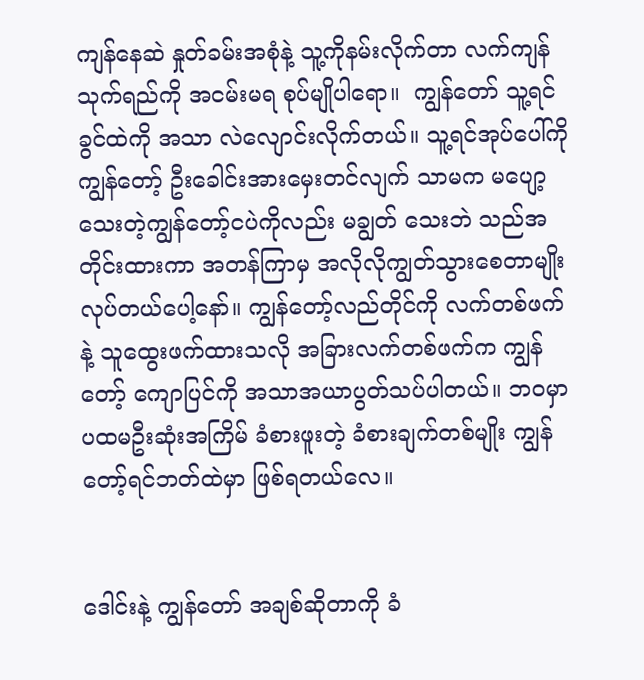ကျန်နေဆဲ နှုတ်ခမ်းအစုံနဲ့ သူ့ကိုနမ်းလိုက်တာ လက်ကျန်သုက်ရည်ကို အငမ်းမရ စုပ်မျိုပါရော။  ကျွန်တော် သူ့ရင်ခွင်ထဲကို အသာ လဲလျောင်းလိုက်တယ်။ သူ့ရင်အုပ်ပေါ်ကို ကျွန်တော့် ဦးခေါင်းအားမှေးတင်လျက် သာမက မပျော့သေးတဲ့ကျွန်တော့်ငပဲကိုလည်း မချွတ် သေးဘဲ သည်အတိုင်းထားကာ အတန်ကြာမှ အလိုလိုကျွတ်သွားစေတာမျိုး လုပ်တယ်ပေါ့နော်။ ကျွန်တော့်လည်တိုင်ကို လက်တစ်ဖက် နဲ့ သူထွေးဖက်ထားသလို အခြားလက်တစ်ဖက်က ကျွန်တော့် ကျောပြင်ကို အသာအယာပွတ်သပ်ပါတယ်။ ဘဝမှာ ပထမဦးဆုံးအကြိမ် ခံစားဖူးတဲ့ ခံစားချက်တစ်မျိုး ကျွန်တော့်ရင်ဘတ်ထဲမှာ ဖြစ်ရတယ်လေ။


ဒေါင်းနဲ့ ကျွန်တော် အချစ်ဆိုတာကို ခံ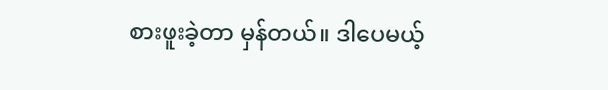စားဖူးခဲ့တာ မှန်တယ်။ ဒါပေမယ့်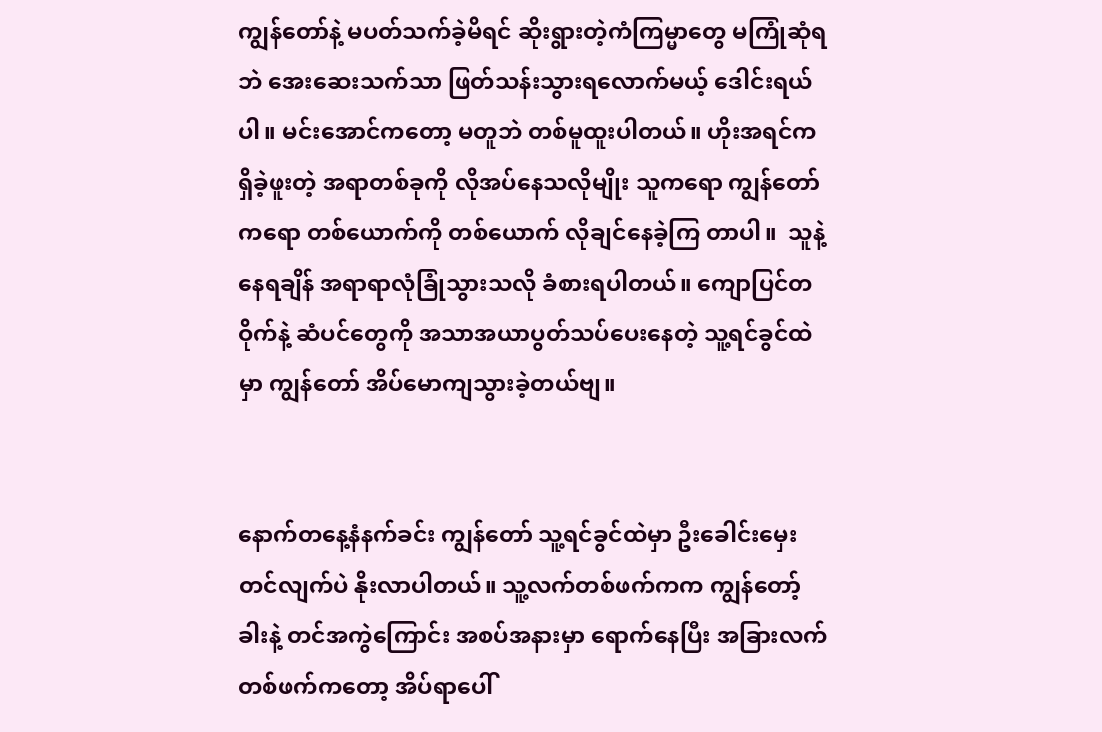ကျွန်တော်နဲ့ မပတ်သက်ခဲ့မိရင် ဆိုးရွားတဲ့ကံကြမ္မာတွေ မကြုံဆုံရဘဲ အေးဆေးသက်သာ ဖြတ်သန်းသွားရလောက်မယ့် ဒေါင်းရယ်ပါ။ မင်းအောင်ကတော့ မတူဘဲ တစ်မူထူးပါတယ်။ ဟိုးအရင်က ရှိခဲ့ဖူးတဲ့ အရာတစ်ခုကို လိုအပ်နေသလိုမျိုး သူကရော ကျွန်တော်ကရော တစ်ယောက်ကို တစ်ယောက် လိုချင်နေခဲ့ကြ တာပါ။  သူနဲ့နေရချိန် အရာရာလုံခြုံသွားသလို ခံစားရပါတယ်။ ကျောပြင်တဝိုက်နဲ့ ဆံပင်တွေကို အသာအယာပွတ်သပ်ပေးနေတဲ့ သူ့ရင်ခွင်ထဲမှာ ကျွန်တော် အိပ်မောကျသွားခဲ့တယ်ဗျ။


နောက်တနေ့နံနက်ခင်း ကျွန်တော် သူ့ရင်ခွင်ထဲမှာ ဦးခေါင်းမှေးတင်လျက်ပဲ နိုးလာပါတယ်။ သူ့လက်တစ်ဖက်ကက ကျွန်တော့် ခါးနဲ့ တင်အကွဲကြောင်း အစပ်အနားမှာ ရောက်နေပြီး အခြားလက်တစ်ဖက်ကတော့ အိပ်ရာပေါ်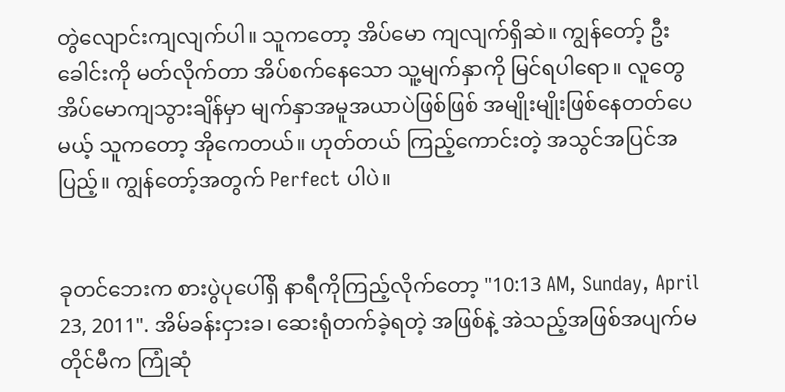တွဲလျောင်းကျလျက်ပါ။ သူကတော့ အိပ်မော ကျလျက်ရှိဆဲ။ ကျွန်တော့် ဦးခေါင်းကို မတ်လိုက်တာ အိပ်စက်နေသော သူ့မျက်နှာကို မြင်ရပါရော။ လူတွေ အိပ်မောကျသွားချိန်မှာ မျက်နှာအမူအယာပဲဖြစ်ဖြစ် အမျိုးမျိုးဖြစ်နေတတ်ပေမယ့် သူကတော့ အိုကေတယ်။ ဟုတ်တယ် ကြည့်ကောင်းတဲ့ အသွင်အပြင်အပြည့်။ ကျွန်တော့်အတွက် Perfect ပါပဲ။


ခုတင်ဘေးက စားပွဲပုပေါ်ရှိ နာရီကိုကြည့်လိုက်တော့ "10:13 AM, Sunday, April 23, 2011". အိမ်ခန်းငှားခ၊ ဆေးရုံတက်ခဲ့ရတဲ့ အဖြစ်နဲ့ အဲသည့်အဖြစ်အပျက်မတိုင်မီက ကြုံဆုံ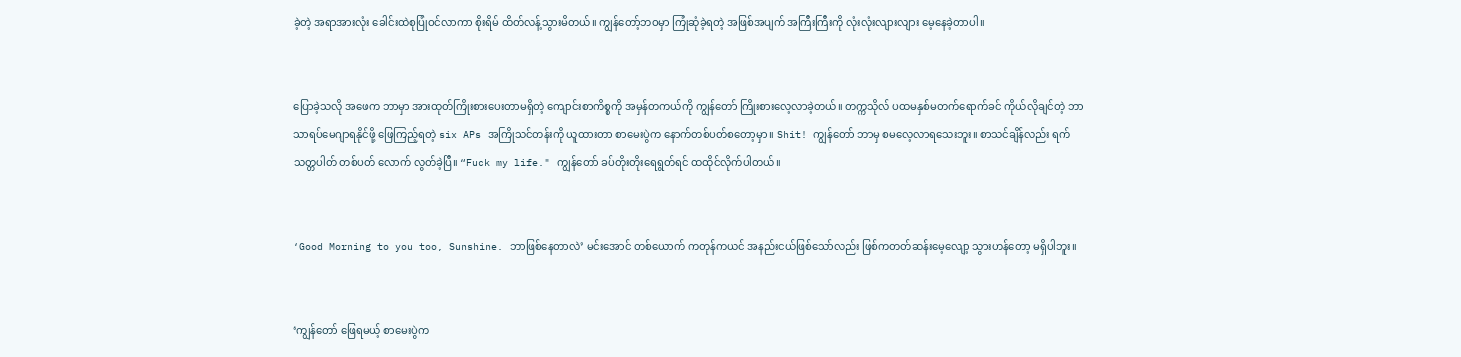ခဲ့တဲ့ အရာအားလုံး ခေါင်းထဲစုပြုံဝင်လာကာ စိုးရိမ် ထိတ်လန့်သွားမိတယ်။ ကျွန်တော့်ဘဝမှာ ကြုံဆုံခဲ့ရတဲ့ အဖြစ်အပျက် အကြီးကြီးကို လုံးလုံးလျားလျား မေ့နေခဲ့တာပါ။


ပြောခဲ့သလို အဖေက ဘာမှာ အားထုတ်ကြိုးစားပေးတာမရှိတဲ့ ကျောင်းစာကိစ္စကို အမှန်တကယ်ကို ကျွန်တော် ကြိုးစားလေ့လာခဲ့တယ်။ တက္ကသိုလ် ပထမနှစ်မတက်ရောက်ခင် ကိုယ်လိုချင်တဲ့ ဘာသာရပ်မေဂျာရနိုင်ဖို့ ဖြေကြည့်ရတဲ့ six APs အကြိုသင်တန်းကို ယူထားတာ စာမေးပွဲက နောက်တစ်ပတ်စတော့မှာ။ Shit! ကျွန်တော် ဘာမှ စမလေ့လာရသေးဘူး။ စာသင်ချိန်လည်း ရက်သတ္တပါတ် တစ်ပတ် လောက် လွတ်ခဲ့ပြီ။ “Fuck my life." ကျွန်တော် ခပ်တိုးတိုးရေရွတ်ရင် ထထိုင်လိုက်ပါတယ်။


‘Good Morning to you too, Sunshine. ဘာဖြစ်နေတာလဲ’ မင်းအောင် တစ်ယောက် ကတုန်ကယင် အနည်းငယ်ဖြစ်သော်လည်း ဖြစ်ကတတ်ဆန်းမေ့လျော့ သွားဟန်တော့ မရှိပါဘူး။


‘ကျွန်တော် ဖြေရမယ့် စာမေးပွဲက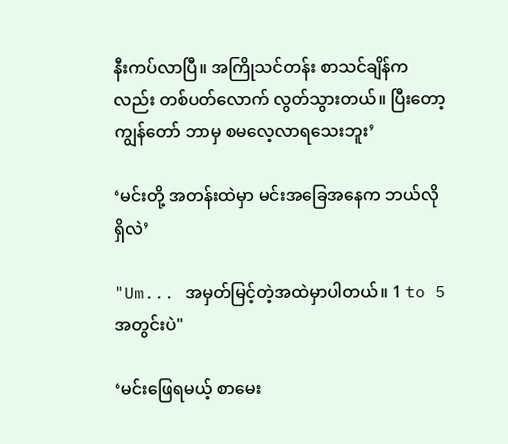နီးကပ်လာပြီ။ အကြိုသင်တန်း စာသင်ချိန်ကလည်း တစ်ပတ်လောက် လွတ်သွားတယ်။ ပြီးတော့ ကျွန်တော် ဘာမှ စမလေ့လာရသေးဘူး’

‘မင်းတို့ အတန်းထဲမှာ မင်းအခြေအနေက ဘယ်လိုရှိလဲ’

"Um... အမှတ်မြင့်တဲ့အထဲမှာပါတယ်။ 1 to 5 အတွင်းပဲ"

‘မင်းဖြေရမယ့် စာမေး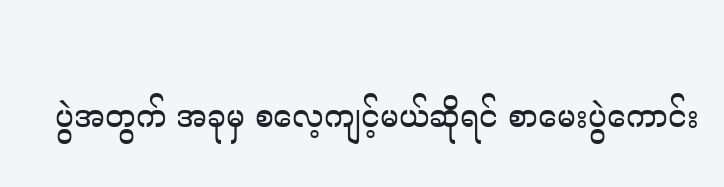ပွဲအတွက် အခုမှ စလေ့ကျင့်မယ်ဆိုရင် စာမေးပွဲကောင်း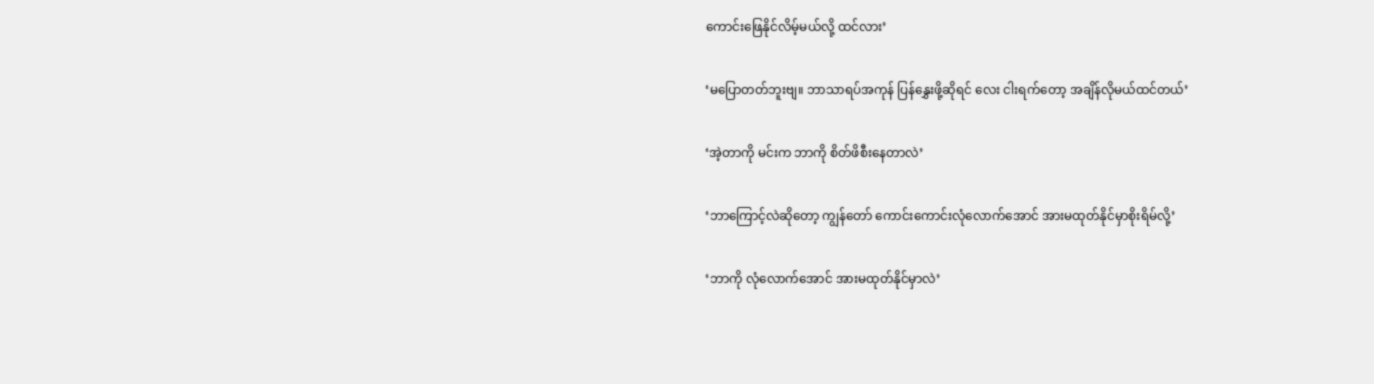ကောင်းဖြေနိုင်လိမ့်မယ်လို့ ထင်လား’

‘မပြောတတ်ဘူးဗျ။ ဘာသာရပ်အကုန် ပြန်နွှေးဖို့ဆိုရင် လေး ငါးရက်တော့ အချိန်လိုမယ်ထင်တယ်’

‘အဲ့တာကို မင်းက ဘာကို စိတ်ဖိစီးနေတာလဲ’

‘ဘာကြောင့်လဲဆိုတော့ ကျွန်တော် ကောင်းကောင်းလုံလောက်အောင် အားမထုတ်နိုင်မှာစိုးရိမ်လို့’

‘ဘာကို လုံလောက်အောင် အားမထုတ်နိုင်မှာလဲ’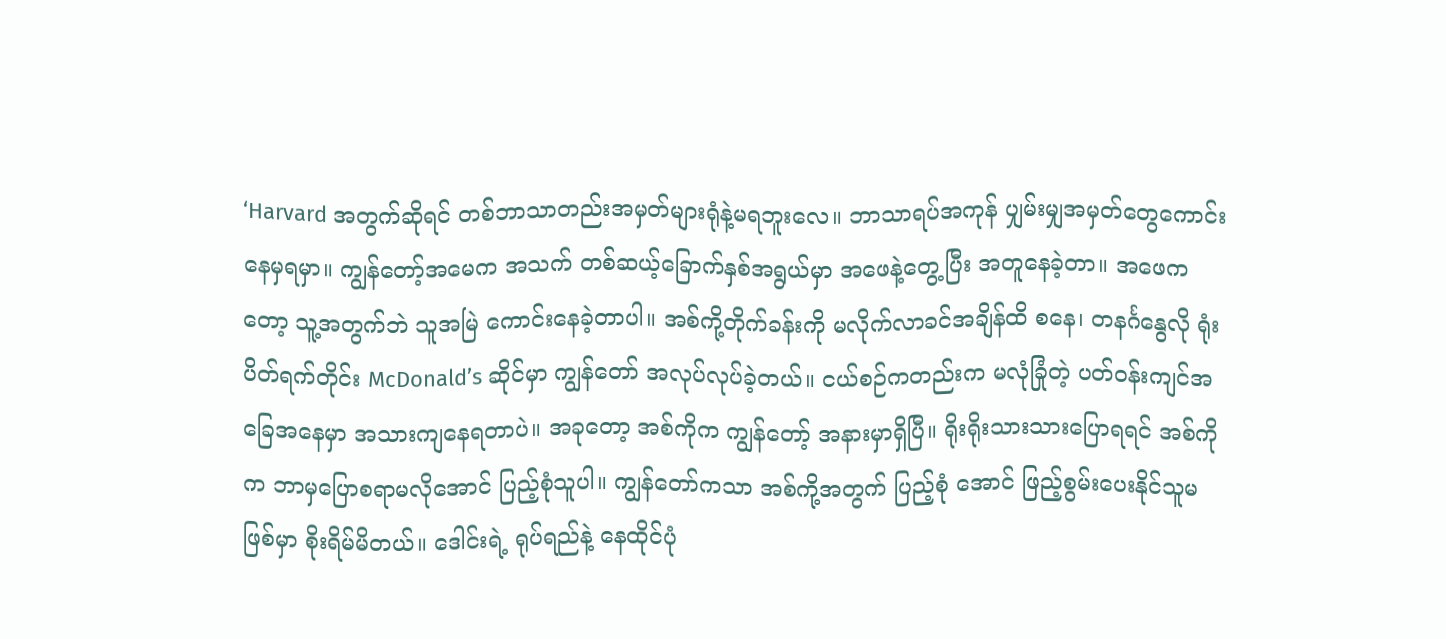‘Harvard အတွက်ဆိုရင် တစ်ဘာသာတည်းအမှတ်များရုံနဲ့မရဘူးလေ။ ဘာသာရပ်အကုန် ပျှမ်းမျှအမှတ်တွေကောင်းနေမှရမှာ။ ကျွန်တော့်အမေက အသက် တစ်ဆယ့်ခြောက်နှစ်အရွယ်မှာ အဖေနဲ့တွေ့ပြီး အတူနေခဲ့တာ။ အဖေကတော့ သူ့အတွက်ဘဲ သူအမြဲ ကောင်းနေခဲ့တာပါ။ အစ်ကို့တိုက်ခန်းကို မလိုက်လာခင်အချိန်ထိ စနေ၊ တနင်္ဂနွေလို ရုံးပိတ်ရက်တိုင်း McDonald’s ဆိုင်မှာ ကျွန်တော် အလုပ်လုပ်ခဲ့တယ်။ ငယ်စဉ်ကတည်းက မလုံခြုံတဲ့ ပတ်ဝန်းကျင်အခြေအနေမှာ အသားကျနေရတာပဲ။ အခုတော့ အစ်ကိုက ကျွန်တော့် အနားမှာရှိပြီ။ ရိုးရိုးသားသားပြောရရင် အစ်ကိုက ဘာမှပြောစရာမလိုအောင် ပြည့်စုံသူပါ။ ကျွန်တော်ကသာ အစ်ကို့အတွက် ပြည့်စုံ အောင် ဖြည့်စွမ်းပေးနိုင်သူမဖြစ်မှာ စိုးရိမ်မိတယ်။ ဒေါင်းရဲ့ ရုပ်ရည်နဲ့ နေထိုင်ပုံ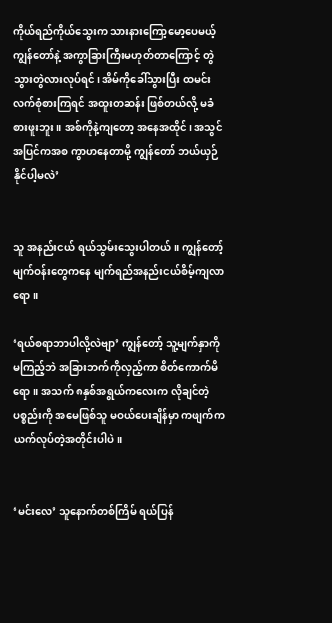ကိုယ်ရည်ကိုယ်သွေးက သားနားကြော့မော့ပေမယ့် ကျွန်တော်နဲ့ အကွာခြားကြီးမဟုတ်တာကြောင့် တွဲသွားတွဲလားလုပ်ရင်၊ အိမ်ကိုခေါ်သွားပြီး ထမင်းလက်စုံစားကြရင် အထူးတဆန်း ဖြစ်တယ်လို့ မခံစားဖူးဘူး။ အစ်ကိုနဲ့ကျတော့ အနေအထိုင်၊ အသွင်အပြင်ကအစ ကွာဟနေတာမို့ ကျွန်တော် ဘယ်ယှဉ်နိုင်ပါ့မလဲ’


သူ အနည်းငယ် ရယ်သွမ်းသွေးပါတယ်။ ကျွန်တော့်မျက်ဝန်းတွေကနေ မျက်ရည်အနည်းငယ်စိမ့်ကျလာရော။

‘ရယ်စရာဘာပါလို့လဲဗျာ’ ကျွန်တော့် သူ့မျက်နှာကိုမကြည့်ဘဲ အခြားဘက်ကိုလှည့်ကာ စိတ်ကောက်မိရော။ အသက် ၈နှစ်အရွယ်ကလေးက လိုချင်တဲ့ပစ္စည်းကို အမေဖြစ်သူ မဝယ်ပေးချိန်မှာ ကဖျက်ကယက်လုပ်တဲ့အတိုင်းပါပဲ။


‘မင်းလေ’ သူနောက်တစ်ကြိမ် ရယ်ပြန်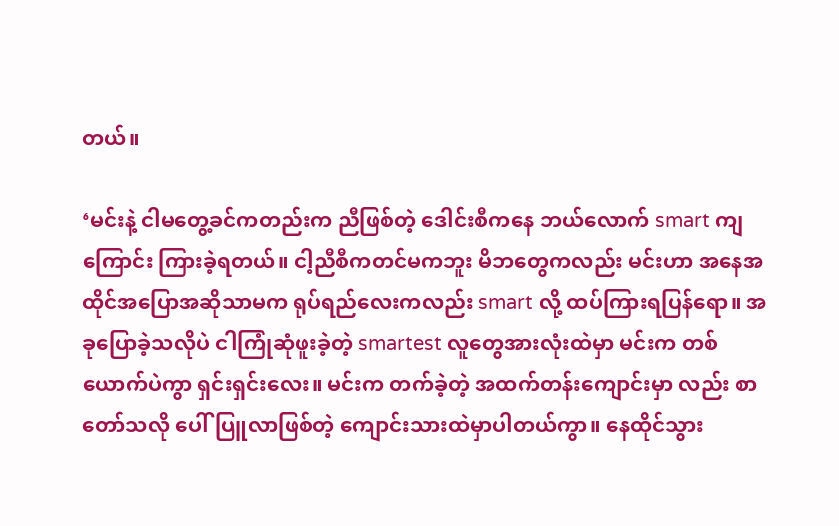တယ်။

‘မင်းနဲ့ ငါမတွေ့ခင်ကတည်းက ညီဖြစ်တဲ့ ဒေါင်းစီကနေ ဘယ်လောက် smart ကျကြောင်း ကြားခဲ့ရတယ်။ ငါ့ညီစီကတင်မကဘူး မိဘတွေကလည်း မင်းဟာ အနေအထိုင်အပြောအဆိုသာမက ရုပ်ရည်လေးကလည်း smart လို့ ထပ်ကြားရပြန်ရော။ အခုပြောခဲ့သလိုပဲ ငါကြုံဆုံဖူးခဲ့တဲ့ smartest လူတွေအားလုံးထဲမှာ မင်းက တစ်ယောက်ပဲကွာ ရှင်းရှင်းလေး။ မင်းက တက်ခဲ့တဲ့ အထက်တန်းကျောင်းမှာ လည်း စာတော်သလို ပေါ်ပြူလာဖြစ်တဲ့ ကျောင်းသားထဲမှာပါတယ်ကွာ။ နေထိုင်သွား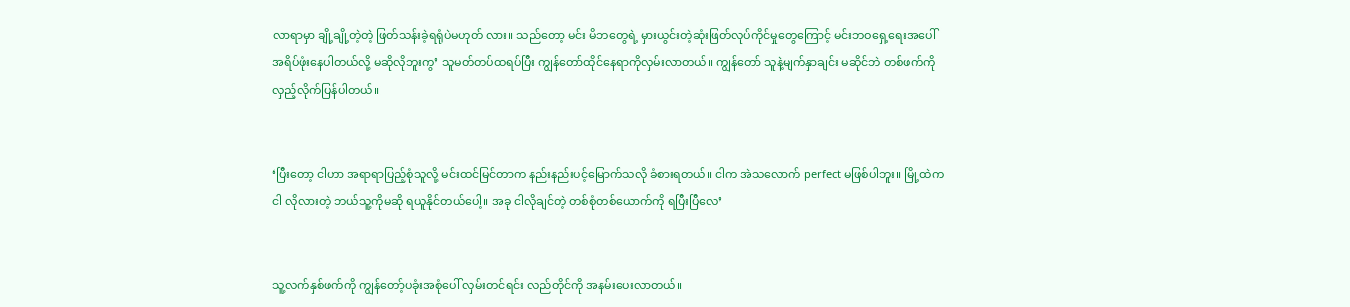လာရာမှာ ချို့ချို့တဲ့တဲ့ ဖြတ်သန်းခဲ့ရရုံပဲမဟုတ် လား။ သည်တော့ မင်း မိဘတွေရဲ့ မှားယွင်းတဲ့ဆုံးဖြတ်လုပ်ကိုင်မှုတွေကြောင့် မင်းဘဝရှေ့ရေးအပေါ် အရိပ်ဖုံးနေပါတယ်လို့ မဆိုလိုဘူးကွ’ သူမတ်တပ်ထရပ်ပြီး ကျွန်တော်ထိုင်နေရာကိုလှမ်းလာတယ်။ ကျွန်တော် သူနဲ့မျက်နှာချင်း မဆိုင်ဘဲ တစ်ဖက်ကို လှည့်လိုက်ပြန်ပါတယ်။


‘ပြီးတော့ ငါဟာ အရာရာပြည့်စုံသူလို့ မင်းထင်မြင်တာက နည်းနည်းပင့်မြောက်သလို ခံစားရတယ်။ ငါက အဲသလောက် perfect မဖြစ်ပါဘူး။ မြို့ထဲက ငါ လိုလားတဲ့ ဘယ်သူ့ကိုမဆို ရယူနိုင်တယ်ပေါ့။ အခု ငါလိုချင်တဲ့ တစ်စုံတစ်ယောက်ကို ရပြီးပြီလေ’


သူ့လက်နှစ်ဖက်ကို ကျွန်တော့်ပခုံးအစုံပေါ် လှမ်းတင်ရင်း လည်တိုင်ကို အနမ်းပေးလာတယ်။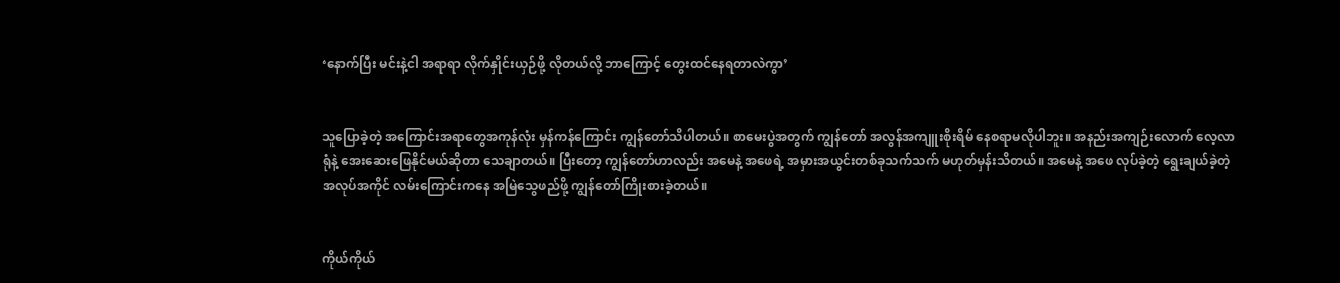‘နောက်ပြီး မင်းနဲ့ငါ အရာရာ လိုက်နှိုင်းယှဉ်ဖို့ လိုတယ်လို့ ဘာကြောင့် တွေးထင်နေရတာလဲကွာ’


သူပြောခဲ့တဲ့ အကြောင်းအရာတွေအကုန်လုံး မှန်ကန်ကြောင်း ကျွန်တော်သိပါတယ်။ စာမေးပွဲအတွက် ကျွန်တော် အလွန်အကျူးစိုးရိမ် နေစရာမလိုပါဘူး။ အနည်းအကျဉ်းလောက် လေ့လာရုံနဲ့ အေးဆေးဖြေနိုင်မယ်ဆိုတာ သေချာတယ်။ ပြီးတော့ ကျွန်တော်ဟာလည်း အမေနဲ့ အဖေရဲ့ အမှားအယွင်းတစ်ခုသက်သက် မဟုတ်မှန်းသိတယ်။ အမေနဲ့ အဖေ လုပ်ခဲ့တဲ့ ရွေးချယ်ခဲ့တဲ့ အလုပ်အကိုင် လမ်းကြောင်းကနေ အမြဲသွေဖည်ဖို့ ကျွန်တော်ကြိုးစားခဲ့တယ်။


ကိုယ်ကိုယ်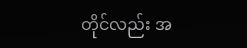တိုင်လည်း အ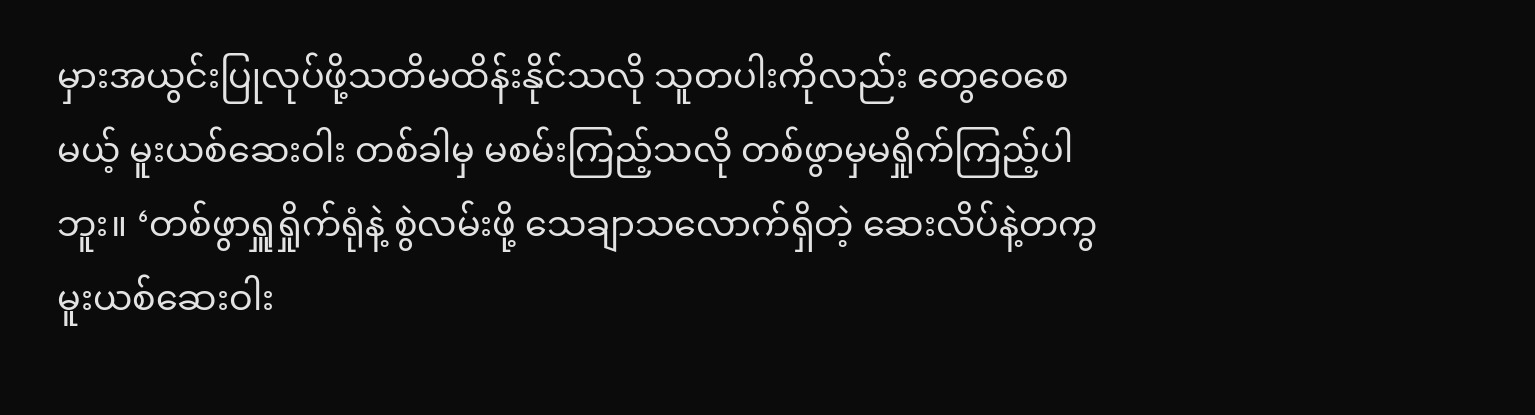မှားအယွင်းပြုလုပ်ဖို့သတိမထိန်းနိုင်သလို သူတပါးကိုလည်း တွေဝေစေမယ့် မူးယစ်ဆေးဝါး တစ်ခါမှ မစမ်းကြည့်သလို တစ်ဖွာမှမရှိုက်ကြည့်ပါဘူး။ ‘တစ်ဖွာရှူရှိုက်ရုံနဲ့ စွဲလမ်းဖို့ သေချာသလောက်ရှိတဲ့ ဆေးလိပ်နဲ့တကွ မူးယစ်ဆေးဝါး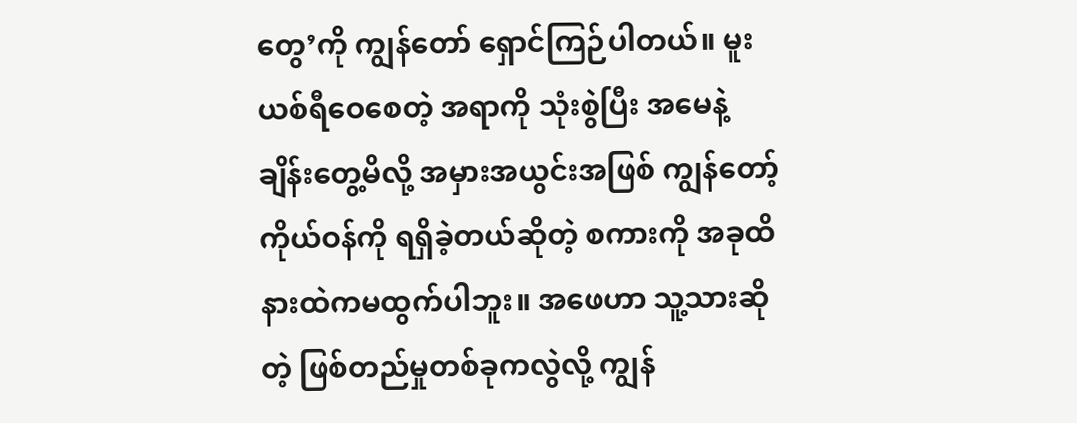တွေ’ကို ကျွန်တော် ရှောင်ကြဉ်ပါတယ်။ မူးယစ်ရီဝေစေတဲ့ အရာကို သုံးစွဲပြီး အမေနဲ့ ချိန်းတွေ့မိလို့ အမှားအယွင်းအဖြစ် ကျွန်တော့် ကိုယ်ဝန်ကို ရရှိခဲ့တယ်ဆိုတဲ့ စကားကို အခုထိ နားထဲကမထွက်ပါဘူး။ အဖေဟာ သူ့သားဆိုတဲ့ ဖြစ်တည်မှုတစ်ခုကလွဲလို့ ကျွန်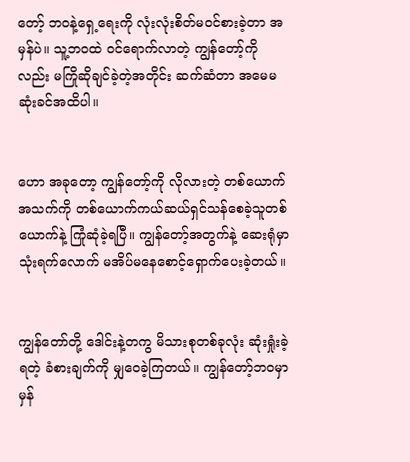တော့် ဘဝနဲ့ရှေ့ရေးကို လုံးလုံးစိတ်မဝင်စားခဲ့တာ အမှန်ပဲ။ သူ့ဘဝထဲ ဝင်ရောက်လာတဲ့ ကျွန်တော့်ကိုလည်း မကြိုဆိုချင်ခဲ့တဲ့အတိုင်း ဆက်ဆံတာ အမေမဆုံးခင်အထိပါ။


ဟော အခုတော့ ကျွန်တော့်ကို လိုလားတဲ့ တစ်ယောက်အသက်ကို တစ်ယောက်ကယ်ဆယ်ရှင်သန်စေခဲ့သူတစ်ယောက်နဲ့ ကြုံဆုံခဲ့ရပြီ။ ကျွန်တော့်အတွက်နဲ့ ဆေးရုံမှာ သုံးရက်လောက် မအိပ်မနေစောင့်ရှောက်ပေးခဲ့တယ်။


ကျွန်တော်တို့ ဒေါင်းနဲ့တကွ မိသားစုတစ်ခုလုံး ဆုံးရှုံးခဲ့ရတဲ့ ခံစားချက်ကို မျှဝေခဲ့ကြတယ်။ ကျွန်တော့်ဘဝမှာ မှန်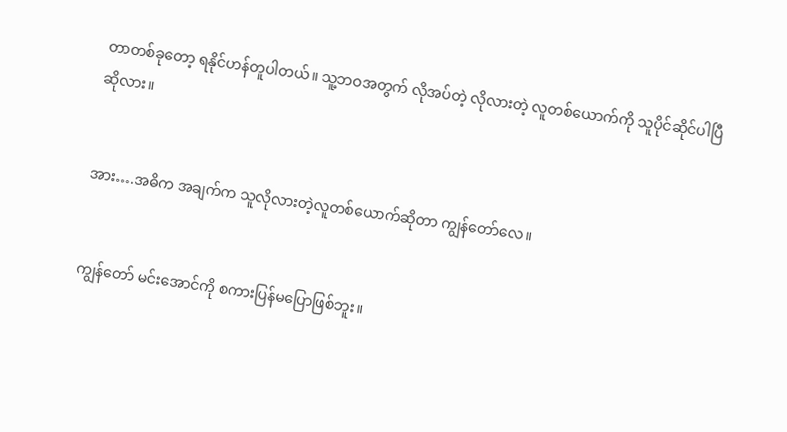တာတစ်ခုတော့ ရနိုင်ဟန်တူပါတယ်။ သူ့ဘဝအတွက် လိုအပ်တဲ့ လိုလားတဲ့ လူတစ်ယောက်ကို သူပိုင်ဆိုင်ပါပြီဆိုလား။


အား….အဓိက အချက်က သူလိုလားတဲ့လူတစ်ယောက်ဆိုတာ ကျွန်တော်လေ။


ကျွန်တော် မင်းအောင်ကို စကားပြန်မပြောဖြစ်ဘူး။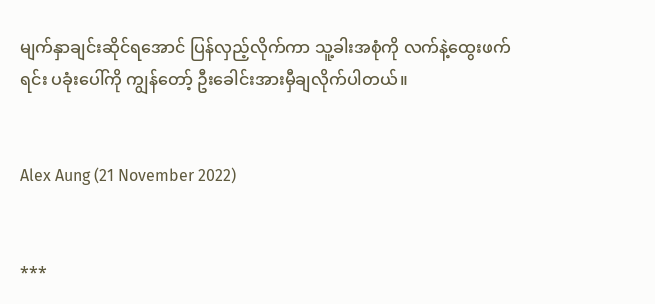မျက်နှာချင်းဆိုင်ရအောင် ပြန်လှည့်လိုက်ကာ သူ့ခါးအစုံကို လက်နဲ့ထွေးဖက်ရင်း ပခုံးပေါ်ကို ကျွန်တော့် ဦးခေါင်းအားမှီချလိုက်ပါတယ်။


Alex Aung (21 November 2022)


***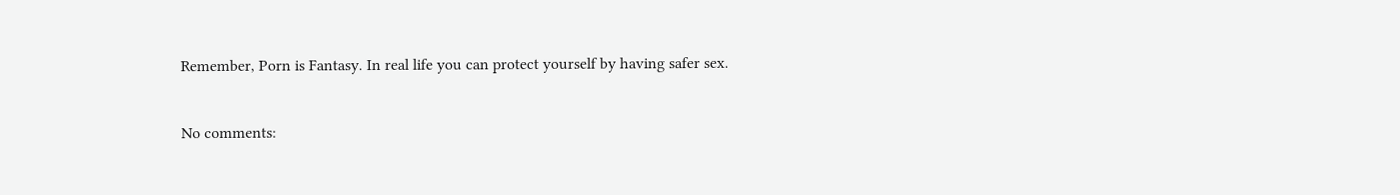Remember, Porn is Fantasy. In real life you can protect yourself by having safer sex.


No comments: